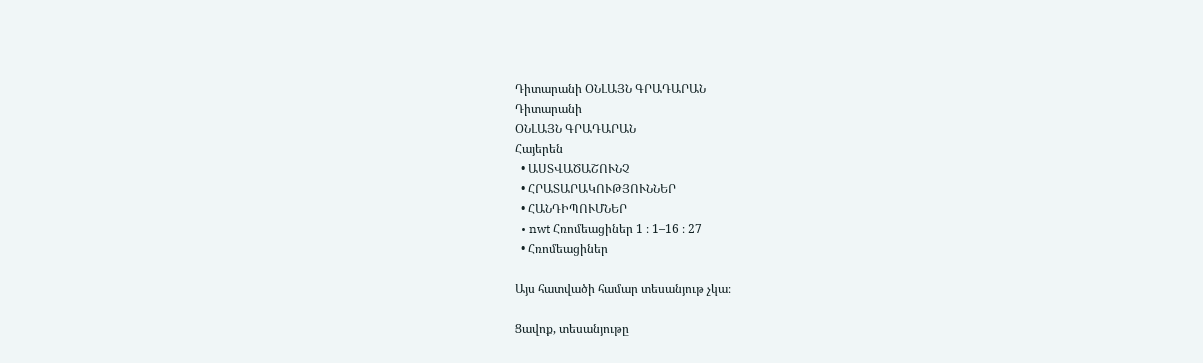Դիտարանի ՕՆԼԱՅՆ ԳՐԱԴԱՐԱՆ
Դիտարանի
ՕՆԼԱՅՆ ԳՐԱԴԱՐԱՆ
Հայերեն
  • ԱՍՏՎԱԾԱՇՈՒՆՉ
  • ՀՐԱՏԱՐԱԿՈՒԹՅՈՒՆՆԵՐ
  • ՀԱՆԴԻՊՈՒՄՆԵՐ
  • nwt Հռոմեացիներ 1 ։ 1–16 ։ 27
  • Հռոմեացիներ

Այս հատվածի համար տեսանյութ չկա։

Ցավոք, տեսանյութը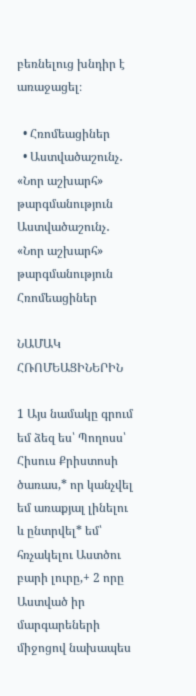բեռնելուց խնդիր է առաջացել։

  • Հռոմեացիներ
  • Աստվածաշունչ․ «Նոր աշխարհ» թարգմանություն
Աստվածաշունչ․ «Նոր աշխարհ» թարգմանություն
Հռոմեացիներ

ՆԱՄԱԿ ՀՌՈՄԵԱՑԻՆԵՐԻՆ

1 Այս նամակը գրում եմ ձեզ ես՝ Պողոսս՝ Հիսուս Քրիստոսի ծառաս,* որ կանչվել եմ առաքյալ լինելու և ընտրվել* եմ՝ հռչակելու Աստծու բարի լուրը,+ 2 որը Աստված իր մարգարեների միջոցով նախապես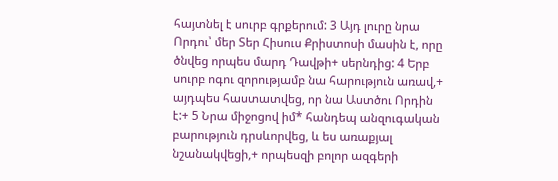հայտնել է սուրբ գրքերում: 3 Այդ լուրը նրա Որդու՝ մեր Տեր Հիսուս Քրիստոսի մասին է, որը ծնվեց որպես մարդ Դավթի+ սերնդից: 4 Երբ սուրբ ոգու զորությամբ նա հարություն առավ,+ այդպես հաստատվեց, որ նա Աստծու Որդին է:+ 5 Նրա միջոցով իմ* հանդեպ անզուգական բարություն դրսևորվեց, և ես առաքյալ նշանակվեցի,+ որպեսզի բոլոր ազգերի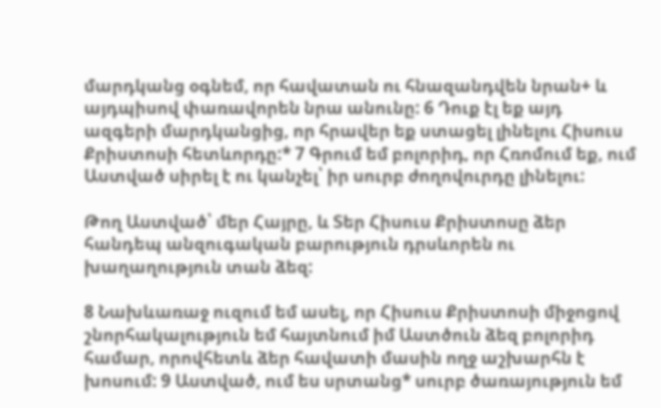մարդկանց օգնեմ, որ հավատան ու հնազանդվեն նրան+ և այդպիսով փառավորեն նրա անունը: 6 Դուք էլ եք այդ ազգերի մարդկանցից, որ հրավեր եք ստացել լինելու Հիսուս Քրիստոսի հետևորդը:* 7 Գրում եմ բոլորիդ, որ Հռոմում եք, ում Աստված սիրել է ու կանչել՝ իր սուրբ ժողովուրդը լինելու:

Թող Աստված՝ մեր Հայրը, և Տեր Հիսուս Քրիստոսը ձեր հանդեպ անզուգական բարություն դրսևորեն ու խաղաղություն տան ձեզ:

8 Նախևառաջ ուզում եմ ասել, որ Հիսուս Քրիստոսի միջոցով շնորհակալություն եմ հայտնում իմ Աստծուն ձեզ բոլորիդ համար, որովհետև ձեր հավատի մասին ողջ աշխարհն է խոսում: 9 Աստված, ում ես սրտանց* սուրբ ծառայություն եմ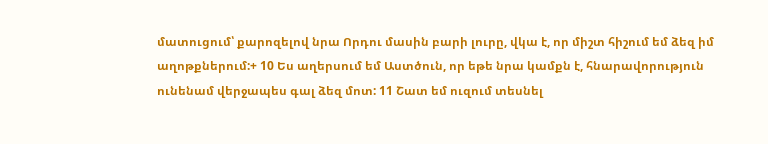մատուցում՝ քարոզելով նրա Որդու մասին բարի լուրը, վկա է, որ միշտ հիշում եմ ձեզ իմ աղոթքներում:+ 10 Ես աղերսում եմ Աստծուն, որ եթե նրա կամքն է, հնարավորություն ունենամ վերջապես գալ ձեզ մոտ: 11 Շատ եմ ուզում տեսնել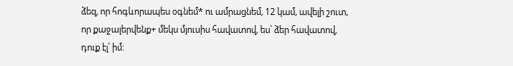ձեզ, որ հոգևորապես օգնեմ* ու ամրացնեմ, 12 կամ, ավելի շուտ, որ քաջալերվենք+ մեկս մյուսիս հավատով, ես՝ ձեր հավատով, դուք էլ՝ իմ: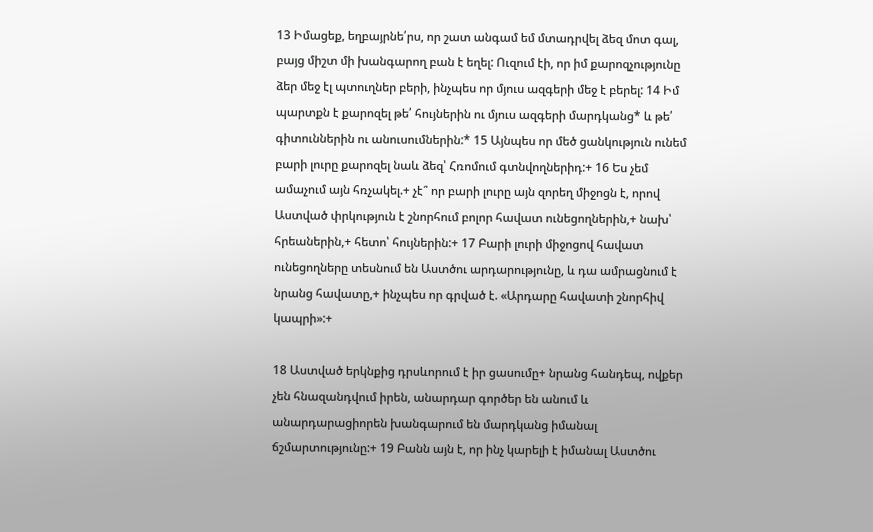13 Իմացեք, եղբայրնե՛րս, որ շատ անգամ եմ մտադրվել ձեզ մոտ գալ, բայց միշտ մի խանգարող բան է եղել: Ուզում էի, որ իմ քարոզչությունը ձեր մեջ էլ պտուղներ բերի, ինչպես որ մյուս ազգերի մեջ է բերել: 14 Իմ պարտքն է քարոզել թե՛ հույներին ու մյուս ազգերի մարդկանց* և թե՛ գիտուններին ու անուսումներին:* 15 Այնպես որ մեծ ցանկություն ունեմ բարի լուրը քարոզել նաև ձեզ՝ Հռոմում գտնվողներիդ:+ 16 Ես չեմ ամաչում այն հռչակել.+ չէ՞ որ բարի լուրը այն զորեղ միջոցն է, որով Աստված փրկություն է շնորհում բոլոր հավատ ունեցողներին,+ նախ՝ հրեաներին,+ հետո՝ հույներին:+ 17 Բարի լուրի միջոցով հավատ ունեցողները տեսնում են Աստծու արդարությունը, և դա ամրացնում է նրանց հավատը,+ ինչպես որ գրված է. «Արդարը հավատի շնորհիվ կապրի»:+

18 Աստված երկնքից դրսևորում է իր ցասումը+ նրանց հանդեպ, ովքեր չեն հնազանդվում իրեն, անարդար գործեր են անում և անարդարացիորեն խանգարում են մարդկանց իմանալ ճշմարտությունը:+ 19 Բանն այն է, որ ինչ կարելի է իմանալ Աստծու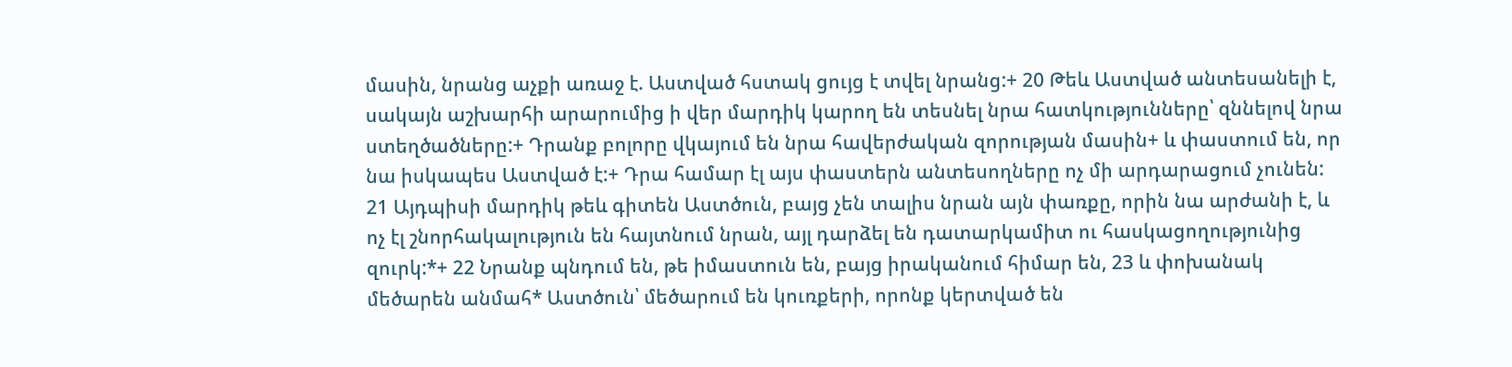մասին, նրանց աչքի առաջ է. Աստված հստակ ցույց է տվել նրանց:+ 20 Թեև Աստված անտեսանելի է, սակայն աշխարհի արարումից ի վեր մարդիկ կարող են տեսնել նրա հատկությունները՝ զննելով նրա ստեղծածները:+ Դրանք բոլորը վկայում են նրա հավերժական զորության մասին+ և փաստում են, որ նա իսկապես Աստված է:+ Դրա համար էլ այս փաստերն անտեսողները ոչ մի արդարացում չունեն: 21 Այդպիսի մարդիկ թեև գիտեն Աստծուն, բայց չեն տալիս նրան այն փառքը, որին նա արժանի է, և ոչ էլ շնորհակալություն են հայտնում նրան, այլ դարձել են դատարկամիտ ու հասկացողությունից զուրկ:*+ 22 Նրանք պնդում են, թե իմաստուն են, բայց իրականում հիմար են, 23 և փոխանակ մեծարեն անմահ* Աստծուն՝ մեծարում են կուռքերի, որոնք կերտված են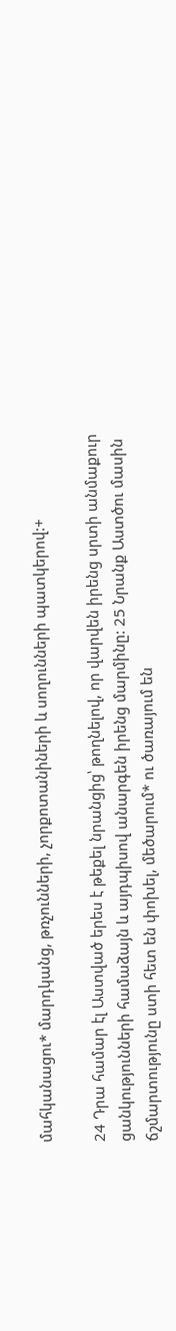մահկանացու* մարդկանց, թռչունների, չորքոտանիների և սողունների պատկերով:+

24 Դրա համար էլ Աստված երես է թեքել նրանցից՝ թողնելով, որ վարվեն իրենց սրտի անմաքուր ցանկությունների համաձայն և այդպիսով անարգեն իրենց մարմինը: 25 Նրանք Աստծու մասին ճշմարտությունը ստի հետ են փոխել, մեծարում* ու ծառայում են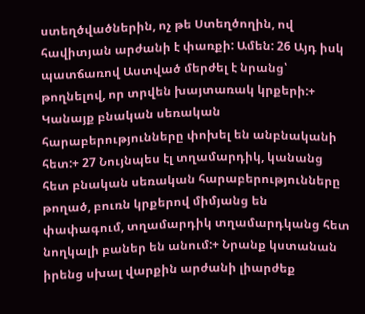ստեղծվածներին, ոչ թե Ստեղծողին, ով հավիտյան արժանի է փառքի: Ամեն: 26 Այդ իսկ պատճառով Աստված մերժել է նրանց՝ թողնելով, որ տրվեն խայտառակ կրքերի:+ Կանայք բնական սեռական հարաբերությունները փոխել են անբնականի հետ:+ 27 Նույնպես էլ տղամարդիկ, կանանց հետ բնական սեռական հարաբերությունները թողած, բուռն կրքերով միմյանց են փափագում, տղամարդիկ տղամարդկանց հետ նողկալի բաներ են անում:+ Նրանք կստանան իրենց սխալ վարքին արժանի լիարժեք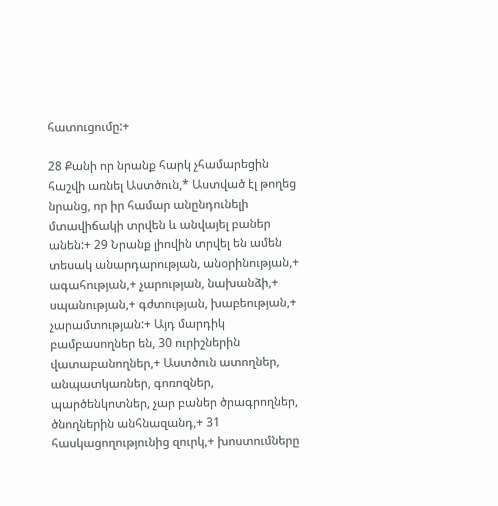հատուցումը:+

28 Քանի որ նրանք հարկ չհամարեցին հաշվի առնել Աստծուն,* Աստված էլ թողեց նրանց, որ իր համար անընդունելի մտավիճակի տրվեն և անվայել բաներ անեն:+ 29 Նրանք լիովին տրվել են ամեն տեսակ անարդարության, անօրինության,+ ագահության,+ չարության, նախանձի,+ սպանության,+ գժտության, խաբեության,+ չարամտության:+ Այդ մարդիկ բամբասողներ են, 30 ուրիշներին վատաբանողներ,+ Աստծուն ատողներ, անպատկառներ, գոռոզներ, պարծենկոտներ, չար բաներ ծրագրողներ, ծնողներին անհնազանդ,+ 31 հասկացողությունից զուրկ,+ խոստումները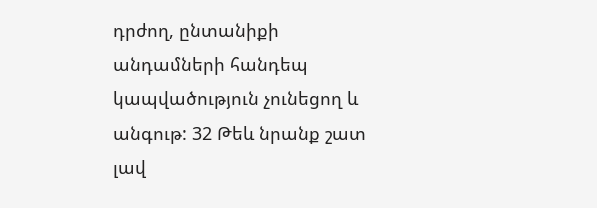դրժող, ընտանիքի անդամների հանդեպ կապվածություն չունեցող և անգութ: 32 Թեև նրանք շատ լավ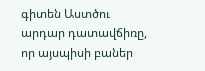գիտեն Աստծու արդար դատավճիռը, որ այսպիսի բաներ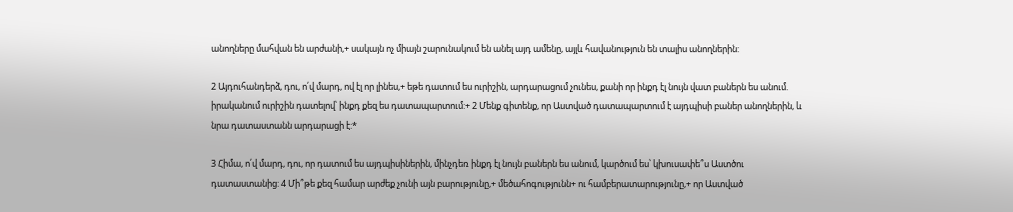անողները մահվան են արժանի,+ սակայն ոչ միայն շարունակում են անել այդ ամենը, այլև հավանություն են տալիս անողներին:

2 Այդուհանդերձ, դու, ո՛վ մարդ, ով էլ որ լինես,+ եթե դատում ես ուրիշին, արդարացում չունես, քանի որ ինքդ էլ նույն վատ բաներն ես անում. իրականում ուրիշին դատելով՝ ինքդ քեզ ես դատապարտում:+ 2 Մենք գիտենք, որ Աստված դատապարտում է այդպիսի բաներ անողներին, և նրա դատաստանն արդարացի է:*

3 Հիմա, ո՛վ մարդ, դու, որ դատում ես այդպիսիներին, մինչդեռ ինքդ էլ նույն բաներն ես անում, կարծում ես՝ կխուսափե՞ս Աստծու դատաստանից: 4 Մի՞թե քեզ համար արժեք չունի այն բարությունը,+ մեծահոգությունն+ ու համբերատարությունը,+ որ Աստված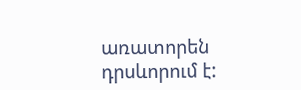առատորեն դրսևորում է: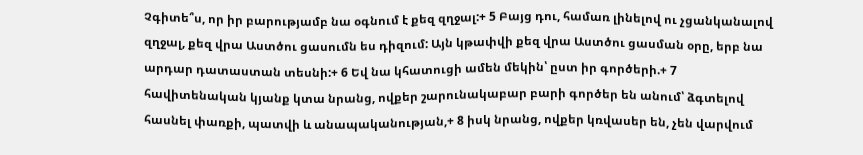Չգիտե՞ս, որ իր բարությամբ նա օգնում է քեզ զղջալ:+ 5 Բայց դու, համառ լինելով ու չցանկանալով զղջալ, քեզ վրա Աստծու ցասումն ես դիզում: Այն կթափվի քեզ վրա Աստծու ցասման օրը, երբ նա արդար դատաստան տեսնի:+ 6 Եվ նա կհատուցի ամեն մեկին՝ ըստ իր գործերի.+ 7 հավիտենական կյանք կտա նրանց, ովքեր շարունակաբար բարի գործեր են անում՝ ձգտելով հասնել փառքի, պատվի և անապականության,+ 8 իսկ նրանց, ովքեր կռվասեր են, չեն վարվում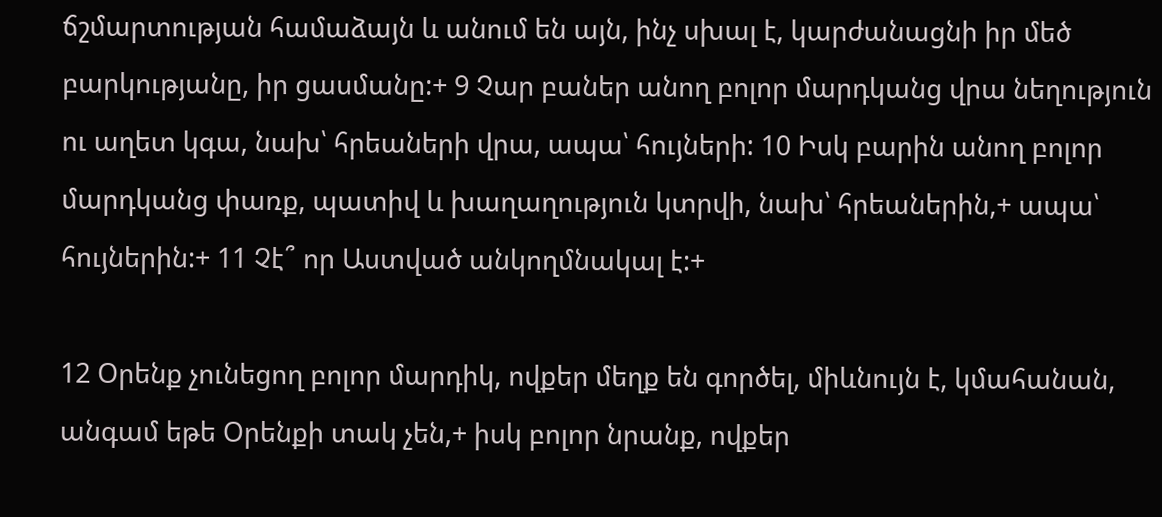ճշմարտության համաձայն և անում են այն, ինչ սխալ է, կարժանացնի իր մեծ բարկությանը, իր ցասմանը:+ 9 Չար բաներ անող բոլոր մարդկանց վրա նեղություն ու աղետ կգա, նախ՝ հրեաների վրա, ապա՝ հույների: 10 Իսկ բարին անող բոլոր մարդկանց փառք, պատիվ և խաղաղություն կտրվի, նախ՝ հրեաներին,+ ապա՝ հույներին:+ 11 Չէ՞ որ Աստված անկողմնակալ է:+

12 Օրենք չունեցող բոլոր մարդիկ, ովքեր մեղք են գործել, միևնույն է, կմահանան, անգամ եթե Օրենքի տակ չեն,+ իսկ բոլոր նրանք, ովքեր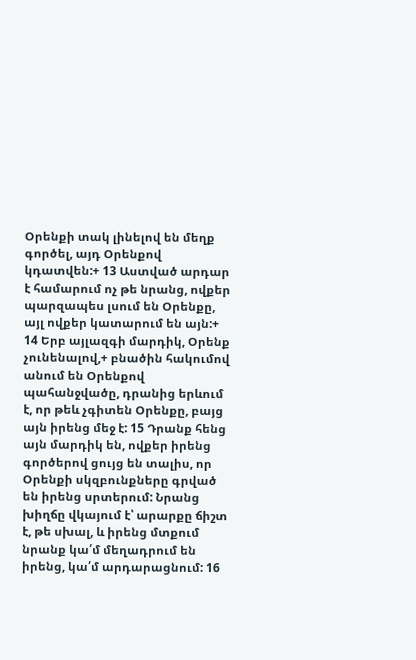Օրենքի տակ լինելով են մեղք գործել, այդ Օրենքով կդատվեն:+ 13 Աստված արդար է համարում ոչ թե նրանց, ովքեր պարզապես լսում են Օրենքը, այլ ովքեր կատարում են այն:+ 14 Երբ այլազգի մարդիկ, Օրենք չունենալով,+ բնածին հակումով անում են Օրենքով պահանջվածը, դրանից երևում է, որ թեև չգիտեն Օրենքը, բայց այն իրենց մեջ է: 15 Դրանք հենց այն մարդիկ են, ովքեր իրենց գործերով ցույց են տալիս, որ Օրենքի սկզբունքները գրված են իրենց սրտերում: Նրանց խիղճը վկայում է՝ արարքը ճիշտ է, թե սխալ, և իրենց մտքում նրանք կա՛մ մեղադրում են իրենց, կա՛մ արդարացնում: 16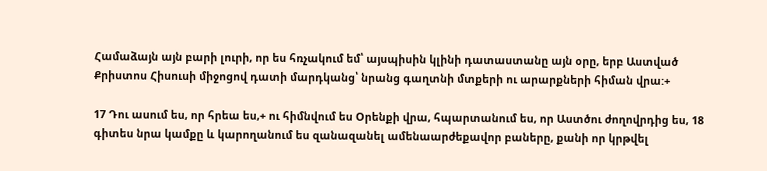Համաձայն այն բարի լուրի, որ ես հռչակում եմ՝ այսպիսին կլինի դատաստանը այն օրը, երբ Աստված Քրիստոս Հիսուսի միջոցով դատի մարդկանց՝ նրանց գաղտնի մտքերի ու արարքների հիման վրա:+

17 Դու ասում ես, որ հրեա ես,+ ու հիմնվում ես Օրենքի վրա, հպարտանում ես, որ Աստծու ժողովրդից ես, 18 գիտես նրա կամքը և կարողանում ես զանազանել ամենաարժեքավոր բաները, քանի որ կրթվել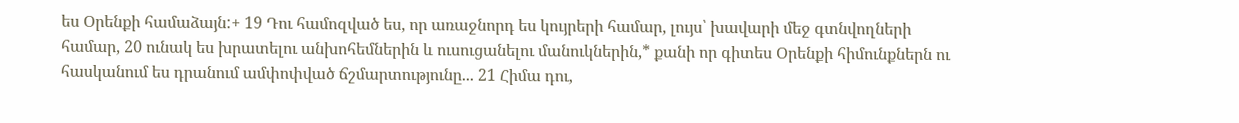ես Օրենքի համաձայն:+ 19 Դու համոզված ես, որ առաջնորդ ես կույրերի համար, լույս՝ խավարի մեջ գտնվողների համար, 20 ունակ ես խրատելու անխոհեմներին և ուսուցանելու մանուկներին,* քանի որ գիտես Օրենքի հիմունքներն ու հասկանում ես դրանում ամփոփված ճշմարտությունը... 21 Հիմա դու,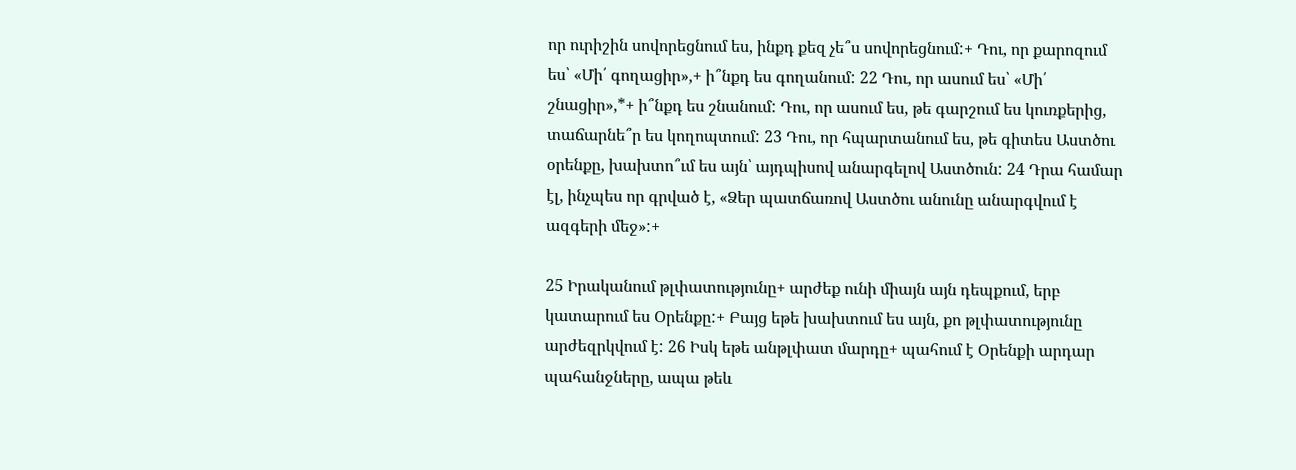որ ուրիշին սովորեցնում ես, ինքդ քեզ չե՞ս սովորեցնում:+ Դու, որ քարոզում ես՝ «Մի՛ գողացիր»,+ ի՞նքդ ես գողանում: 22 Դու, որ ասում ես՝ «Մի՛ շնացիր»,*+ ի՞նքդ ես շնանում: Դու, որ ասում ես, թե գարշում ես կուռքերից, տաճարնե՞ր ես կողոպտում: 23 Դու, որ հպարտանում ես, թե գիտես Աստծու օրենքը, խախտո՞ւմ ես այն՝ այդպիսով անարգելով Աստծուն: 24 Դրա համար էլ, ինչպես որ գրված է, «Ձեր պատճառով Աստծու անունը անարգվում է ազգերի մեջ»:+

25 Իրականում թլփատությունը+ արժեք ունի միայն այն դեպքում, երբ կատարում ես Օրենքը:+ Բայց եթե խախտում ես այն, քո թլփատությունը արժեզրկվում է: 26 Իսկ եթե անթլփատ մարդը+ պահում է Օրենքի արդար պահանջները, ապա թեև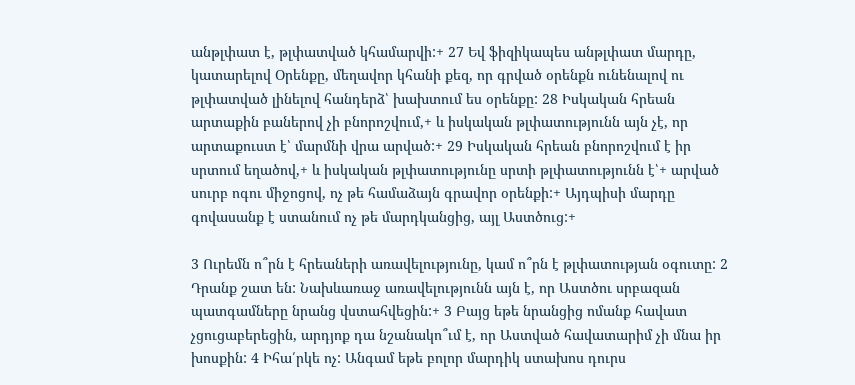անթլփատ է, թլփատված կհամարվի:+ 27 Եվ ֆիզիկապես անթլփատ մարդը, կատարելով Օրենքը, մեղավոր կհանի քեզ, որ գրված օրենքն ունենալով ու թլփատված լինելով հանդերձ՝ խախտում ես օրենքը: 28 Իսկական հրեան արտաքին բաներով չի բնորոշվում,+ և իսկական թլփատությունն այն չէ, որ արտաքուստ է՝ մարմնի վրա արված:+ 29 Իսկական հրեան բնորոշվում է իր սրտում եղածով,+ և իսկական թլփատությունը սրտի թլփատությունն է՝+ արված սուրբ ոգու միջոցով, ոչ թե համաձայն գրավոր օրենքի:+ Այդպիսի մարդը գովասանք է ստանում ոչ թե մարդկանցից, այլ Աստծուց:+

3 Ուրեմն ո՞րն է հրեաների առավելությունը, կամ ո՞րն է թլփատության օգուտը: 2 Դրանք շատ են: Նախևառաջ առավելությունն այն է, որ Աստծու սրբազան պատգամները նրանց վստահվեցին:+ 3 Բայց եթե նրանցից ոմանք հավատ չցուցաբերեցին, արդյոք դա նշանակո՞ւմ է, որ Աստված հավատարիմ չի մնա իր խոսքին: 4 Իհա՛րկե ոչ: Անգամ եթե բոլոր մարդիկ ստախոս դուրս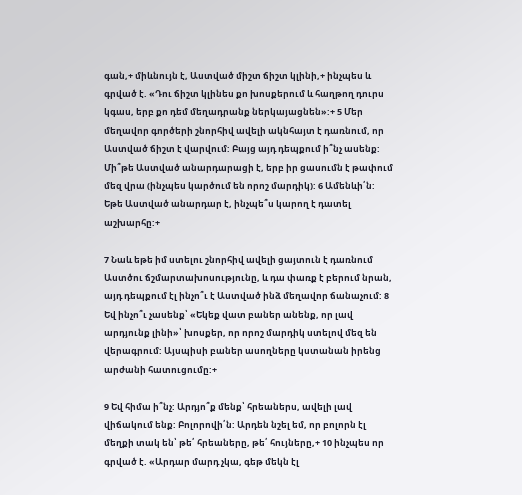գան,+ միևնույն է, Աստված միշտ ճիշտ կլինի,+ ինչպես և գրված է. «Դու ճիշտ կլինես քո խոսքերում և հաղթող դուրս կգաս, երբ քո դեմ մեղադրանք ներկայացնեն»:+ 5 Մեր մեղավոր գործերի շնորհիվ ավելի ակնհայտ է դառնում, որ Աստված ճիշտ է վարվում: Բայց այդ դեպքում ի՞նչ ասենք: Մի՞թե Աստված անարդարացի է, երբ իր ցասումն է թափում մեզ վրա (ինչպես կարծում են որոշ մարդիկ): 6 Ամենևի՛ն: Եթե Աստված անարդար է, ինչպե՞ս կարող է դատել աշխարհը:+

7 Նաև եթե իմ ստելու շնորհիվ ավելի ցայտուն է դառնում Աստծու ճշմարտախոսությունը, և դա փառք է բերում նրան, այդ դեպքում էլ ինչո՞ւ է Աստված ինձ մեղավոր ճանաչում: 8 Եվ ինչո՞ւ չասենք՝ «Եկեք վատ բաներ անենք, որ լավ արդյունք լինի»՝ խոսքեր, որ որոշ մարդիկ ստելով մեզ են վերագրում: Այսպիսի բաներ ասողները կստանան իրենց արժանի հատուցումը:+

9 Եվ հիմա ի՞նչ: Արդյո՞ք մենք՝ հրեաներս, ավելի լավ վիճակում ենք: Բոլորովի՛ն: Արդեն նշել եմ, որ բոլորն էլ մեղքի տակ են՝ թե՛ հրեաները, թե՛ հույները,+ 10 ինչպես որ գրված է. «Արդար մարդ չկա, գեթ մեկն էլ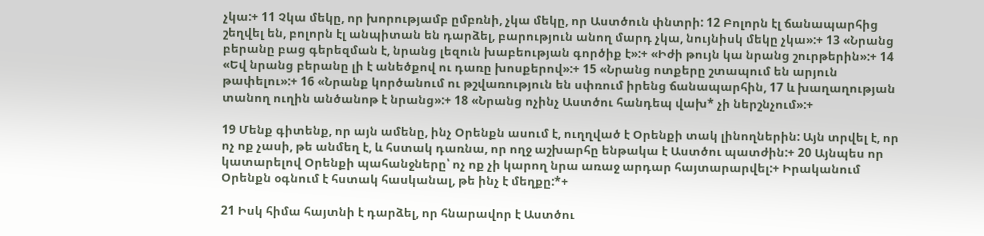չկա:+ 11 Չկա մեկը, որ խորությամբ ըմբռնի, չկա մեկը, որ Աստծուն փնտրի: 12 Բոլորն էլ ճանապարհից շեղվել են, բոլորն էլ անպիտան են դարձել, բարություն անող մարդ չկա, նույնիսկ մեկը չկա»:+ 13 «Նրանց բերանը բաց գերեզման է, նրանց լեզուն խաբեության գործիք է»:+ «Իժի թույն կա նրանց շուրթերին»:+ 14 «Եվ նրանց բերանը լի է անեծքով ու դառը խոսքերով»:+ 15 «Նրանց ոտքերը շտապում են արյուն թափելու»:+ 16 «Նրանք կործանում ու թշվառություն են սփռում իրենց ճանապարհին, 17 և խաղաղության տանող ուղին անծանոթ է նրանց»:+ 18 «Նրանց ոչինչ Աստծու հանդեպ վախ* չի ներշնչում»:+

19 Մենք գիտենք, որ այն ամենը, ինչ Օրենքն ասում է, ուղղված է Օրենքի տակ լինողներին: Այն տրվել է, որ ոչ ոք չասի, թե անմեղ է, և հստակ դառնա, որ ողջ աշխարհը ենթակա է Աստծու պատժին:+ 20 Այնպես որ կատարելով Օրենքի պահանջները՝ ոչ ոք չի կարող նրա առաջ արդար հայտարարվել:+ Իրականում Օրենքն օգնում է հստակ հասկանալ, թե ինչ է մեղքը:*+

21 Իսկ հիմա հայտնի է դարձել, որ հնարավոր է Աստծու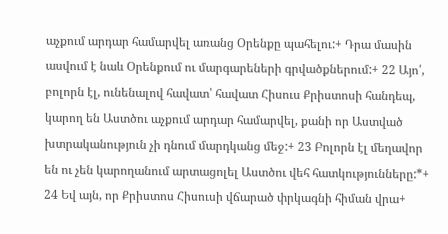աչքում արդար համարվել առանց Օրենքը պահելու:+ Դրա մասին ասվում է նաև Օրենքում ու մարգարեների գրվածքներում:+ 22 Այո՛, բոլորն էլ, ունենալով հավատ՝ հավատ Հիսուս Քրիստոսի հանդեպ, կարող են Աստծու աչքում արդար համարվել, քանի որ Աստված խտրականություն չի դնում մարդկանց մեջ:+ 23 Բոլորն էլ մեղավոր են ու չեն կարողանում արտացոլել Աստծու վեհ հատկությունները:*+ 24 Եվ այն, որ Քրիստոս Հիսուսի վճարած փրկագնի հիման վրա+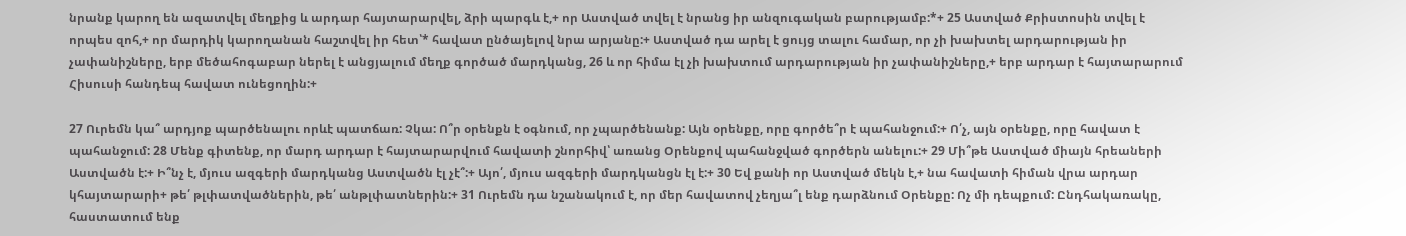նրանք կարող են ազատվել մեղքից և արդար հայտարարվել, ձրի պարգև է,+ որ Աստված տվել է նրանց իր անզուգական բարությամբ:*+ 25 Աստված Քրիստոսին տվել է որպես զոհ,+ որ մարդիկ կարողանան հաշտվել իր հետ՝* հավատ ընծայելով նրա արյանը:+ Աստված դա արել է ցույց տալու համար, որ չի խախտել արդարության իր չափանիշները, երբ մեծահոգաբար ներել է անցյալում մեղք գործած մարդկանց, 26 և որ հիմա էլ չի խախտում արդարության իր չափանիշները,+ երբ արդար է հայտարարում Հիսուսի հանդեպ հավատ ունեցողին:+

27 Ուրեմն կա՞ արդյոք պարծենալու որևէ պատճառ: Չկա: Ո՞ր օրենքն է օգնում, որ չպարծենանք: Այն օրենքը, որը գործե՞ր է պահանջում:+ Ո՛չ, այն օրենքը, որը հավատ է պահանջում: 28 Մենք գիտենք, որ մարդ արդար է հայտարարվում հավատի շնորհիվ՝ առանց Օրենքով պահանջված գործերն անելու:+ 29 Մի՞թե Աստված միայն հրեաների Աստվածն է:+ Ի՞նչ է, մյուս ազգերի մարդկանց Աստվածն էլ չէ՞:+ Այո՛, մյուս ազգերի մարդկանցն էլ է:+ 30 Եվ քանի որ Աստված մեկն է,+ նա հավատի հիման վրա արդար կհայտարարի+ թե՛ թլփատվածներին, թե՛ անթլփատներին:+ 31 Ուրեմն դա նշանակում է, որ մեր հավատով չեղյա՞լ ենք դարձնում Օրենքը: Ոչ մի դեպքում: Ընդհակառակը, հաստատում ենք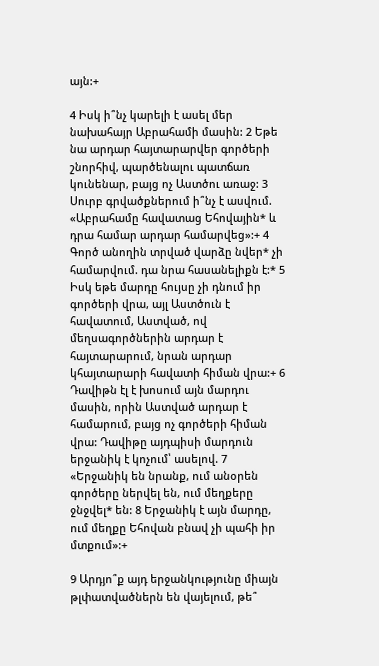այն:+

4 Իսկ ի՞նչ կարելի է ասել մեր նախահայր Աբրահամի մասին: 2 Եթե նա արդար հայտարարվեր գործերի շնորհիվ, պարծենալու պատճառ կունենար, բայց ոչ Աստծու առաջ: 3 Սուրբ գրվածքներում ի՞նչ է ասվում. «Աբրահամը հավատաց Եհովային* և դրա համար արդար համարվեց»:+ 4 Գործ անողին տրված վարձը նվեր* չի համարվում. դա նրա հասանելիքն է:* 5 Իսկ եթե մարդը հույսը չի դնում իր գործերի վրա, այլ Աստծուն է հավատում, Աստված, ով մեղսագործներին արդար է հայտարարում, նրան արդար կհայտարարի հավատի հիման վրա:+ 6 Դավիթն էլ է խոսում այն մարդու մասին, որին Աստված արդար է համարում, բայց ոչ գործերի հիման վրա: Դավիթը այդպիսի մարդուն երջանիկ է կոչում՝ ասելով. 7 «Երջանիկ են նրանք, ում անօրեն գործերը ներվել են, ում մեղքերը ջնջվել* են: 8 Երջանիկ է այն մարդը, ում մեղքը Եհովան բնավ չի պահի իր մտքում»:+

9 Արդյո՞ք այդ երջանկությունը միայն թլփատվածներն են վայելում, թե՞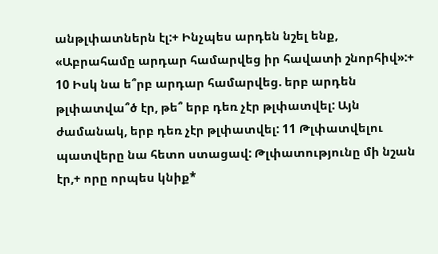անթլփատներն էլ:+ Ինչպես արդեն նշել ենք, «Աբրահամը արդար համարվեց իր հավատի շնորհիվ»:+ 10 Իսկ նա ե՞րբ արդար համարվեց. երբ արդեն թլփատվա՞ծ էր, թե՞ երբ դեռ չէր թլփատվել: Այն ժամանակ, երբ դեռ չէր թլփատվել: 11 Թլփատվելու պատվերը նա հետո ստացավ: Թլփատությունը մի նշան էր,+ որը որպես կնիք*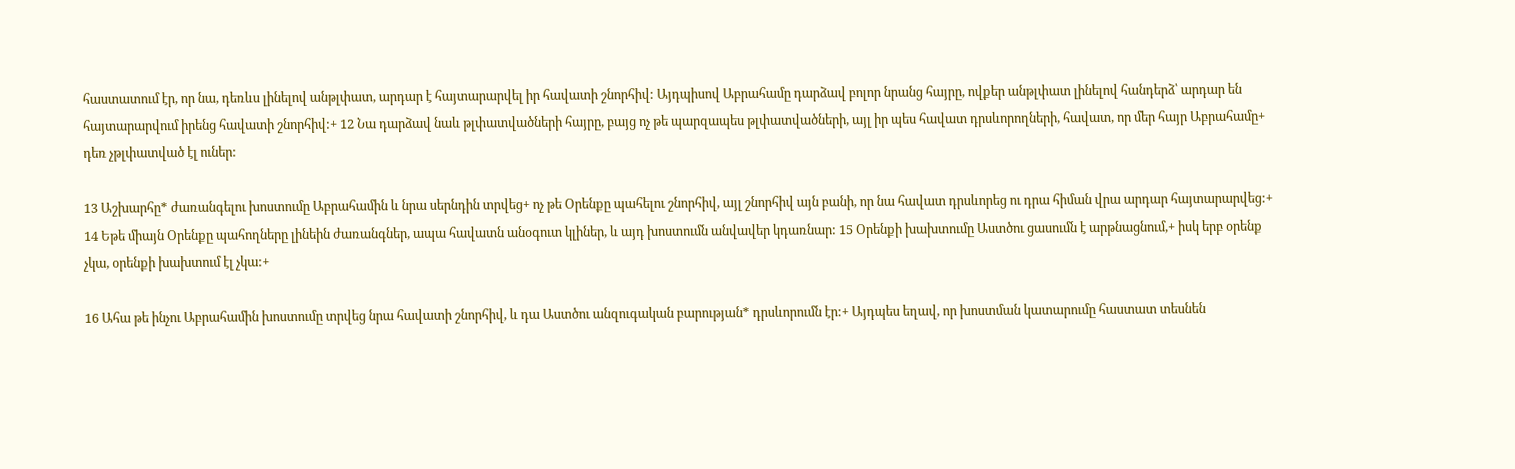հաստատում էր, որ նա, դեռևս լինելով անթլփատ, արդար է հայտարարվել իր հավատի շնորհիվ: Այդպիսով Աբրահամը դարձավ բոլոր նրանց հայրը, ովքեր անթլփատ լինելով հանդերձ՝ արդար են հայտարարվում իրենց հավատի շնորհիվ:+ 12 Նա դարձավ նաև թլփատվածների հայրը, բայց ոչ թե պարզապես թլփատվածների, այլ իր պես հավատ դրսևորողների, հավատ, որ մեր հայր Աբրահամը+ դեռ չթլփատված էլ ուներ:

13 Աշխարհը* ժառանգելու խոստումը Աբրահամին և նրա սերնդին տրվեց+ ոչ թե Օրենքը պահելու շնորհիվ, այլ շնորհիվ այն բանի, որ նա հավատ դրսևորեց ու դրա հիման վրա արդար հայտարարվեց:+ 14 Եթե միայն Օրենքը պահողները լինեին ժառանգներ, ապա հավատն անօգուտ կլիներ, և այդ խոստումն անվավեր կդառնար: 15 Օրենքի խախտումը Աստծու ցասումն է արթնացնում,+ իսկ երբ օրենք չկա, օրենքի խախտում էլ չկա:+

16 Ահա թե ինչու Աբրահամին խոստումը տրվեց նրա հավատի շնորհիվ, և դա Աստծու անզուգական բարության* դրսևորումն էր:+ Այդպես եղավ, որ խոստման կատարումը հաստատ տեսնեն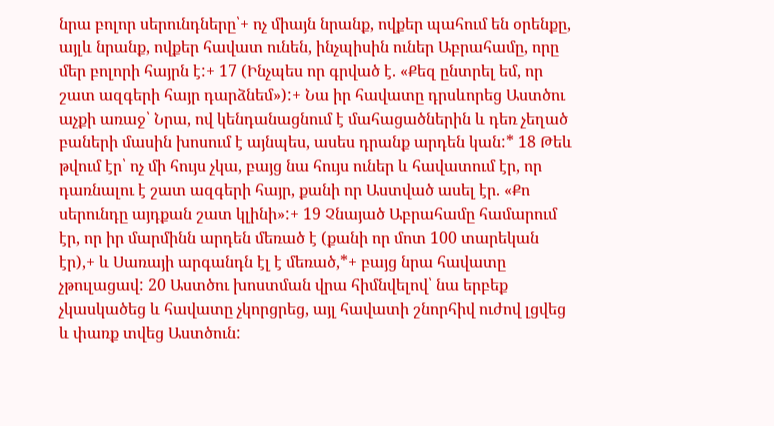նրա բոլոր սերունդները՝+ ոչ միայն նրանք, ովքեր պահում են օրենքը, այլև նրանք, ովքեր հավատ ունեն, ինչպիսին ուներ Աբրահամը, որը մեր բոլորի հայրն է:+ 17 (Ինչպես որ գրված է. «Քեզ ընտրել եմ, որ շատ ազգերի հայր դարձնեմ»):+ Նա իր հավատը դրսևորեց Աստծու աչքի առաջ՝ Նրա, ով կենդանացնում է մահացածներին և դեռ չեղած բաների մասին խոսում է այնպես, ասես դրանք արդեն կան:* 18 Թեև թվում էր՝ ոչ մի հույս չկա, բայց նա հույս ուներ և հավատում էր, որ դառնալու է շատ ազգերի հայր, քանի որ Աստված ասել էր. «Քո սերունդը այդքան շատ կլինի»:+ 19 Չնայած Աբրահամը համարում էր, որ իր մարմինն արդեն մեռած է (քանի որ մոտ 100 տարեկան էր),+ և Սառայի արգանդն էլ է մեռած,*+ բայց նրա հավատը չթուլացավ: 20 Աստծու խոստման վրա հիմնվելով՝ նա երբեք չկասկածեց և հավատը չկորցրեց, այլ հավատի շնորհիվ ուժով լցվեց և փառք տվեց Աստծուն: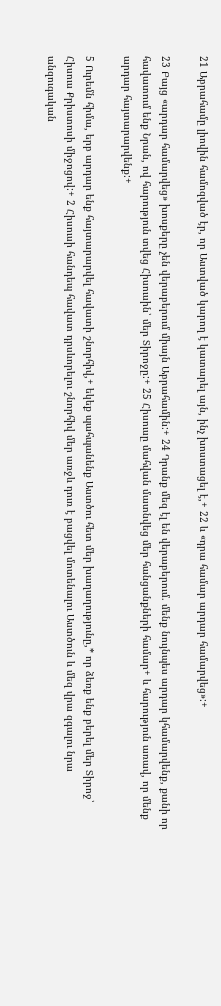21 Աբրահամը լիովին համոզված էր, որ Աստված կարող է կատարել այն, ինչ խոստացել է,+ 22 և «դրա համար արդար համարվեց»:+

23 Բայց «արդար համարվեց» խոսքերը չեն վերաբերում միայն Աբրահամին:+ 24 Դրանք մեզ էլ են վերաբերում. մենք նույնպես արդար կհամարվենք, քանի որ հավատում ենք Նրան, ով հարություն տվեց Հիսուսին՝ մեր Տիրոջը:+ 25 Հիսուսը մահվան մատնվեց մեր հանցանքների համար+ և հարություն առավ, որ մենք արդար հայտարարվենք:+

5 Ուրեմն հիմա, երբ արդար ենք հայտարարվել հավատի շնորհիվ,+ եկեք պահպանենք Աստծու հետ մեր խաղաղությունը,* որ ձեռք ենք բերել մեր Տիրոջ՝ Հիսուս Քրիստոսի միջոցով:+ 2 Հիսուսի հանդեպ հավատ դրսևորելու շնորհիվ մեր առջև դուռ է բացվել մոտենալու Աստծուն և մեզ վրա զգալու նրա անզուգական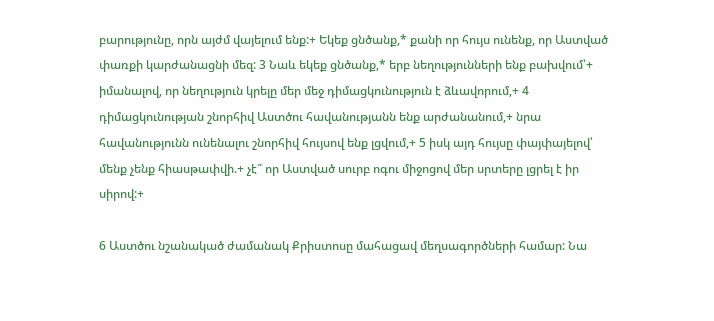բարությունը, որն այժմ վայելում ենք:+ Եկեք ցնծանք,* քանի որ հույս ունենք, որ Աստված փառքի կարժանացնի մեզ: 3 Նաև եկեք ցնծանք,* երբ նեղությունների ենք բախվում՝+ իմանալով, որ նեղություն կրելը մեր մեջ դիմացկունություն է ձևավորում,+ 4 դիմացկունության շնորհիվ Աստծու հավանությանն ենք արժանանում,+ նրա հավանությունն ունենալու շնորհիվ հույսով ենք լցվում,+ 5 իսկ այդ հույսը փայփայելով՝ մենք չենք հիասթափվի.+ չէ՞ որ Աստված սուրբ ոգու միջոցով մեր սրտերը լցրել է իր սիրով:+

6 Աստծու նշանակած ժամանակ Քրիստոսը մահացավ մեղսագործների համար: Նա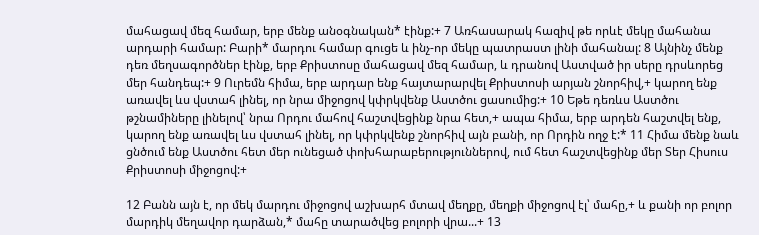մահացավ մեզ համար, երբ մենք անօգնական* էինք:+ 7 Առհասարակ հազիվ թե որևէ մեկը մահանա արդարի համար: Բարի* մարդու համար գուցե և ինչ-որ մեկը պատրաստ լինի մահանալ: 8 Այնինչ մենք դեռ մեղսագործներ էինք, երբ Քրիստոսը մահացավ մեզ համար, և դրանով Աստված իր սերը դրսևորեց մեր հանդեպ:+ 9 Ուրեմն հիմա, երբ արդար ենք հայտարարվել Քրիստոսի արյան շնորհիվ,+ կարող ենք առավել ևս վստահ լինել, որ նրա միջոցով կփրկվենք Աստծու ցասումից:+ 10 Եթե դեռևս Աստծու թշնամիները լինելով՝ նրա Որդու մահով հաշտվեցինք նրա հետ,+ ապա հիմա, երբ արդեն հաշտվել ենք, կարող ենք առավել ևս վստահ լինել, որ կփրկվենք շնորհիվ այն բանի, որ Որդին ողջ է:* 11 Հիմա մենք նաև ցնծում ենք Աստծու հետ մեր ունեցած փոխհարաբերություններով, ում հետ հաշտվեցինք մեր Տեր Հիսուս Քրիստոսի միջոցով:+

12 Բանն այն է, որ մեկ մարդու միջոցով աշխարհ մտավ մեղքը, մեղքի միջոցով էլ՝ մահը,+ և քանի որ բոլոր մարդիկ մեղավոր դարձան,* մահը տարածվեց բոլորի վրա...+ 13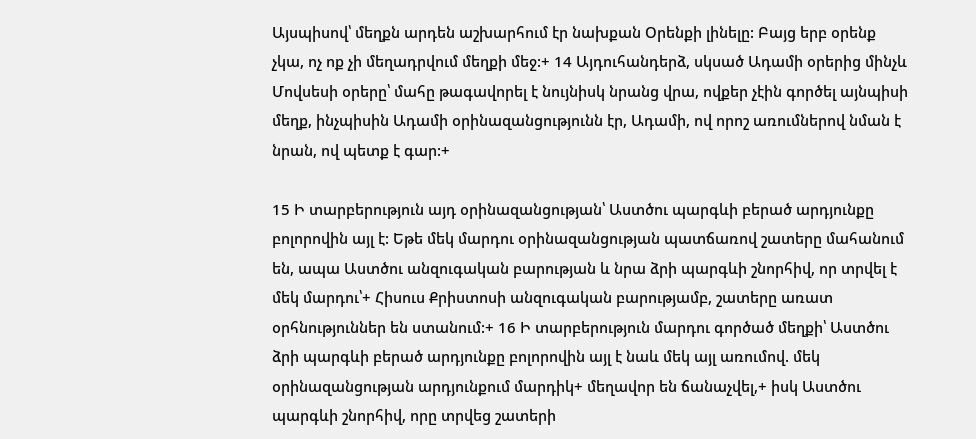Այսպիսով՝ մեղքն արդեն աշխարհում էր նախքան Օրենքի լինելը: Բայց երբ օրենք չկա, ոչ ոք չի մեղադրվում մեղքի մեջ:+ 14 Այդուհանդերձ, սկսած Ադամի օրերից մինչև Մովսեսի օրերը՝ մահը թագավորել է նույնիսկ նրանց վրա, ովքեր չէին գործել այնպիսի մեղք, ինչպիսին Ադամի օրինազանցությունն էր, Ադամի, ով որոշ առումներով նման է նրան, ով պետք է գար:+

15 Ի տարբերություն այդ օրինազանցության՝ Աստծու պարգևի բերած արդյունքը բոլորովին այլ է: Եթե մեկ մարդու օրինազանցության պատճառով շատերը մահանում են, ապա Աստծու անզուգական բարության և նրա ձրի պարգևի շնորհիվ, որ տրվել է մեկ մարդու՝+ Հիսուս Քրիստոսի անզուգական բարությամբ, շատերը առատ օրհնություններ են ստանում:+ 16 Ի տարբերություն մարդու գործած մեղքի՝ Աստծու ձրի պարգևի բերած արդյունքը բոլորովին այլ է նաև մեկ այլ առումով. մեկ օրինազանցության արդյունքում մարդիկ+ մեղավոր են ճանաչվել,+ իսկ Աստծու պարգևի շնորհիվ, որը տրվեց շատերի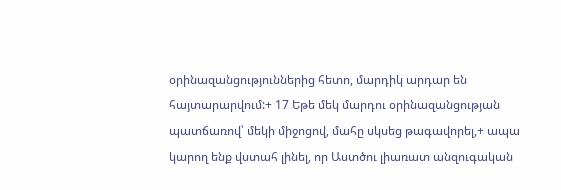օրինազանցություններից հետո, մարդիկ արդար են հայտարարվում:+ 17 Եթե մեկ մարդու օրինազանցության պատճառով՝ մեկի միջոցով, մահը սկսեց թագավորել,+ ապա կարող ենք վստահ լինել, որ Աստծու լիառատ անզուգական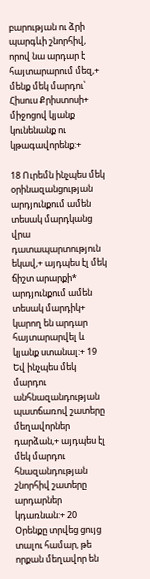բարության ու ձրի պարգևի շնորհիվ, որով նա արդար է հայտարարում մեզ,+ մենք մեկ մարդու՝ Հիսուս Քրիստոսի+ միջոցով կյանք կունենանք ու կթագավորենք:+

18 Ուրեմն ինչպես մեկ օրինազանցության արդյունքում ամեն տեսակ մարդկանց վրա դատապարտություն եկավ,+ այդպես էլ մեկ ճիշտ արարքի* արդյունքում ամեն տեսակ մարդիկ+ կարող են արդար հայտարարվել և կյանք ստանալ:+ 19 Եվ ինչպես մեկ մարդու անհնազանդության պատճառով շատերը մեղավորներ դարձան,+ այդպես էլ մեկ մարդու հնազանդության շնորհիվ շատերը արդարներ կդառնան:+ 20 Օրենքը տրվեց ցույց տալու համար, թե որքան մեղավոր են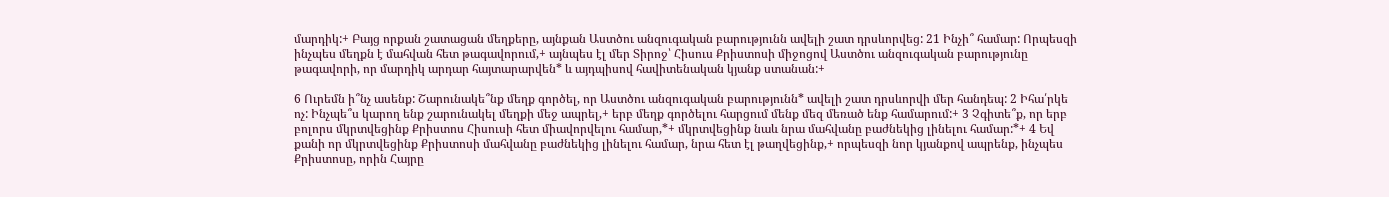մարդիկ:+ Բայց որքան շատացան մեղքերը, այնքան Աստծու անզուգական բարությունն ավելի շատ դրսևորվեց: 21 Ինչի՞ համար: Որպեսզի ինչպես մեղքն է մահվան հետ թագավորում,+ այնպես էլ մեր Տիրոջ՝ Հիսուս Քրիստոսի միջոցով Աստծու անզուգական բարությունը թագավորի, որ մարդիկ արդար հայտարարվեն* և այդպիսով հավիտենական կյանք ստանան:+

6 Ուրեմն ի՞նչ ասենք: Շարունակե՞նք մեղք գործել, որ Աստծու անզուգական բարությունն* ավելի շատ դրսևորվի մեր հանդեպ: 2 Իհա՛րկե ոչ: Ինչպե՞ս կարող ենք շարունակել մեղքի մեջ ապրել,+ երբ մեղք գործելու հարցում մենք մեզ մեռած ենք համարում:+ 3 Չգիտե՞ք, որ երբ բոլորս մկրտվեցինք Քրիստոս Հիսուսի հետ միավորվելու համար,*+ մկրտվեցինք նաև նրա մահվանը բաժնեկից լինելու համար:*+ 4 Եվ քանի որ մկրտվեցինք Քրիստոսի մահվանը բաժնեկից լինելու համար, նրա հետ էլ թաղվեցինք,+ որպեսզի նոր կյանքով ապրենք, ինչպես Քրիստոսը, որին Հայրը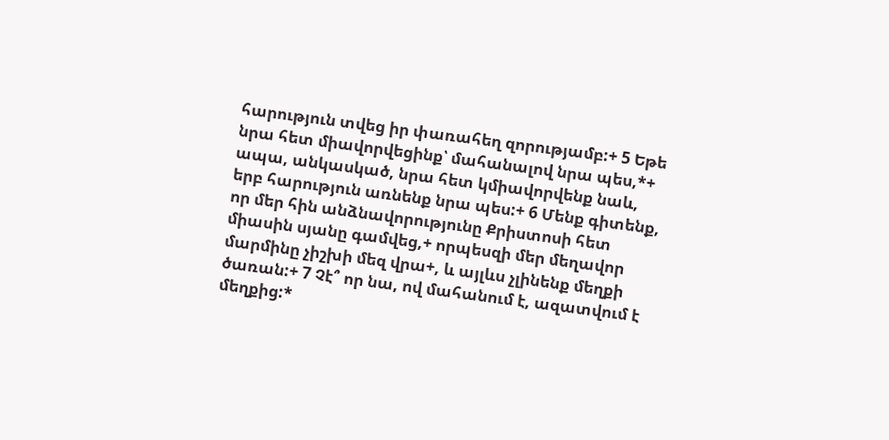հարություն տվեց իր փառահեղ զորությամբ:+ 5 Եթե նրա հետ միավորվեցինք՝ մահանալով նրա պես,*+ ապա, անկասկած, նրա հետ կմիավորվենք նաև, երբ հարություն առնենք նրա պես:+ 6 Մենք գիտենք, որ մեր հին անձնավորությունը Քրիստոսի հետ միասին սյանը գամվեց,+ որպեսզի մեր մեղավոր մարմինը չիշխի մեզ վրա+, և այլևս չլինենք մեղքի ծառան:+ 7 Չէ՞ որ նա, ով մահանում է, ազատվում է մեղքից:*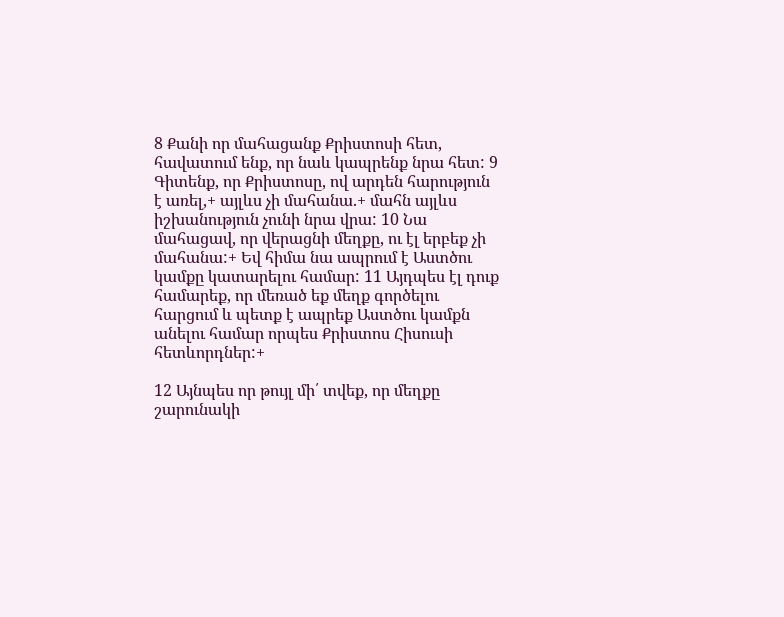8 Քանի որ մահացանք Քրիստոսի հետ, հավատում ենք, որ նաև կապրենք նրա հետ: 9 Գիտենք, որ Քրիստոսը, ով արդեն հարություն է առել,+ այլևս չի մահանա.+ մահն այլևս իշխանություն չունի նրա վրա: 10 Նա մահացավ, որ վերացնի մեղքը, ու էլ երբեք չի մահանա:+ Եվ հիմա նա ապրում է Աստծու կամքը կատարելու համար: 11 Այդպես էլ դուք համարեք, որ մեռած եք մեղք գործելու հարցում և պետք է ապրեք Աստծու կամքն անելու համար որպես Քրիստոս Հիսուսի հետևորդներ:+

12 Այնպես որ թույլ մի՛ տվեք, որ մեղքը շարունակի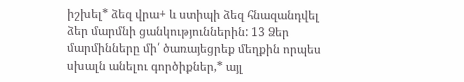իշխել* ձեզ վրա+ և ստիպի ձեզ հնազանդվել ձեր մարմնի ցանկություններին: 13 Ձեր մարմինները մի՛ ծառայեցրեք մեղքին որպես սխալն անելու գործիքներ,* այլ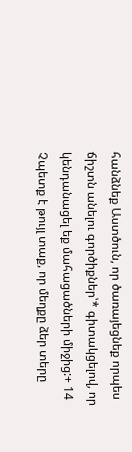հանձնեք Աստծուն, որ ծառայեցնեք որպես ճիշտն անելու գործիքներ՝* գիտակցելով, որ կենդանացել եք մահացածների միջից:+ 14 Չպետք է թույլ տաք, որ մեղքը ձեր տերը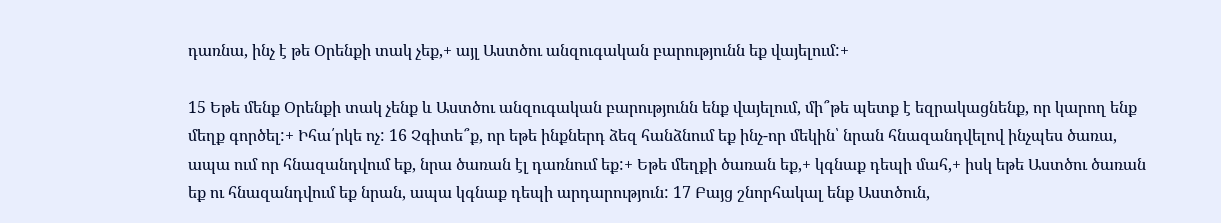դառնա, ինչ է թե Օրենքի տակ չեք,+ այլ Աստծու անզուգական բարությունն եք վայելում:+

15 Եթե մենք Օրենքի տակ չենք և Աստծու անզուգական բարությունն ենք վայելում, մի՞թե պետք է եզրակացնենք, որ կարող ենք մեղք գործել:+ Իհա՛րկե ոչ: 16 Չգիտե՞ք, որ եթե ինքներդ ձեզ հանձնում եք ինչ-որ մեկին՝ նրան հնազանդվելով ինչպես ծառա, ապա ում որ հնազանդվում եք, նրա ծառան էլ դառնում եք:+ Եթե մեղքի ծառան եք,+ կգնաք դեպի մահ,+ իսկ եթե Աստծու ծառան եք ու հնազանդվում եք նրան, ապա կգնաք դեպի արդարություն: 17 Բայց շնորհակալ ենք Աստծուն,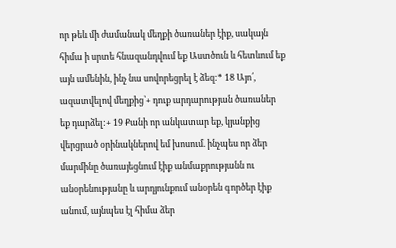որ թեև մի ժամանակ մեղքի ծառաներ էիք, սակայն հիմա ի սրտե հնազանդվում եք Աստծուն և հետևում եք այն ամենին, ինչ նա սովորեցրել է ձեզ:* 18 Այո՛, ազատվելով մեղքից՝+ դուք արդարության ծառաներ եք դարձել:+ 19 Քանի որ անկատար եք, կյանքից վերցրած օրինակներով եմ խոսում. ինչպես որ ձեր մարմինը ծառայեցնում էիք անմաքրությանն ու անօրենությանը և արդյունքում անօրեն գործեր էիք անում, այնպես էլ հիմա ձեր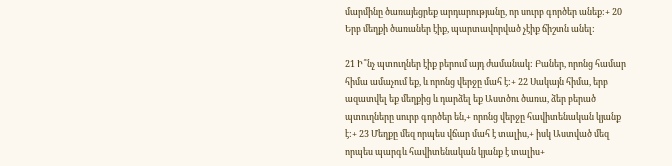մարմինը ծառայեցրեք արդարությանը, որ սուրբ գործեր անեք:+ 20 Երբ մեղքի ծառաներ էիք, պարտավորված չէիք ճիշտն անել:

21 Ի՞նչ պտուղներ էիք բերում այդ ժամանակ: Բաներ, որոնց համար հիմա ամաչում եք, և որոնց վերջը մահ է:+ 22 Սակայն հիմա, երբ ազատվել եք մեղքից և դարձել եք Աստծու ծառա, ձեր բերած պտուղները սուրբ գործեր են,+ որոնց վերջը հավիտենական կյանք է:+ 23 Մեղքը մեզ որպես վճար մահ է տալիս,+ իսկ Աստված մեզ որպես պարգև հավիտենական կյանք է տալիս+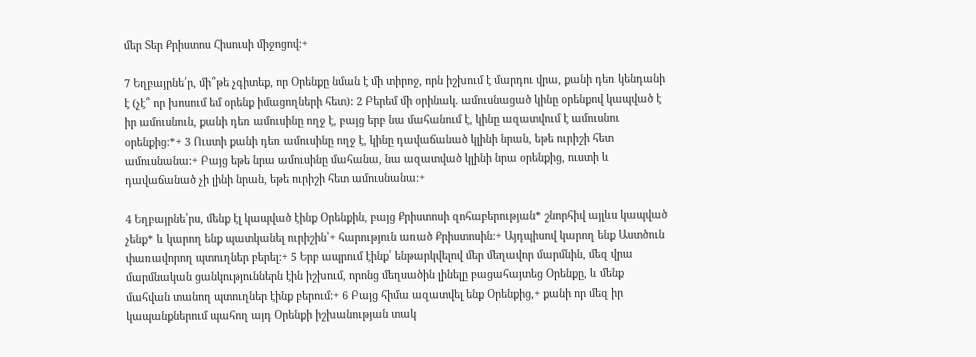մեր Տեր Քրիստոս Հիսուսի միջոցով:+

7 Եղբայրնե՛ր, մի՞թե չգիտեք, որ Օրենքը նման է մի տիրոջ, որն իշխում է մարդու վրա, քանի դեռ կենդանի է (չէ՞ որ խոսում եմ օրենք իմացողների հետ): 2 Բերեմ մի օրինակ. ամուսնացած կինը օրենքով կապված է իր ամուսնուն, քանի դեռ ամուսինը ողջ է, բայց երբ նա մահանում է, կինը ազատվում է ամուսնու օրենքից:*+ 3 Ուստի քանի դեռ ամուսինը ողջ է, կինը դավաճանած կլինի նրան, եթե ուրիշի հետ ամուսնանա:+ Բայց եթե նրա ամուսինը մահանա, նա ազատված կլինի նրա օրենքից, ուստի և դավաճանած չի լինի նրան, եթե ուրիշի հետ ամուսնանա:+

4 Եղբայրնե՛րս, մենք էլ կապված էինք Օրենքին, բայց Քրիստոսի զոհաբերության* շնորհիվ այլևս կապված չենք* և կարող ենք պատկանել ուրիշին՝+ հարություն առած Քրիստոսին:+ Այդպիսով կարող ենք Աստծուն փառավորող պտուղներ բերել:+ 5 Երբ ապրում էինք՝ ենթարկվելով մեր մեղավոր մարմնին, մեզ վրա մարմնական ցանկություններն էին իշխում, որոնց մեղսածին լինելը բացահայտեց Օրենքը, և մենք մահվան տանող պտուղներ էինք բերում:+ 6 Բայց հիմա ազատվել ենք Օրենքից,+ քանի որ մեզ իր կապանքներում պահող այդ Օրենքի իշխանության տակ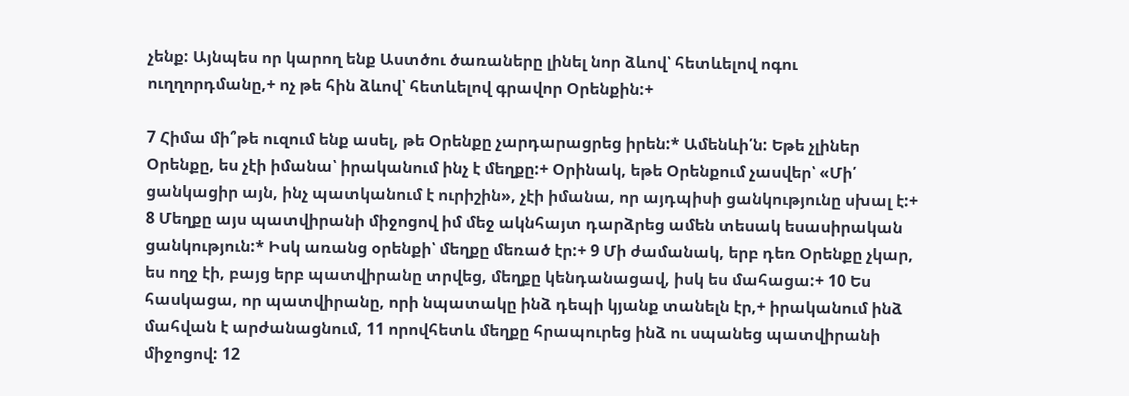չենք: Այնպես որ կարող ենք Աստծու ծառաները լինել նոր ձևով՝ հետևելով ոգու ուղղորդմանը,+ ոչ թե հին ձևով՝ հետևելով գրավոր Օրենքին:+

7 Հիմա մի՞թե ուզում ենք ասել, թե Օրենքը չարդարացրեց իրեն:* Ամենևի՛ն: Եթե չլիներ Օրենքը, ես չէի իմանա՝ իրականում ինչ է մեղքը:+ Օրինակ, եթե Օրենքում չասվեր՝ «Մի՛ ցանկացիր այն, ինչ պատկանում է ուրիշին», չէի իմանա, որ այդպիսի ցանկությունը սխալ է:+ 8 Մեղքը այս պատվիրանի միջոցով իմ մեջ ակնհայտ դարձրեց ամեն տեսակ եսասիրական ցանկություն:* Իսկ առանց օրենքի՝ մեղքը մեռած էր:+ 9 Մի ժամանակ, երբ դեռ Օրենքը չկար, ես ողջ էի, բայց երբ պատվիրանը տրվեց, մեղքը կենդանացավ, իսկ ես մահացա:+ 10 Ես հասկացա, որ պատվիրանը, որի նպատակը ինձ դեպի կյանք տանելն էր,+ իրականում ինձ մահվան է արժանացնում, 11 որովհետև մեղքը հրապուրեց ինձ ու սպանեց պատվիրանի միջոցով: 12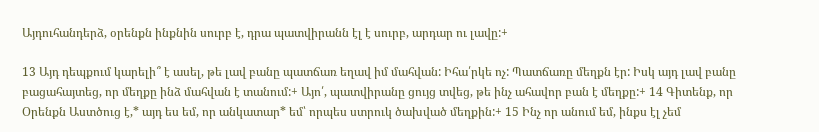Այդուհանդերձ, օրենքն ինքնին սուրբ է, դրա պատվիրանն էլ է սուրբ, արդար ու լավը:+

13 Այդ դեպքում կարելի՞ է ասել, թե լավ բանը պատճառ եղավ իմ մահվան: Իհա՛րկե ոչ: Պատճառը մեղքն էր: Իսկ այդ լավ բանը բացահայտեց, որ մեղքը ինձ մահվան է տանում:+ Այո՛, պատվիրանը ցույց տվեց, թե ինչ ահավոր բան է մեղքը:+ 14 Գիտենք, որ Օրենքն Աստծուց է,* այդ ես եմ, որ անկատար* եմ՝ որպես ստրուկ ծախված մեղքին:+ 15 Ինչ որ անում եմ, ինքս էլ չեմ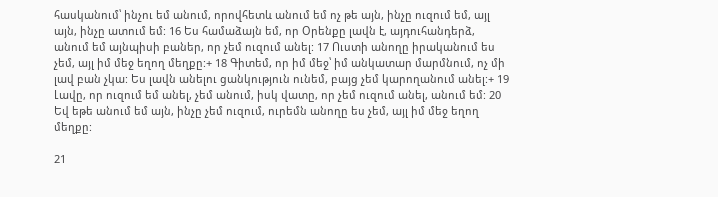հասկանում՝ ինչու եմ անում, որովհետև անում եմ ոչ թե այն, ինչը ուզում եմ, այլ այն, ինչը ատում եմ: 16 Ես համաձայն եմ, որ Օրենքը լավն է, այդուհանդերձ, անում եմ այնպիսի բաներ, որ չեմ ուզում անել: 17 Ուստի անողը իրականում ես չեմ, այլ իմ մեջ եղող մեղքը:+ 18 Գիտեմ, որ իմ մեջ՝ իմ անկատար մարմնում, ոչ մի լավ բան չկա: Ես լավն անելու ցանկություն ունեմ, բայց չեմ կարողանում անել:+ 19 Լավը, որ ուզում եմ անել, չեմ անում, իսկ վատը, որ չեմ ուզում անել, անում եմ: 20 Եվ եթե անում եմ այն, ինչը չեմ ուզում, ուրեմն անողը ես չեմ, այլ իմ մեջ եղող մեղքը:

21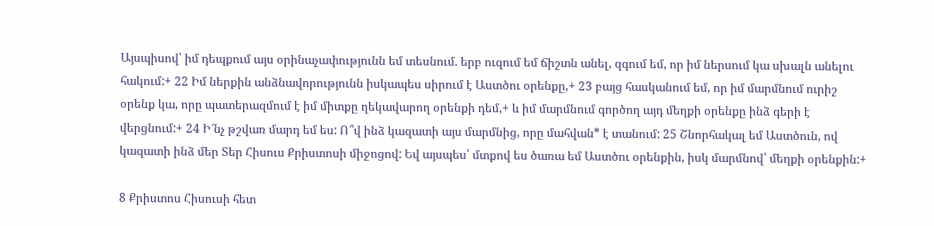Այսպիսով՝ իմ դեպքում այս օրինաչափությունն եմ տեսնում. երբ ուզում եմ ճիշտն անել, զգում եմ, որ իմ ներսում կա սխալն անելու հակում:+ 22 Իմ ներքին անձնավորությունն իսկապես սիրում է Աստծու օրենքը,+ 23 բայց հասկանում եմ, որ իմ մարմնում ուրիշ օրենք կա, որը պատերազմում է իմ միտքը ղեկավարող օրենքի դեմ,+ և իմ մարմնում գործող այդ մեղքի օրենքը ինձ գերի է վերցնում:+ 24 Ի՜նչ թշվառ մարդ եմ ես: Ո՞վ ինձ կազատի այս մարմնից, որը մահվան* է տանում: 25 Շնորհակալ եմ Աստծուն, ով կազատի ինձ մեր Տեր Հիսուս Քրիստոսի միջոցով: Եվ այսպես՝ մտքով ես ծառա եմ Աստծու օրենքին, իսկ մարմնով՝ մեղքի օրենքին:+

8 Քրիստոս Հիսուսի հետ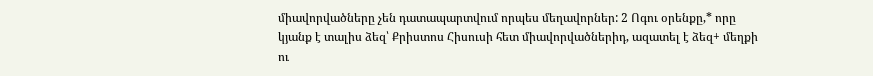միավորվածները չեն դատապարտվում որպես մեղավորներ: 2 Ոգու օրենքը,* որը կյանք է տալիս ձեզ՝ Քրիստոս Հիսուսի հետ միավորվածներիդ, ազատել է ձեզ+ մեղքի ու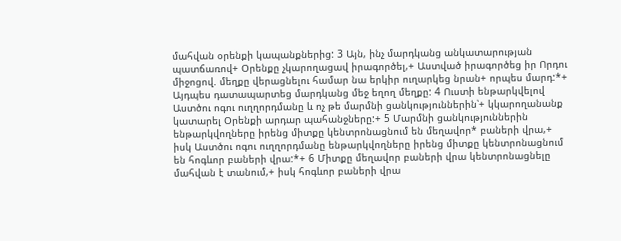մահվան օրենքի կապանքներից: 3 Այն, ինչ մարդկանց անկատարության պատճառով+ Օրենքը չկարողացավ իրագործել,+ Աստված իրագործեց իր Որդու միջոցով. մեղքը վերացնելու համար նա երկիր ուղարկեց նրան+ որպես մարդ:*+ Այդպես դատապարտեց մարդկանց մեջ եղող մեղքը: 4 Ուստի ենթարկվելով Աստծու ոգու ուղղորդմանը և ոչ թե մարմնի ցանկություններին՝+ կկարողանանք կատարել Օրենքի արդար պահանջները:+ 5 Մարմնի ցանկություններին ենթարկվողները իրենց միտքը կենտրոնացնում են մեղավոր* բաների վրա,+ իսկ Աստծու ոգու ուղղորդմանը ենթարկվողները իրենց միտքը կենտրոնացնում են հոգևոր բաների վրա:*+ 6 Միտքը մեղավոր բաների վրա կենտրոնացնելը մահվան է տանում,+ իսկ հոգևոր բաների վրա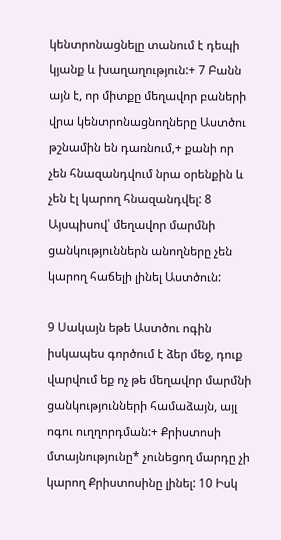կենտրոնացնելը տանում է դեպի կյանք և խաղաղություն:+ 7 Բանն այն է, որ միտքը մեղավոր բաների վրա կենտրոնացնողները Աստծու թշնամին են դառնում,+ քանի որ չեն հնազանդվում նրա օրենքին և չեն էլ կարող հնազանդվել: 8 Այսպիսով՝ մեղավոր մարմնի ցանկություններն անողները չեն կարող հաճելի լինել Աստծուն:

9 Սակայն եթե Աստծու ոգին իսկապես գործում է ձեր մեջ, դուք վարվում եք ոչ թե մեղավոր մարմնի ցանկությունների համաձայն, այլ ոգու ուղղորդման:+ Քրիստոսի մտայնությունը* չունեցող մարդը չի կարող Քրիստոսինը լինել: 10 Իսկ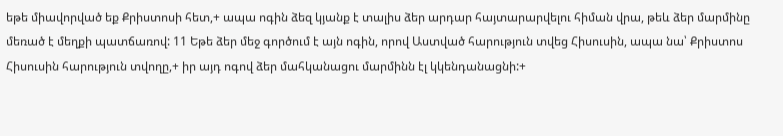եթե միավորված եք Քրիստոսի հետ,+ ապա ոգին ձեզ կյանք է տալիս ձեր արդար հայտարարվելու հիման վրա, թեև ձեր մարմինը մեռած է մեղքի պատճառով: 11 Եթե ձեր մեջ գործում է այն ոգին, որով Աստված հարություն տվեց Հիսուսին, ապա նա՝ Քրիստոս Հիսուսին հարություն տվողը,+ իր այդ ոգով ձեր մահկանացու մարմինն էլ կկենդանացնի:+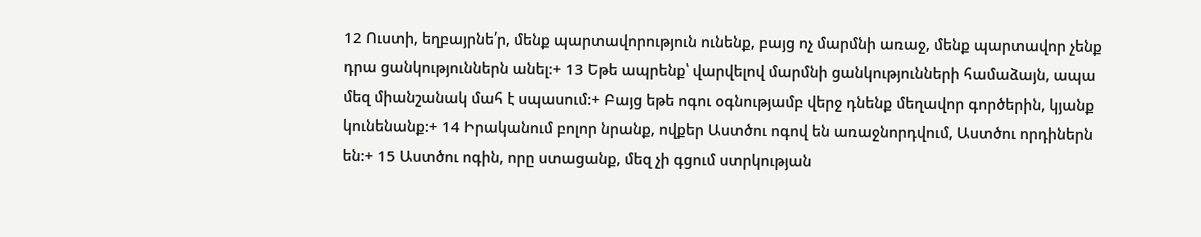12 Ուստի, եղբայրնե՛ր, մենք պարտավորություն ունենք, բայց ոչ մարմնի առաջ, մենք պարտավոր չենք դրա ցանկություններն անել:+ 13 Եթե ապրենք՝ վարվելով մարմնի ցանկությունների համաձայն, ապա մեզ միանշանակ մահ է սպասում:+ Բայց եթե ոգու օգնությամբ վերջ դնենք մեղավոր գործերին, կյանք կունենանք:+ 14 Իրականում բոլոր նրանք, ովքեր Աստծու ոգով են առաջնորդվում, Աստծու որդիներն են:+ 15 Աստծու ոգին, որը ստացանք, մեզ չի գցում ստրկության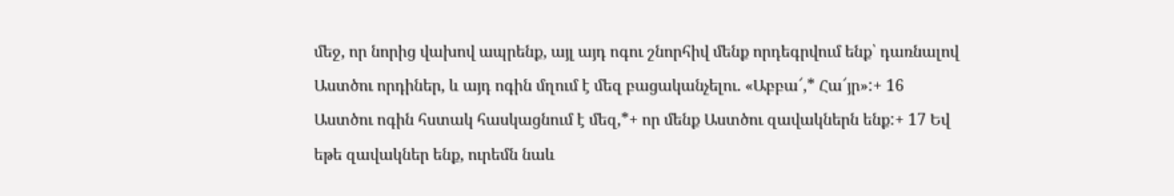մեջ, որ նորից վախով ապրենք, այլ այդ ոգու շնորհիվ մենք որդեգրվում ենք՝ դառնալով Աստծու որդիներ, և այդ ոգին մղում է մեզ բացականչելու. «Աբբա՜,* Հա՜յր»:+ 16 Աստծու ոգին հստակ հասկացնում է մեզ,*+ որ մենք Աստծու զավակներն ենք:+ 17 Եվ եթե զավակներ ենք, ուրեմն նաև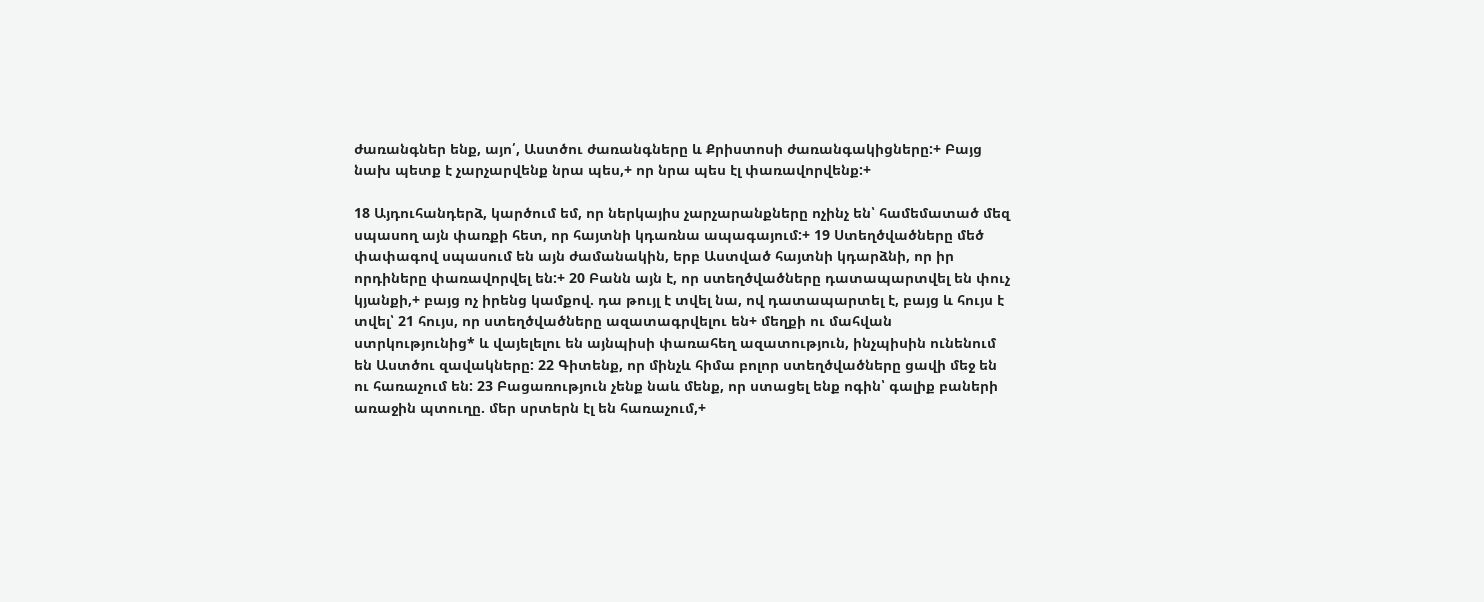ժառանգներ ենք, այո՛, Աստծու ժառանգները և Քրիստոսի ժառանգակիցները:+ Բայց նախ պետք է չարչարվենք նրա պես,+ որ նրա պես էլ փառավորվենք:+

18 Այդուհանդերձ, կարծում եմ, որ ներկայիս չարչարանքները ոչինչ են՝ համեմատած մեզ սպասող այն փառքի հետ, որ հայտնի կդառնա ապագայում:+ 19 Ստեղծվածները մեծ փափագով սպասում են այն ժամանակին, երբ Աստված հայտնի կդարձնի, որ իր որդիները փառավորվել են:+ 20 Բանն այն է, որ ստեղծվածները դատապարտվել են փուչ կյանքի,+ բայց ոչ իրենց կամքով. դա թույլ է տվել նա, ով դատապարտել է, բայց և հույս է տվել՝ 21 հույս, որ ստեղծվածները ազատագրվելու են+ մեղքի ու մահվան ստրկությունից* և վայելելու են այնպիսի փառահեղ ազատություն, ինչպիսին ունենում են Աստծու զավակները: 22 Գիտենք, որ մինչև հիմա բոլոր ստեղծվածները ցավի մեջ են ու հառաչում են: 23 Բացառություն չենք նաև մենք, որ ստացել ենք ոգին՝ գալիք բաների առաջին պտուղը. մեր սրտերն էլ են հառաչում,+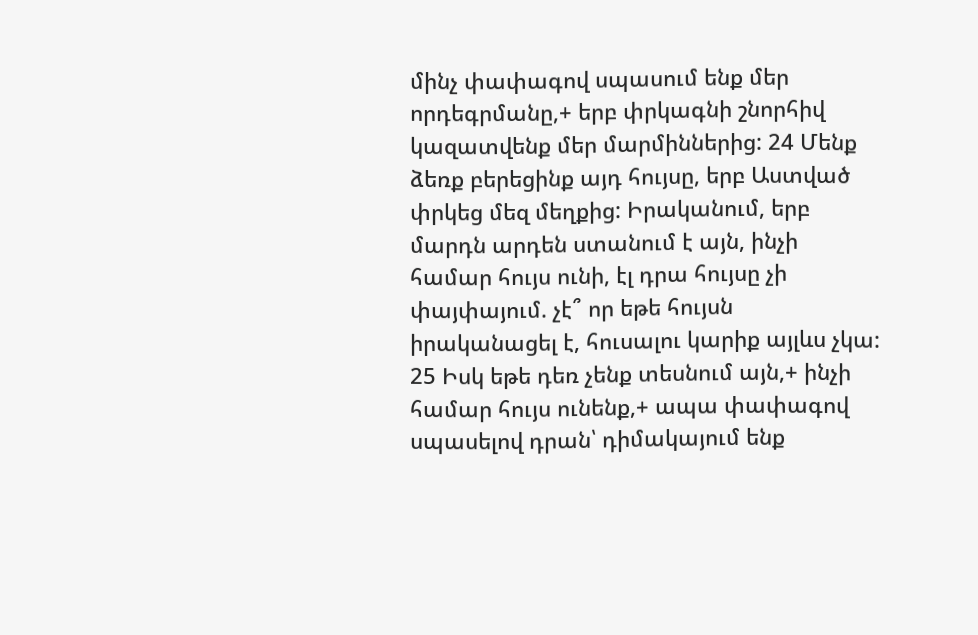մինչ փափագով սպասում ենք մեր որդեգրմանը,+ երբ փրկագնի շնորհիվ կազատվենք մեր մարմիններից: 24 Մենք ձեռք բերեցինք այդ հույսը, երբ Աստված փրկեց մեզ մեղքից: Իրականում, երբ մարդն արդեն ստանում է այն, ինչի համար հույս ունի, էլ դրա հույսը չի փայփայում. չէ՞ որ եթե հույսն իրականացել է, հուսալու կարիք այլևս չկա: 25 Իսկ եթե դեռ չենք տեսնում այն,+ ինչի համար հույս ունենք,+ ապա փափագով սպասելով դրան՝ դիմակայում ենք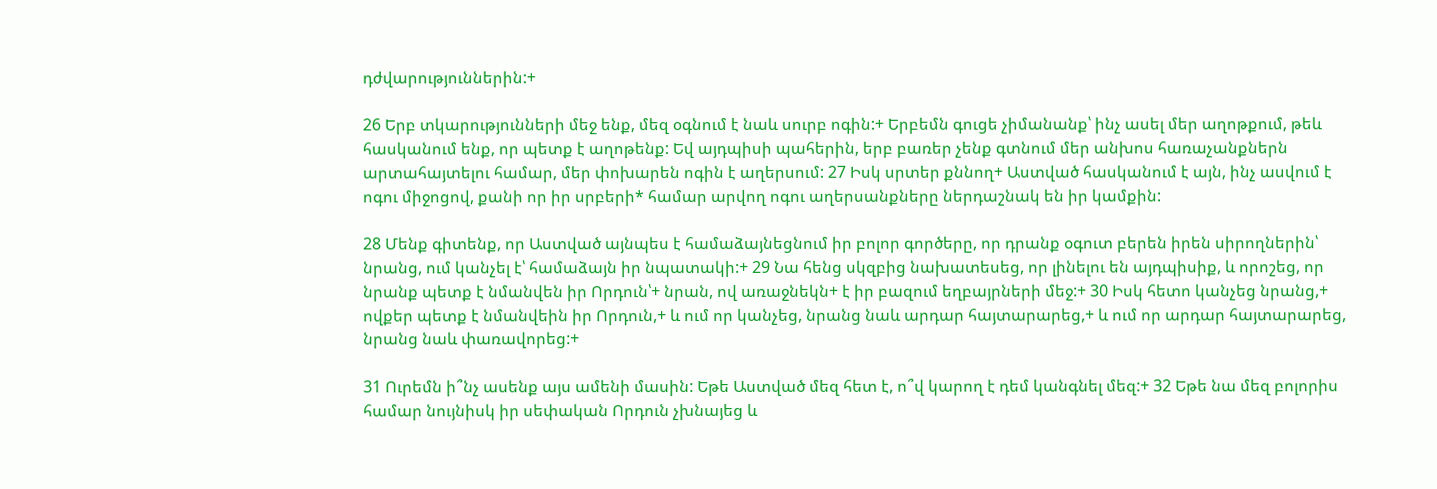դժվարություններին:+

26 Երբ տկարությունների մեջ ենք, մեզ օգնում է նաև սուրբ ոգին:+ Երբեմն գուցե չիմանանք՝ ինչ ասել մեր աղոթքում, թեև հասկանում ենք, որ պետք է աղոթենք: Եվ այդպիսի պահերին, երբ բառեր չենք գտնում մեր անխոս հառաչանքներն արտահայտելու համար, մեր փոխարեն ոգին է աղերսում: 27 Իսկ սրտեր քննող+ Աստված հասկանում է այն, ինչ ասվում է ոգու միջոցով, քանի որ իր սրբերի* համար արվող ոգու աղերսանքները ներդաշնակ են իր կամքին:

28 Մենք գիտենք, որ Աստված այնպես է համաձայնեցնում իր բոլոր գործերը, որ դրանք օգուտ բերեն իրեն սիրողներին՝ նրանց, ում կանչել է՝ համաձայն իր նպատակի:+ 29 Նա հենց սկզբից նախատեսեց, որ լինելու են այդպիսիք, և որոշեց, որ նրանք պետք է նմանվեն իր Որդուն՝+ նրան, ով առաջնեկն+ է իր բազում եղբայրների մեջ:+ 30 Իսկ հետո կանչեց նրանց,+ ովքեր պետք է նմանվեին իր Որդուն,+ և ում որ կանչեց, նրանց նաև արդար հայտարարեց,+ և ում որ արդար հայտարարեց, նրանց նաև փառավորեց:+

31 Ուրեմն ի՞նչ ասենք այս ամենի մասին: Եթե Աստված մեզ հետ է, ո՞վ կարող է դեմ կանգնել մեզ:+ 32 Եթե նա մեզ բոլորիս համար նույնիսկ իր սեփական Որդուն չխնայեց և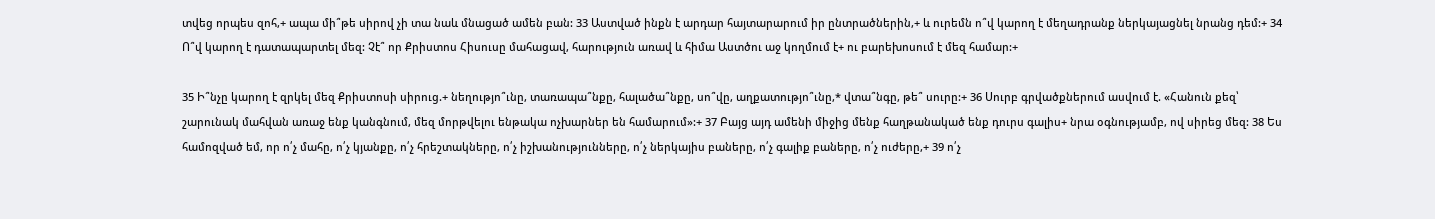տվեց որպես զոհ,+ ապա մի՞թե սիրով չի տա նաև մնացած ամեն բան: 33 Աստված ինքն է արդար հայտարարում իր ընտրածներին,+ և ուրեմն ո՞վ կարող է մեղադրանք ներկայացնել նրանց դեմ:+ 34 Ո՞վ կարող է դատապարտել մեզ: Չէ՞ որ Քրիստոս Հիսուսը մահացավ, հարություն առավ և հիմա Աստծու աջ կողմում է+ ու բարեխոսում է մեզ համար:+

35 Ի՞նչը կարող է զրկել մեզ Քրիստոսի սիրուց.+ նեղությո՞ւնը, տառապա՞նքը, հալածա՞նքը, սո՞վը, աղքատությո՞ւնը,* վտա՞նգը, թե՞ սուրը:+ 36 Սուրբ գրվածքներում ասվում է. «Հանուն քեզ՝ շարունակ մահվան առաջ ենք կանգնում, մեզ մորթվելու ենթակա ոչխարներ են համարում»:+ 37 Բայց այդ ամենի միջից մենք հաղթանակած ենք դուրս գալիս+ նրա օգնությամբ, ով սիրեց մեզ: 38 Ես համոզված եմ, որ ո՛չ մահը, ո՛չ կյանքը, ո՛չ հրեշտակները, ո՛չ իշխանությունները, ո՛չ ներկայիս բաները, ո՛չ գալիք բաները, ո՛չ ուժերը,+ 39 ո՛չ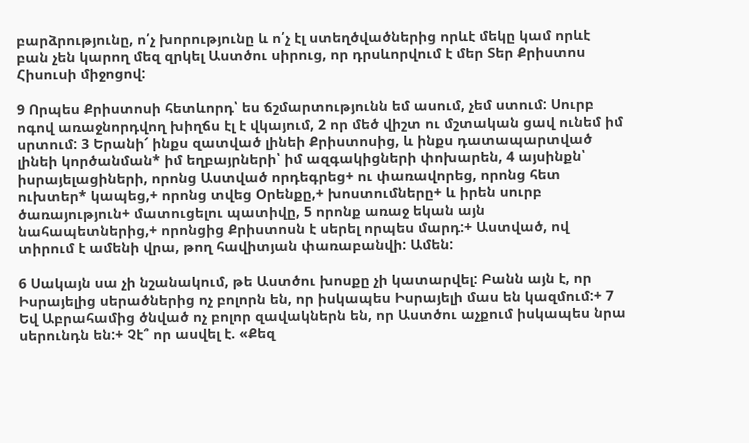բարձրությունը, ո՛չ խորությունը և ո՛չ էլ ստեղծվածներից որևէ մեկը կամ որևէ բան չեն կարող մեզ զրկել Աստծու սիրուց, որ դրսևորվում է մեր Տեր Քրիստոս Հիսուսի միջոցով:

9 Որպես Քրիստոսի հետևորդ՝ ես ճշմարտությունն եմ ասում, չեմ ստում: Սուրբ ոգով առաջնորդվող խիղճս էլ է վկայում, 2 որ մեծ վիշտ ու մշտական ցավ ունեմ իմ սրտում: 3 Երանի՜ ինքս զատված լինեի Քրիստոսից, և ինքս դատապարտված լինեի կործանման* իմ եղբայրների՝ իմ ազգակիցների փոխարեն, 4 այսինքն՝ իսրայելացիների, որոնց Աստված որդեգրեց+ ու փառավորեց, որոնց հետ ուխտեր* կապեց,+ որոնց տվեց Օրենքը,+ խոստումները+ և իրեն սուրբ ծառայություն+ մատուցելու պատիվը, 5 որոնք առաջ եկան այն նահապետներից,+ որոնցից Քրիստոսն է սերել որպես մարդ:+ Աստված, ով տիրում է ամենի վրա, թող հավիտյան փառաբանվի: Ամեն:

6 Սակայն սա չի նշանակում, թե Աստծու խոսքը չի կատարվել: Բանն այն է, որ Իսրայելից սերածներից ոչ բոլորն են, որ իսկապես Իսրայելի մաս են կազմում:+ 7 Եվ Աբրահամից ծնված ոչ բոլոր զավակներն են, որ Աստծու աչքում իսկապես նրա սերունդն են:+ Չէ՞ որ ասվել է. «Քեզ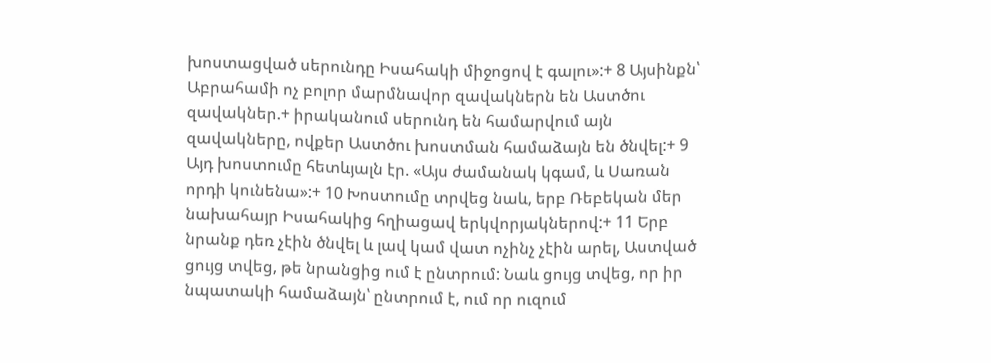խոստացված սերունդը Իսահակի միջոցով է գալու»:+ 8 Այսինքն՝ Աբրահամի ոչ բոլոր մարմնավոր զավակներն են Աստծու զավակներ.+ իրականում սերունդ են համարվում այն զավակները, ովքեր Աստծու խոստման համաձայն են ծնվել:+ 9 Այդ խոստումը հետևյալն էր. «Այս ժամանակ կգամ, և Սառան որդի կունենա»:+ 10 Խոստումը տրվեց նաև, երբ Ռեբեկան մեր նախահայր Իսահակից հղիացավ երկվորյակներով:+ 11 Երբ նրանք դեռ չէին ծնվել և լավ կամ վատ ոչինչ չէին արել, Աստված ցույց տվեց, թե նրանցից ում է ընտրում: Նաև ցույց տվեց, որ իր նպատակի համաձայն՝ ընտրում է, ում որ ուզում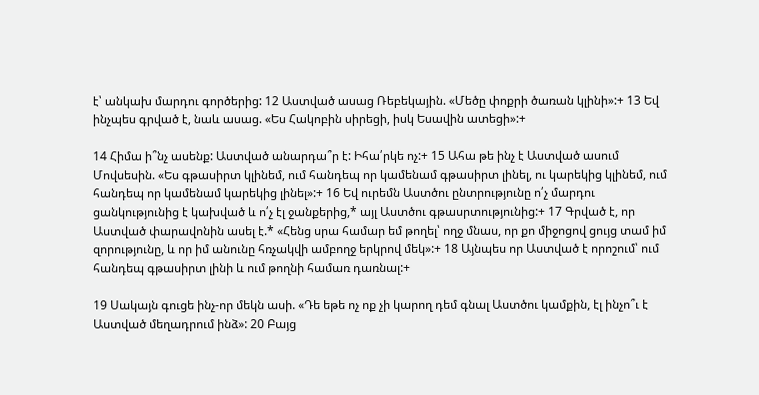է՝ անկախ մարդու գործերից: 12 Աստված ասաց Ռեբեկային. «Մեծը փոքրի ծառան կլինի»:+ 13 Եվ ինչպես գրված է, նաև ասաց. «Ես Հակոբին սիրեցի, իսկ Եսավին ատեցի»:+

14 Հիմա ի՞նչ ասենք: Աստված անարդա՞ր է: Իհա՛րկե ոչ:+ 15 Ահա թե ինչ է Աստված ասում Մովսեսին. «Ես գթասիրտ կլինեմ, ում հանդեպ որ կամենամ գթասիրտ լինել, ու կարեկից կլինեմ, ում հանդեպ որ կամենամ կարեկից լինել»:+ 16 Եվ ուրեմն Աստծու ընտրությունը ո՛չ մարդու ցանկությունից է կախված և ո՛չ էլ ջանքերից,* այլ Աստծու գթասրտությունից:+ 17 Գրված է, որ Աստված փարավոնին ասել է.* «Հենց սրա համար եմ թողել՝ ողջ մնաս, որ քո միջոցով ցույց տամ իմ զորությունը, և որ իմ անունը հռչակվի ամբողջ երկրով մեկ»:+ 18 Այնպես որ Աստված է որոշում՝ ում հանդեպ գթասիրտ լինի և ում թողնի համառ դառնալ:+

19 Սակայն գուցե ինչ-որ մեկն ասի. «Դե եթե ոչ ոք չի կարող դեմ գնալ Աստծու կամքին, էլ ինչո՞ւ է Աստված մեղադրում ինձ»: 20 Բայց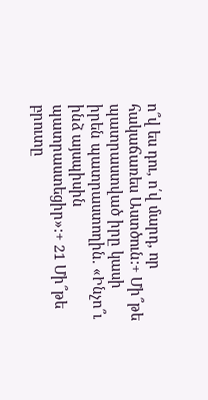ո՞վ ես դու, ո՛վ մարդ, որ հակաճառես Աստծուն:+ Մի՞թե պատրաստված իրը կասի իրեն պատրաստողին. «Ինչո՞ւ ինձ այսպիսին պատրաստեցիր»:+ 21 Մի՞թե բրուտը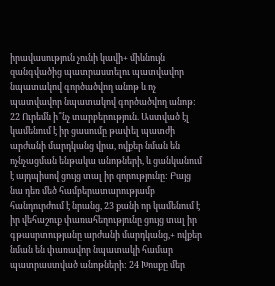իրավասություն չունի կավի+ միևնույն զանգվածից պատրաստելու պատվավոր նպատակով գործածվող անոթ և ոչ պատվավոր նպատակով գործածվող անոթ: 22 Ուրեմն ի՞նչ տարբերություն. Աստված էլ կամենում է իր ցասումը թափել պատժի արժանի մարդկանց վրա, ովքեր նման են ոչնչացման ենթակա անոթների, և ցանկանում է այդպիսով ցույց տալ իր զորությունը: Բայց նա դեռ մեծ համբերատարությամբ հանդուրժում է նրանց, 23 քանի որ կամենում է իր վեհաշուք փառահեղությունը ցույց տալ իր գթասրտությանը արժանի մարդկանց,+ ովքեր նման են փառավոր նպատակի համար պատրաստված անոթների: 24 Խոսքը մեր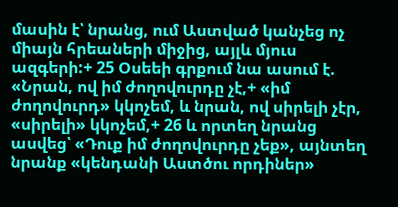մասին է՝ նրանց, ում Աստված կանչեց ոչ միայն հրեաների միջից, այլև մյուս ազգերի:+ 25 Օսեեի գրքում նա ասում է. «Նրան, ով իմ ժողովուրդը չէ,+ «իմ ժողովուրդ» կկոչեմ, և նրան, ով սիրելի չէր, «սիրելի» կկոչեմ,+ 26 և որտեղ նրանց ասվեց՝ «Դուք իմ ժողովուրդը չեք», այնտեղ նրանք «կենդանի Աստծու որդիներ»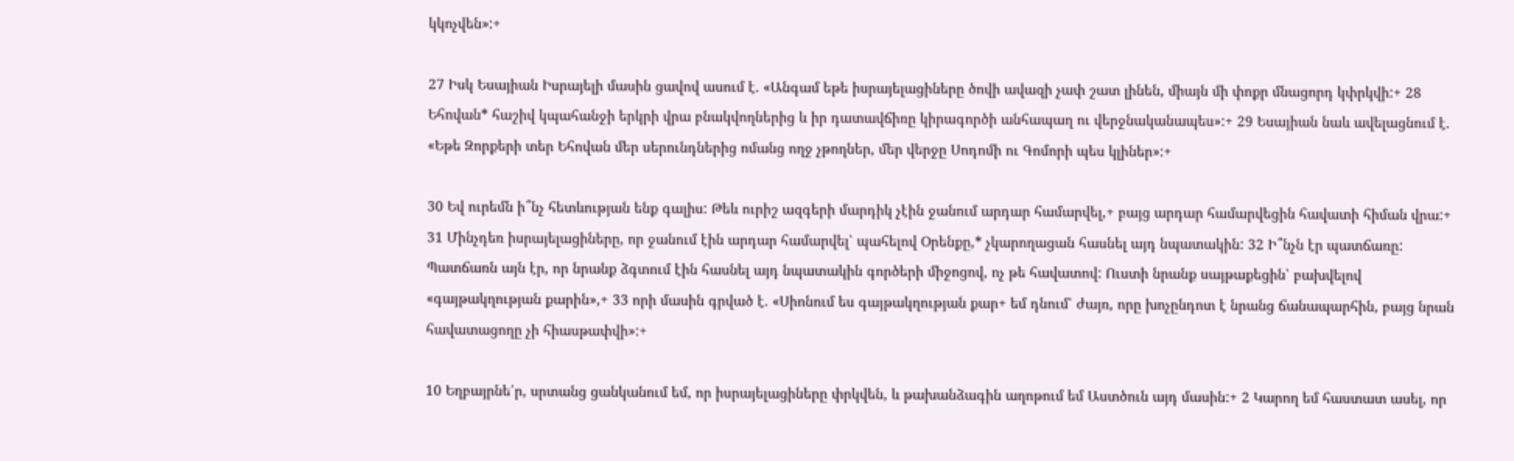կկոչվեն»:+

27 Իսկ Եսայիան Իսրայելի մասին ցավով ասում է. «Անգամ եթե իսրայելացիները ծովի ավազի չափ շատ լինեն, միայն մի փոքր մնացորդ կփրկվի:+ 28 Եհովան* հաշիվ կպահանջի երկրի վրա բնակվողներից և իր դատավճիռը կիրագործի անհապաղ ու վերջնականապես»:+ 29 Եսայիան նաև ավելացնում է. «Եթե Զորքերի տեր Եհովան մեր սերունդներից ոմանց ողջ չթողներ, մեր վերջը Սոդոմի ու Գոմորի պես կլիներ»:+

30 Եվ ուրեմն ի՞նչ հետևության ենք գալիս: Թեև ուրիշ ազգերի մարդիկ չէին ջանում արդար համարվել,+ բայց արդար համարվեցին հավատի հիման վրա:+ 31 Մինչդեռ իսրայելացիները, որ ջանում էին արդար համարվել՝ պահելով Օրենքը,* չկարողացան հասնել այդ նպատակին: 32 Ի՞նչն էր պատճառը: Պատճառն այն էր, որ նրանք ձգտում էին հասնել այդ նպատակին գործերի միջոցով, ոչ թե հավատով: Ուստի նրանք սայթաքեցին՝ բախվելով «գայթակղության քարին»,+ 33 որի մասին գրված է. «Սիոնում ես գայթակղության քար+ եմ դնում՝ ժայռ, որը խոչընդոտ է նրանց ճանապարհին, բայց նրան հավատացողը չի հիասթափվի»:+

10 Եղբայրնե՛ր, սրտանց ցանկանում եմ, որ իսրայելացիները փրկվեն, և թախանձագին աղոթում եմ Աստծուն այդ մասին:+ 2 Կարող եմ հաստատ ասել, որ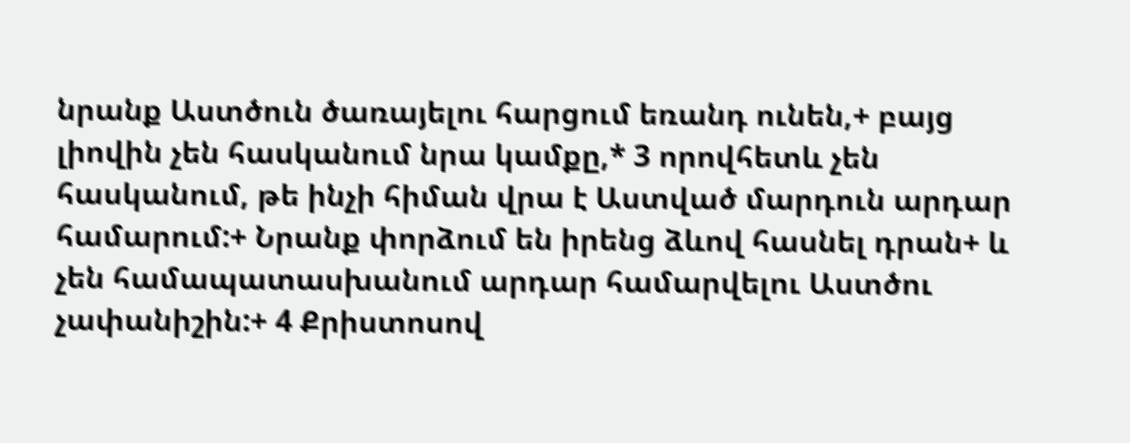նրանք Աստծուն ծառայելու հարցում եռանդ ունեն,+ բայց լիովին չեն հասկանում նրա կամքը,* 3 որովհետև չեն հասկանում, թե ինչի հիման վրա է Աստված մարդուն արդար համարում:+ Նրանք փորձում են իրենց ձևով հասնել դրան+ և չեն համապատասխանում արդար համարվելու Աստծու չափանիշին:+ 4 Քրիստոսով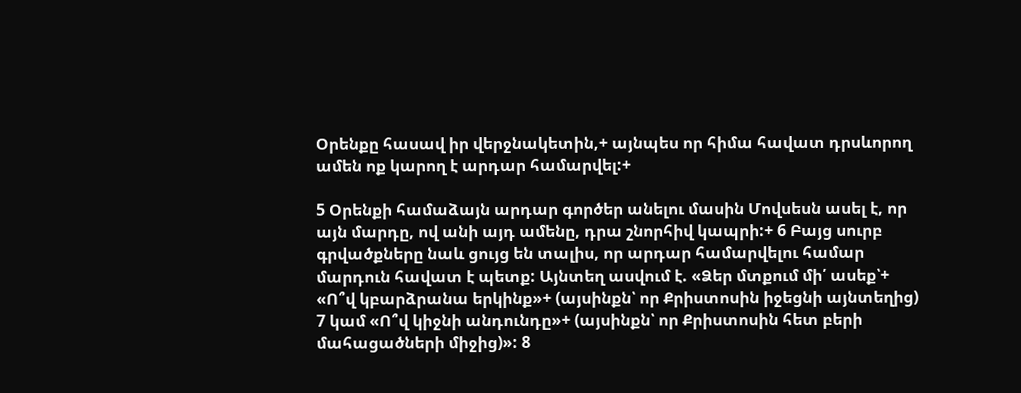Օրենքը հասավ իր վերջնակետին,+ այնպես որ հիմա հավատ դրսևորող ամեն ոք կարող է արդար համարվել:+

5 Օրենքի համաձայն արդար գործեր անելու մասին Մովսեսն ասել է, որ այն մարդը, ով անի այդ ամենը, դրա շնորհիվ կապրի:+ 6 Բայց սուրբ գրվածքները նաև ցույց են տալիս, որ արդար համարվելու համար մարդուն հավատ է պետք: Այնտեղ ասվում է. «Ձեր մտքում մի՛ ասեք՝+ «Ո՞վ կբարձրանա երկինք»+ (այսինքն՝ որ Քրիստոսին իջեցնի այնտեղից) 7 կամ «Ո՞վ կիջնի անդունդը»+ (այսինքն՝ որ Քրիստոսին հետ բերի մահացածների միջից)»: 8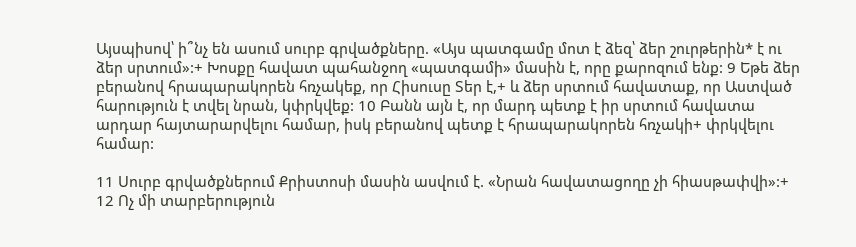Այսպիսով՝ ի՞նչ են ասում սուրբ գրվածքները. «Այս պատգամը մոտ է ձեզ՝ ձեր շուրթերին* է ու ձեր սրտում»:+ Խոսքը հավատ պահանջող «պատգամի» մասին է, որը քարոզում ենք: 9 Եթե ձեր բերանով հրապարակորեն հռչակեք, որ Հիսուսը Տեր է,+ և ձեր սրտում հավատաք, որ Աստված հարություն է տվել նրան, կփրկվեք: 10 Բանն այն է, որ մարդ պետք է իր սրտում հավատա արդար հայտարարվելու համար, իսկ բերանով պետք է հրապարակորեն հռչակի+ փրկվելու համար:

11 Սուրբ գրվածքներում Քրիստոսի մասին ասվում է. «Նրան հավատացողը չի հիասթափվի»:+ 12 Ոչ մի տարբերություն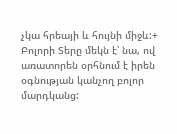չկա հրեայի և հույնի միջև:+ Բոլորի Տերը մեկն է՝ նա, ով առատորեն օրհնում է իրեն օգնության կանչող բոլոր մարդկանց: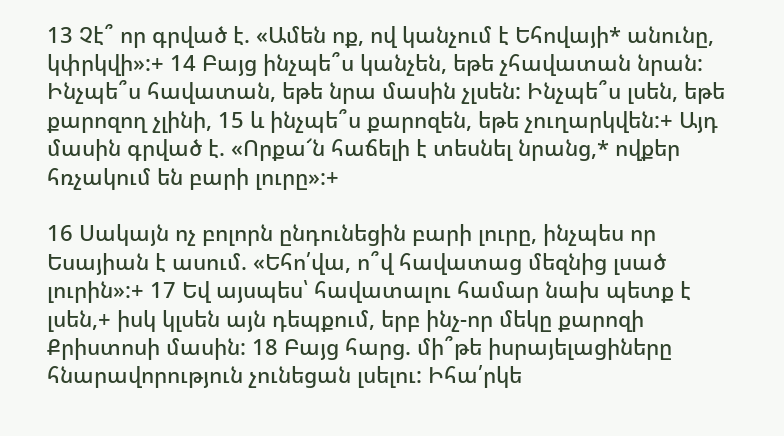13 Չէ՞ որ գրված է. «Ամեն ոք, ով կանչում է Եհովայի* անունը, կփրկվի»:+ 14 Բայց ինչպե՞ս կանչեն, եթե չհավատան նրան: Ինչպե՞ս հավատան, եթե նրա մասին չլսեն: Ինչպե՞ս լսեն, եթե քարոզող չլինի, 15 և ինչպե՞ս քարոզեն, եթե չուղարկվեն:+ Այդ մասին գրված է. «Որքա՜ն հաճելի է տեսնել նրանց,* ովքեր հռչակում են բարի լուրը»:+

16 Սակայն ոչ բոլորն ընդունեցին բարի լուրը, ինչպես որ Եսայիան է ասում. «Եհո՛վա, ո՞վ հավատաց մեզնից լսած լուրին»:+ 17 Եվ այսպես՝ հավատալու համար նախ պետք է լսեն,+ իսկ կլսեն այն դեպքում, երբ ինչ-որ մեկը քարոզի Քրիստոսի մասին: 18 Բայց հարց. մի՞թե իսրայելացիները հնարավորություն չունեցան լսելու: Իհա՛րկե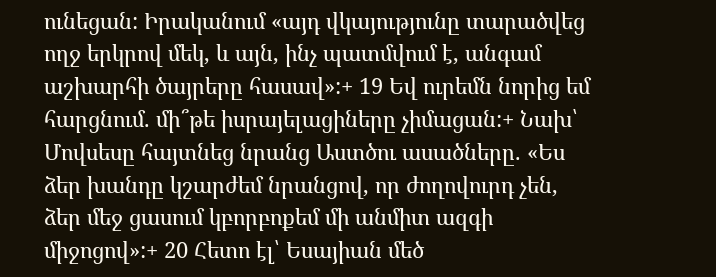ունեցան: Իրականում «այդ վկայությունը տարածվեց ողջ երկրով մեկ, և այն, ինչ պատմվում է, անգամ աշխարհի ծայրերը հասավ»:+ 19 Եվ ուրեմն նորից եմ հարցնում. մի՞թե իսրայելացիները չիմացան:+ Նախ՝ Մովսեսը հայտնեց նրանց Աստծու ասածները. «Ես ձեր խանդը կշարժեմ նրանցով, որ ժողովուրդ չեն, ձեր մեջ ցասում կբորբոքեմ մի անմիտ ազգի միջոցով»:+ 20 Հետո էլ՝ Եսայիան մեծ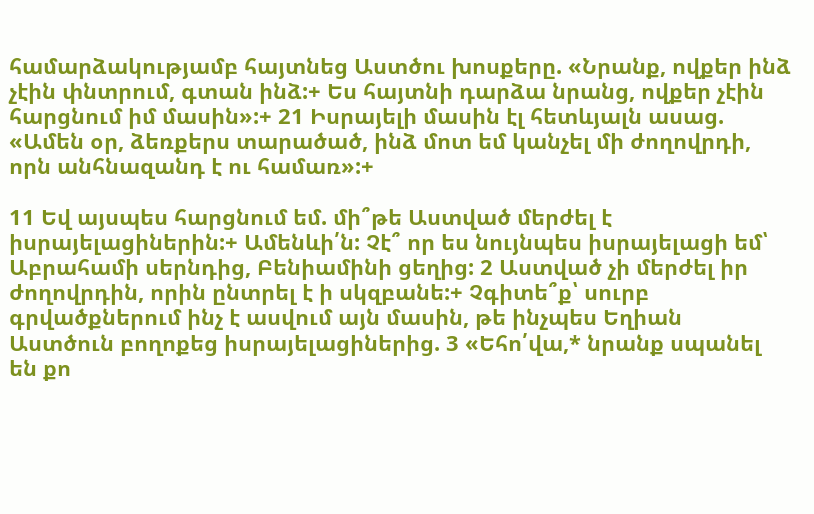համարձակությամբ հայտնեց Աստծու խոսքերը. «Նրանք, ովքեր ինձ չէին փնտրում, գտան ինձ:+ Ես հայտնի դարձա նրանց, ովքեր չէին հարցնում իմ մասին»:+ 21 Իսրայելի մասին էլ հետևյալն ասաց. «Ամեն օր, ձեռքերս տարածած, ինձ մոտ եմ կանչել մի ժողովրդի, որն անհնազանդ է ու համառ»:+

11 Եվ այսպես հարցնում եմ. մի՞թե Աստված մերժել է իսրայելացիներին:+ Ամենևի՛ն: Չէ՞ որ ես նույնպես իսրայելացի եմ՝ Աբրահամի սերնդից, Բենիամինի ցեղից: 2 Աստված չի մերժել իր ժողովրդին, որին ընտրել է ի սկզբանե:+ Չգիտե՞ք՝ սուրբ գրվածքներում ինչ է ասվում այն մասին, թե ինչպես Եղիան Աստծուն բողոքեց իսրայելացիներից. 3 «Եհո՛վա,* նրանք սպանել են քո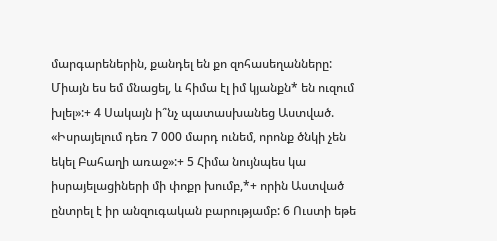մարգարեներին, քանդել են քո զոհասեղանները: Միայն ես եմ մնացել, և հիմա էլ իմ կյանքն* են ուզում խլել»:+ 4 Սակայն ի՞նչ պատասխանեց Աստված. «Իսրայելում դեռ 7 000 մարդ ունեմ, որոնք ծնկի չեն եկել Բահաղի առաջ»:+ 5 Հիմա նույնպես կա իսրայելացիների մի փոքր խումբ,*+ որին Աստված ընտրել է իր անզուգական բարությամբ: 6 Ուստի եթե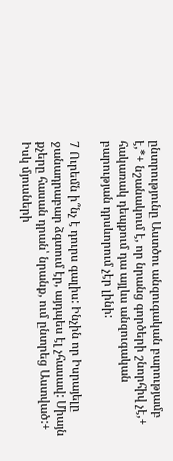ընտրությունը Աստծու անզուգական բարությամբ է,*+ նշանակում է, որ նրանց գործերի շնորհիվ չէ,+ հակառակ դեպքում դա այլևս անզուգական բարության դրսևորում չէր լինի:

7 Ուրեմն ի՞նչ է դուրս գալիս: Ինչին որ Իսրայելը ջանադրաբար ձգտում էր, այդպես էլ չհասավ: Միայն քչերը հասան դրան՝ նրանք, ում ընտրեց Աստված:+ Իսկ մյուսների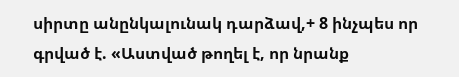սիրտը անընկալունակ դարձավ,+ 8 ինչպես որ գրված է. «Աստված թողել է, որ նրանք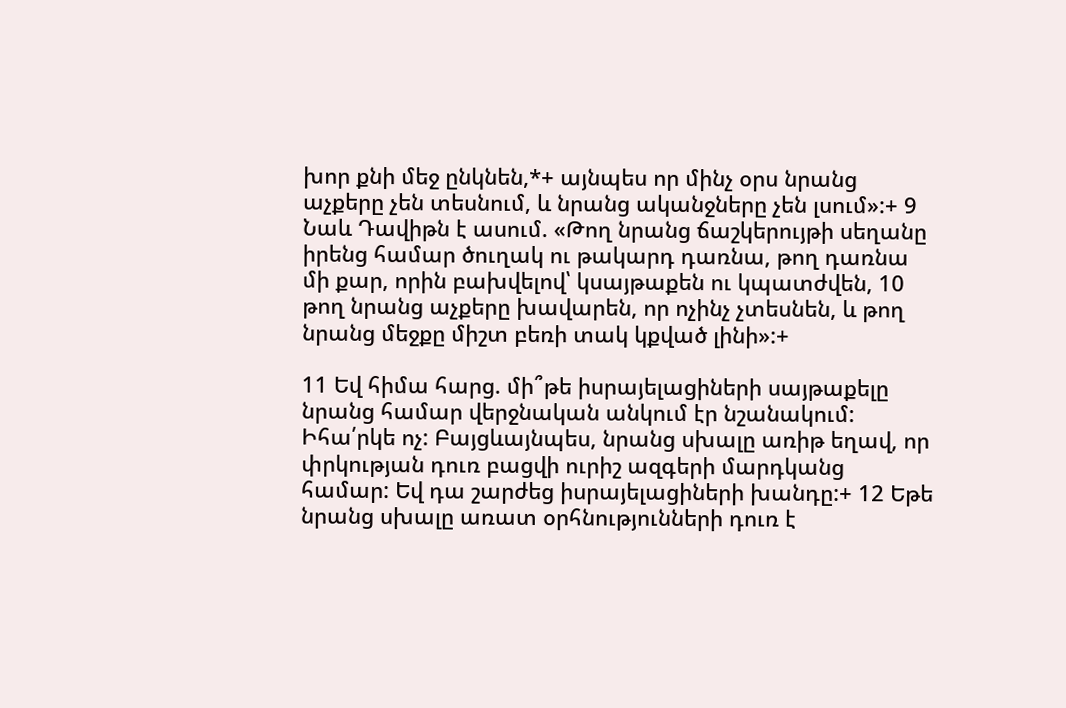խոր քնի մեջ ընկնեն,*+ այնպես որ մինչ օրս նրանց աչքերը չեն տեսնում, և նրանց ականջները չեն լսում»:+ 9 Նաև Դավիթն է ասում. «Թող նրանց ճաշկերույթի սեղանը իրենց համար ծուղակ ու թակարդ դառնա, թող դառնա մի քար, որին բախվելով՝ կսայթաքեն ու կպատժվեն, 10 թող նրանց աչքերը խավարեն, որ ոչինչ չտեսնեն, և թող նրանց մեջքը միշտ բեռի տակ կքված լինի»:+

11 Եվ հիմա հարց. մի՞թե իսրայելացիների սայթաքելը նրանց համար վերջնական անկում էր նշանակում: Իհա՛րկե ոչ: Բայցևայնպես, նրանց սխալը առիթ եղավ, որ փրկության դուռ բացվի ուրիշ ազգերի մարդկանց համար: Եվ դա շարժեց իսրայելացիների խանդը:+ 12 Եթե նրանց սխալը առատ օրհնությունների դուռ է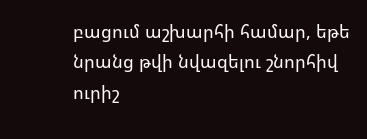բացում աշխարհի համար, եթե նրանց թվի նվազելու շնորհիվ ուրիշ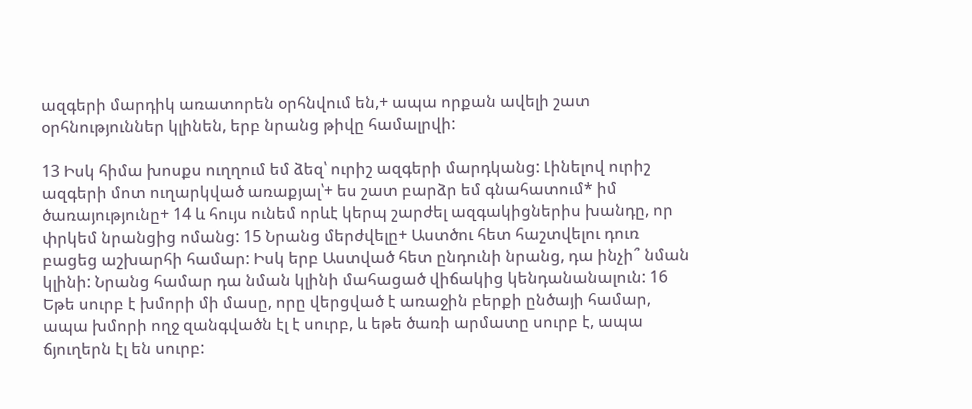ազգերի մարդիկ առատորեն օրհնվում են,+ ապա որքան ավելի շատ օրհնություններ կլինեն, երբ նրանց թիվը համալրվի:

13 Իսկ հիմա խոսքս ուղղում եմ ձեզ՝ ուրիշ ազգերի մարդկանց: Լինելով ուրիշ ազգերի մոտ ուղարկված առաքյալ՝+ ես շատ բարձր եմ գնահատում* իմ ծառայությունը+ 14 և հույս ունեմ որևէ կերպ շարժել ազգակիցներիս խանդը, որ փրկեմ նրանցից ոմանց: 15 Նրանց մերժվելը+ Աստծու հետ հաշտվելու դուռ բացեց աշխարհի համար: Իսկ երբ Աստված հետ ընդունի նրանց, դա ինչի՞ նման կլինի: Նրանց համար դա նման կլինի մահացած վիճակից կենդանանալուն: 16 Եթե սուրբ է խմորի մի մասը, որը վերցված է առաջին բերքի ընծայի համար, ապա խմորի ողջ զանգվածն էլ է սուրբ, և եթե ծառի արմատը սուրբ է, ապա ճյուղերն էլ են սուրբ: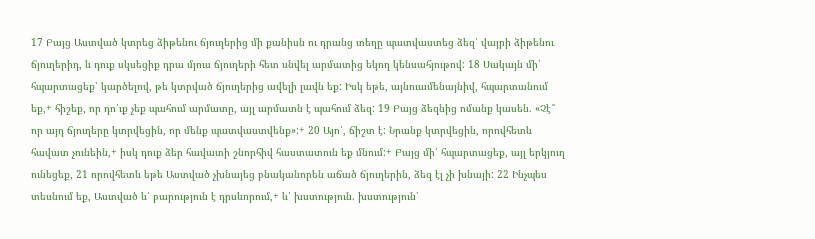17 Բայց Աստված կտրեց ձիթենու ճյուղերից մի քանիսն ու դրանց տեղը պատվաստեց ձեզ՝ վայրի ձիթենու ճյուղերիդ, և դուք սկսեցիք դրա մյուս ճյուղերի հետ սնվել արմատից եկող կենսահյութով: 18 Սակայն մի՛ հպարտացեք՝ կարծելով, թե կտրված ճյուղերից ավելի լավն եք: Իսկ եթե, այնուամենայնիվ, հպարտանում եք,+ հիշեք, որ դո՛ւք չեք պահում արմատը, այլ արմատն է պահում ձեզ: 19 Բայց ձեզնից ոմանք կասեն. «Չէ՞ որ այդ ճյուղերը կտրվեցին, որ մենք պատվաստվենք»:+ 20 Այո՛, ճիշտ է: Նրանք կտրվեցին, որովհետև հավատ չունեին,+ իսկ դուք ձեր հավատի շնորհիվ հաստատուն եք մնում:+ Բայց մի՛ հպարտացեք, այլ երկյուղ ունեցեք, 21 որովհետև եթե Աստված չխնայեց բնականորեն աճած ճյուղերին, ձեզ էլ չի խնայի: 22 Ինչպես տեսնում եք, Աստված և՛ բարություն է դրսևորում,+ և՛ խստություն. խստություն՝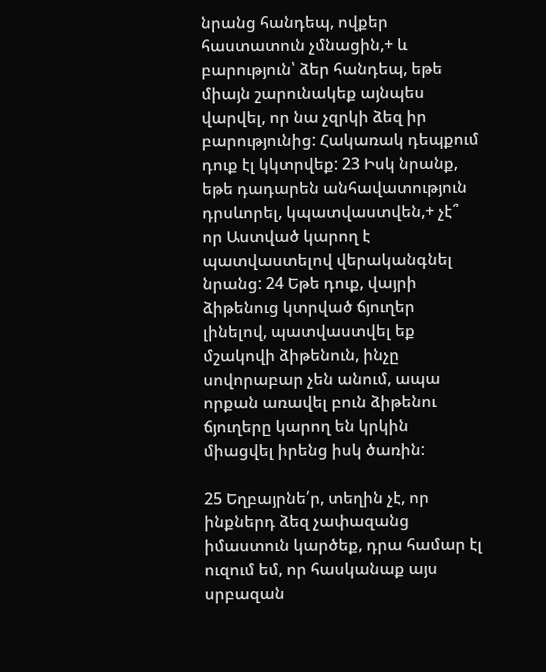նրանց հանդեպ, ովքեր հաստատուն չմնացին,+ և բարություն՝ ձեր հանդեպ, եթե միայն շարունակեք այնպես վարվել, որ նա չզրկի ձեզ իր բարությունից: Հակառակ դեպքում դուք էլ կկտրվեք: 23 Իսկ նրանք, եթե դադարեն անհավատություն դրսևորել, կպատվաստվեն,+ չէ՞ որ Աստված կարող է պատվաստելով վերականգնել նրանց: 24 Եթե դուք, վայրի ձիթենուց կտրված ճյուղեր լինելով, պատվաստվել եք մշակովի ձիթենուն, ինչը սովորաբար չեն անում, ապա որքան առավել բուն ձիթենու ճյուղերը կարող են կրկին միացվել իրենց իսկ ծառին:

25 Եղբայրնե՛ր, տեղին չէ, որ ինքներդ ձեզ չափազանց իմաստուն կարծեք, դրա համար էլ ուզում եմ, որ հասկանաք այս սրբազան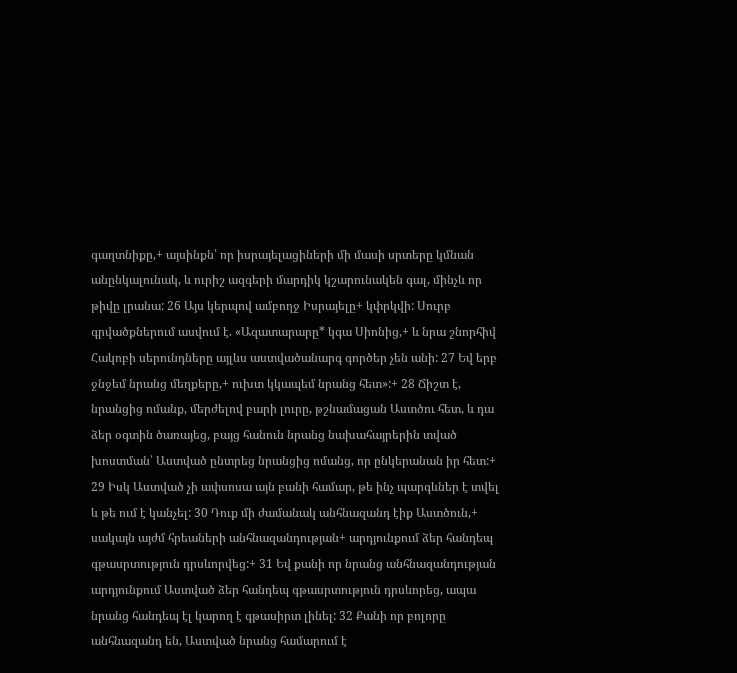գաղտնիքը,+ այսինքն՝ որ իսրայելացիների մի մասի սրտերը կմնան անընկալունակ, և ուրիշ ազգերի մարդիկ կշարունակեն գալ, մինչև որ թիվը լրանա: 26 Այս կերպով ամբողջ Իսրայելը+ կփրկվի: Սուրբ գրվածքներում ասվում է. «Ազատարարը* կգա Սիոնից,+ և նրա շնորհիվ Հակոբի սերունդները այլևս աստվածանարգ գործեր չեն անի: 27 Եվ երբ ջնջեմ նրանց մեղքերը,+ ուխտ կկապեմ նրանց հետ»:+ 28 Ճիշտ է, նրանցից ոմանք, մերժելով բարի լուրը, թշնամացան Աստծու հետ, և դա ձեր օգտին ծառայեց, բայց հանուն նրանց նախահայրերին տված խոստման՝ Աստված ընտրեց նրանցից ոմանց, որ ընկերանան իր հետ:+ 29 Իսկ Աստված չի ափսոսա այն բանի համար, թե ինչ պարգևներ է տվել և թե ում է կանչել: 30 Դուք մի ժամանակ անհնազանդ էիք Աստծուն,+ սակայն այժմ հրեաների անհնազանդության+ արդյունքում ձեր հանդեպ գթասրտություն դրսևորվեց:+ 31 Եվ քանի որ նրանց անհնազանդության արդյունքում Աստված ձեր հանդեպ գթասրտություն դրսևորեց, ապա նրանց հանդեպ էլ կարող է գթասիրտ լինել: 32 Քանի որ բոլորը անհնազանդ են, Աստված նրանց համարում է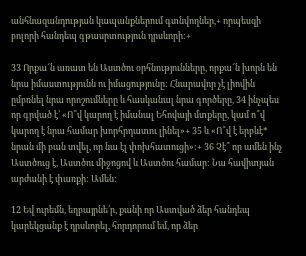անհնազանդության կապանքներում գտնվողներ,+ որպեսզի բոլորի հանդեպ գթասրտություն դրսևորի:+

33 Որքա՜ն առատ են Աստծու օրհնությունները, որքա՜ն խորն են նրա իմաստությունն ու իմացությունը: Հնարավոր չէ լիովին ըմբռնել նրա որոշումները և հասկանալ նրա գործերը, 34 ինչպես որ գրված է՝ «Ո՞վ կարող է իմանալ Եհովայի մտքերը, կամ ո՞վ կարող է նրա համար խորհրդատու լինել»+ 35 և «Ո՞վ է երբևէ* նրան մի բան տվել, որ նա էլ փոխհատուցի»:+ 36 Չէ՞ որ ամեն ինչ Աստծուց է, Աստծու միջոցով և Աստծու համար: Նա հավիտյան արժանի է փառքի: Ամեն:

12 Եվ ուրեմն, եղբայրնե՛ր, քանի որ Աստված ձեր հանդեպ կարեկցանք է դրսևորել, հորդորում եմ, որ ձեր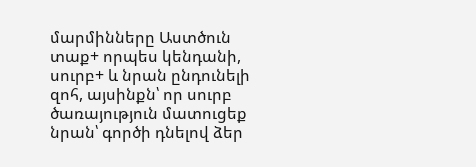մարմինները Աստծուն տաք+ որպես կենդանի, սուրբ+ և նրան ընդունելի զոհ, այսինքն՝ որ սուրբ ծառայություն մատուցեք նրան՝ գործի դնելով ձեր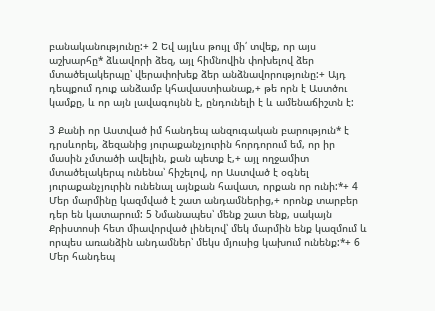բանականությունը:+ 2 Եվ այլևս թույլ մի՛ տվեք, որ այս աշխարհը* ձևավորի ձեզ, այլ հիմնովին փոխելով ձեր մտածելակերպը՝ վերափոխեք ձեր անձնավորությունը:+ Այդ դեպքում դուք անձամբ կհավաստիանաք,+ թե որն է Աստծու կամքը, և որ այն լավագույնն է, ընդունելի է և ամենաճիշտն է:

3 Քանի որ Աստված իմ հանդեպ անզուգական բարություն* է դրսևորել, ձեզանից յուրաքանչյուրին հորդորում եմ, որ իր մասին չմտածի ավելին, քան պետք է,+ այլ ողջամիտ մտածելակերպ ունենա՝ հիշելով, որ Աստված է օգնել յուրաքանչյուրին ունենալ այնքան հավատ, որքան որ ունի:*+ 4 Մեր մարմինը կազմված է շատ անդամներից,+ որոնք տարբեր դեր են կատարում: 5 Նմանապես՝ մենք շատ ենք, սակայն Քրիստոսի հետ միավորված լինելով՝ մեկ մարմին ենք կազմում և որպես առանձին անդամներ՝ մեկս մյուսից կախում ունենք:*+ 6 Մեր հանդեպ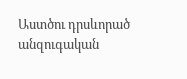Աստծու դրսևորած անզուգական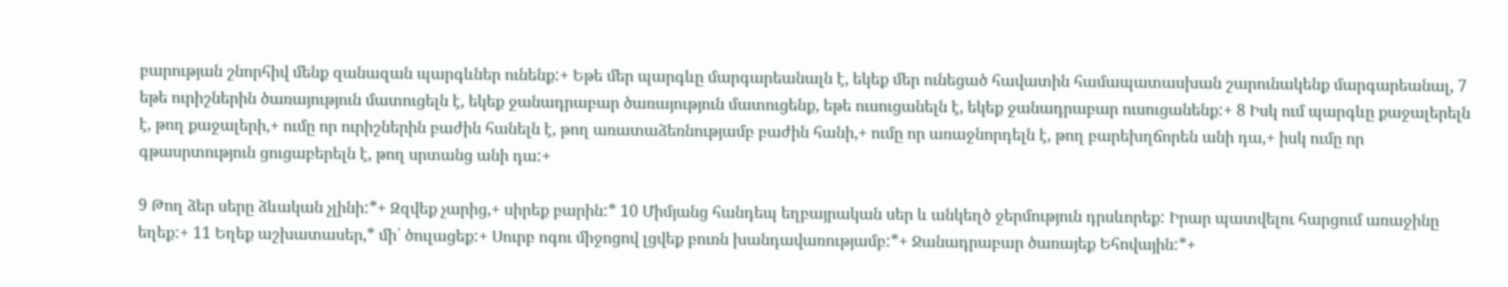բարության շնորհիվ մենք զանազան պարգևներ ունենք:+ Եթե մեր պարգևը մարգարեանալն է, եկեք մեր ունեցած հավատին համապատասխան շարունակենք մարգարեանալ, 7 եթե ուրիշներին ծառայություն մատուցելն է, եկեք ջանադրաբար ծառայություն մատուցենք, եթե ուսուցանելն է, եկեք ջանադրաբար ուսուցանենք:+ 8 Իսկ ում պարգևը քաջալերելն է, թող քաջալերի,+ ումը որ ուրիշներին բաժին հանելն է, թող առատաձեռնությամբ բաժին հանի,+ ումը որ առաջնորդելն է, թող բարեխղճորեն անի դա,+ իսկ ումը որ գթասրտություն ցուցաբերելն է, թող սրտանց անի դա:+

9 Թող ձեր սերը ձևական չլինի:*+ Զզվեք չարից,+ սիրեք բարին:* 10 Միմյանց հանդեպ եղբայրական սեր և անկեղծ ջերմություն դրսևորեք: Իրար պատվելու հարցում առաջինը եղեք:+ 11 Եղեք աշխատասեր,* մի՛ ծուլացեք:+ Սուրբ ոգու միջոցով լցվեք բուռն խանդավառությամբ:*+ Ջանադրաբար ծառայեք Եհովային:*+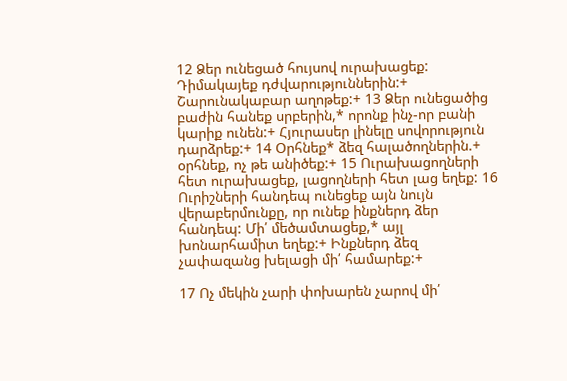12 Ձեր ունեցած հույսով ուրախացեք: Դիմակայեք դժվարություններին:+ Շարունակաբար աղոթեք:+ 13 Ձեր ունեցածից բաժին հանեք սրբերին,* որոնք ինչ-որ բանի կարիք ունեն:+ Հյուրասեր լինելը սովորություն դարձրեք:+ 14 Օրհնեք* ձեզ հալածողներին.+ օրհնեք, ոչ թե անիծեք:+ 15 Ուրախացողների հետ ուրախացեք, լացողների հետ լաց եղեք: 16 Ուրիշների հանդեպ ունեցեք այն նույն վերաբերմունքը, որ ունեք ինքներդ ձեր հանդեպ: Մի՛ մեծամտացեք,* այլ խոնարհամիտ եղեք:+ Ինքներդ ձեզ չափազանց խելացի մի՛ համարեք:+

17 Ոչ մեկին չարի փոխարեն չարով մի՛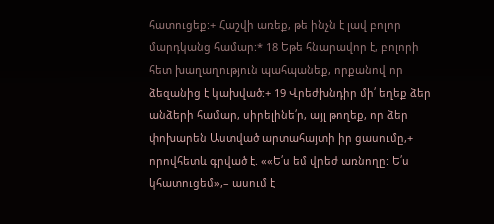հատուցեք:+ Հաշվի առեք, թե ինչն է լավ բոլոր մարդկանց համար:* 18 Եթե հնարավոր է, բոլորի հետ խաղաղություն պահպանեք, որքանով որ ձեզանից է կախված:+ 19 Վրեժխնդիր մի՛ եղեք ձեր անձերի համար, սիրելինե՛ր, այլ թողեք, որ ձեր փոխարեն Աստված արտահայտի իր ցասումը,+ որովհետև գրված է. ««Ե՛ս եմ վրեժ առնողը: Ե՛ս կհատուցեմ»,– ասում է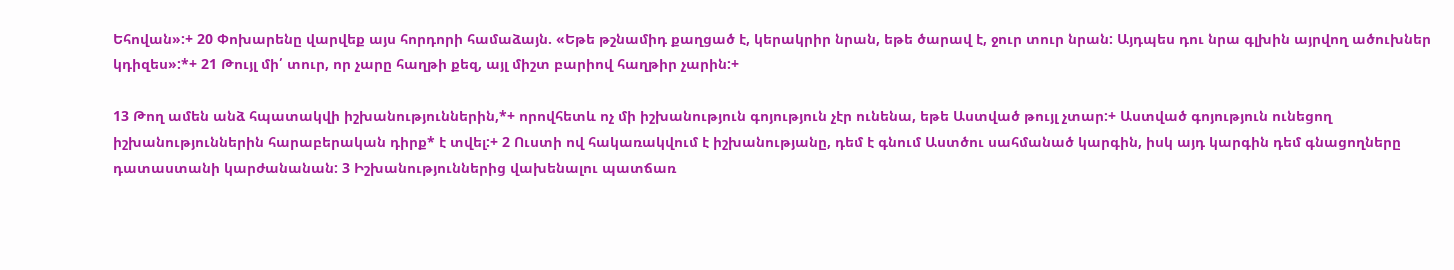Եհովան»:+ 20 Փոխարենը վարվեք այս հորդորի համաձայն. «Եթե թշնամիդ քաղցած է, կերակրիր նրան, եթե ծարավ է, ջուր տուր նրան: Այդպես դու նրա գլխին այրվող ածուխներ կդիզես»:*+ 21 Թույլ մի՛ տուր, որ չարը հաղթի քեզ, այլ միշտ բարիով հաղթիր չարին:+

13 Թող ամեն անձ հպատակվի իշխանություններին,*+ որովհետև ոչ մի իշխանություն գոյություն չէր ունենա, եթե Աստված թույլ չտար:+ Աստված գոյություն ունեցող իշխանություններին հարաբերական դիրք* է տվել:+ 2 Ուստի ով հակառակվում է իշխանությանը, դեմ է գնում Աստծու սահմանած կարգին, իսկ այդ կարգին դեմ գնացողները դատաստանի կարժանանան: 3 Իշխանություններից վախենալու պատճառ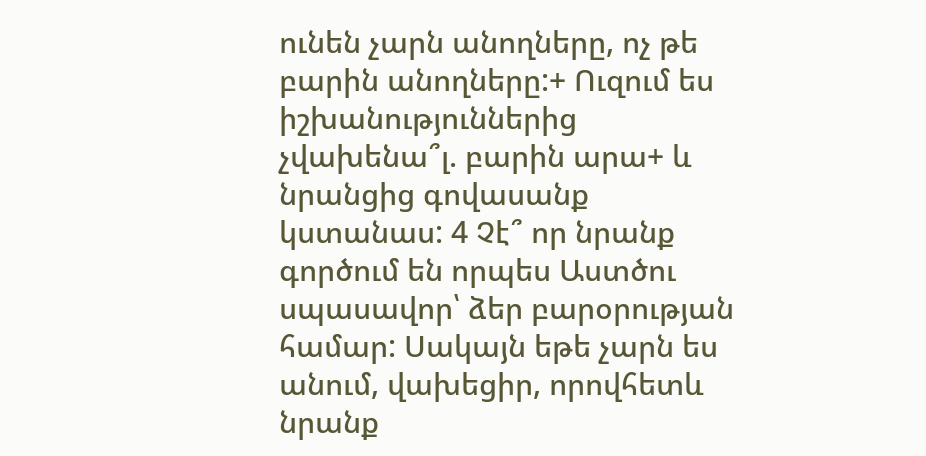ունեն չարն անողները, ոչ թե բարին անողները:+ Ուզում ես իշխանություններից չվախենա՞լ. բարին արա+ և նրանցից գովասանք կստանաս: 4 Չէ՞ որ նրանք գործում են որպես Աստծու սպասավոր՝ ձեր բարօրության համար: Սակայն եթե չարն ես անում, վախեցիր, որովհետև նրանք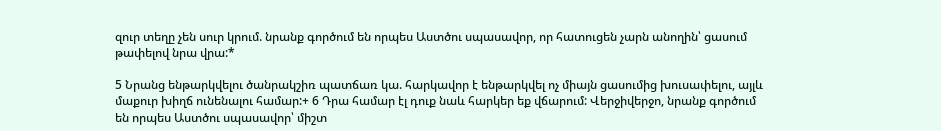զուր տեղը չեն սուր կրում. նրանք գործում են որպես Աստծու սպասավոր, որ հատուցեն չարն անողին՝ ցասում թափելով նրա վրա:*

5 Նրանց ենթարկվելու ծանրակշիռ պատճառ կա. հարկավոր է ենթարկվել ոչ միայն ցասումից խուսափելու, այլև մաքուր խիղճ ունենալու համար:+ 6 Դրա համար էլ դուք նաև հարկեր եք վճարում: Վերջիվերջո, նրանք գործում են որպես Աստծու սպասավոր՝ միշտ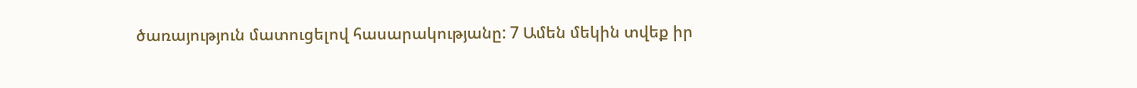ծառայություն մատուցելով հասարակությանը: 7 Ամեն մեկին տվեք իր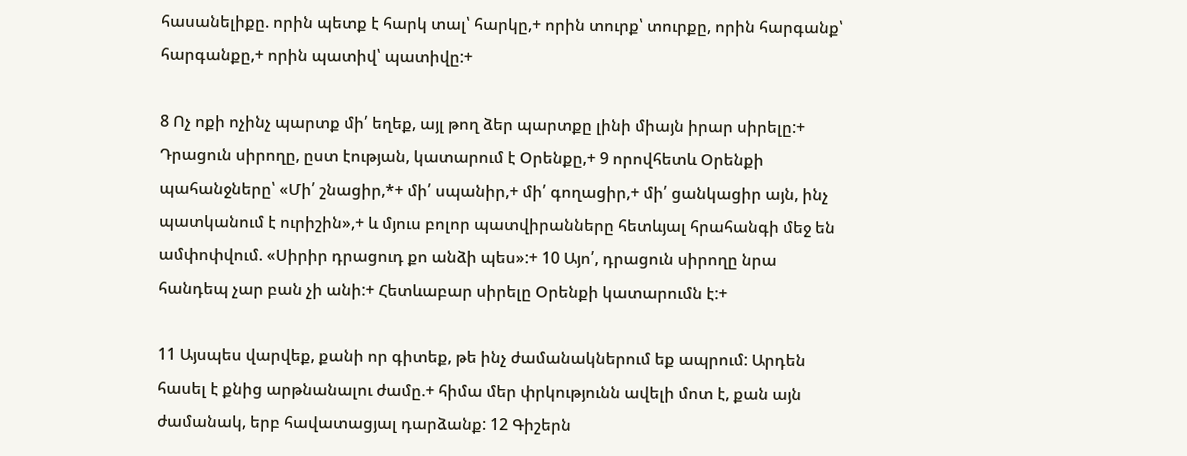հասանելիքը. որին պետք է հարկ տալ՝ հարկը,+ որին տուրք՝ տուրքը, որին հարգանք՝ հարգանքը,+ որին պատիվ՝ պատիվը:+

8 Ոչ ոքի ոչինչ պարտք մի՛ եղեք, այլ թող ձեր պարտքը լինի միայն իրար սիրելը:+ Դրացուն սիրողը, ըստ էության, կատարում է Օրենքը,+ 9 որովհետև Օրենքի պահանջները՝ «Մի՛ շնացիր,*+ մի՛ սպանիր,+ մի՛ գողացիր,+ մի՛ ցանկացիր այն, ինչ պատկանում է ուրիշին»,+ և մյուս բոլոր պատվիրանները հետևյալ հրահանգի մեջ են ամփոփվում. «Սիրիր դրացուդ քո անձի պես»:+ 10 Այո՛, դրացուն սիրողը նրա հանդեպ չար բան չի անի:+ Հետևաբար սիրելը Օրենքի կատարումն է:+

11 Այսպես վարվեք, քանի որ գիտեք, թե ինչ ժամանակներում եք ապրում: Արդեն հասել է քնից արթնանալու ժամը.+ հիմա մեր փրկությունն ավելի մոտ է, քան այն ժամանակ, երբ հավատացյալ դարձանք: 12 Գիշերն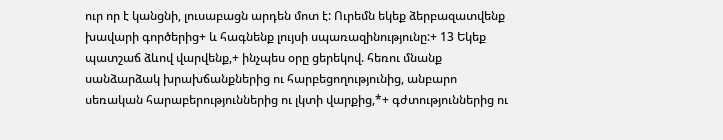ուր որ է կանցնի, լուսաբացն արդեն մոտ է: Ուրեմն եկեք ձերբազատվենք խավարի գործերից+ և հագնենք լույսի սպառազինությունը:+ 13 Եկեք պատշաճ ձևով վարվենք,+ ինչպես օրը ցերեկով. հեռու մնանք սանձարձակ խրախճանքներից ու հարբեցողությունից, անբարո սեռական հարաբերություններից ու լկտի վարքից,*+ գժտություններից ու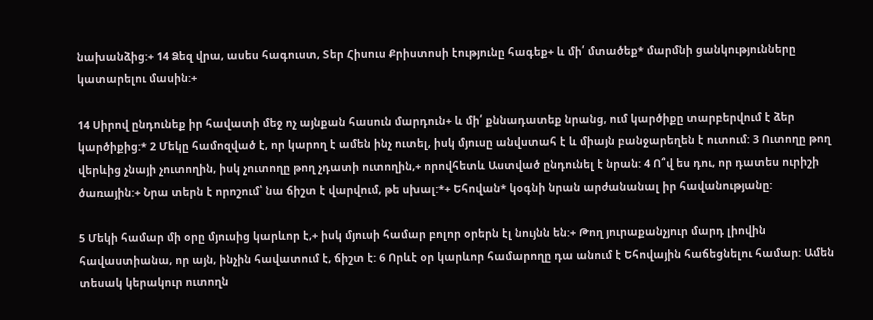նախանձից:+ 14 Ձեզ վրա, ասես հագուստ, Տեր Հիսուս Քրիստոսի էությունը հագեք+ և մի՛ մտածեք* մարմնի ցանկությունները կատարելու մասին:+

14 Սիրով ընդունեք իր հավատի մեջ ոչ այնքան հասուն մարդուն+ և մի՛ քննադատեք նրանց, ում կարծիքը տարբերվում է ձեր կարծիքից:* 2 Մեկը համոզված է, որ կարող է ամեն ինչ ուտել, իսկ մյուսը անվստահ է և միայն բանջարեղեն է ուտում: 3 Ուտողը թող վերևից չնայի չուտողին, իսկ չուտողը թող չդատի ուտողին,+ որովհետև Աստված ընդունել է նրան: 4 Ո՞վ ես դու, որ դատես ուրիշի ծառային:+ Նրա տերն է որոշում՝ նա ճիշտ է վարվում, թե սխալ:*+ Եհովան* կօգնի նրան արժանանալ իր հավանությանը:

5 Մեկի համար մի օրը մյուսից կարևոր է,+ իսկ մյուսի համար բոլոր օրերն էլ նույնն են:+ Թող յուրաքանչյուր մարդ լիովին հավաստիանա, որ այն, ինչին հավատում է, ճիշտ է: 6 Որևէ օր կարևոր համարողը դա անում է Եհովային հաճեցնելու համար: Ամեն տեսակ կերակուր ուտողն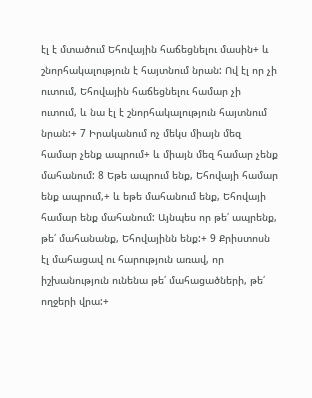էլ է մտածում Եհովային հաճեցնելու մասին+ և շնորհակալություն է հայտնում նրան: Ով էլ որ չի ուտում, Եհովային հաճեցնելու համար չի ուտում, և նա էլ է շնորհակալություն հայտնում նրան:+ 7 Իրականում ոչ մեկս միայն մեզ համար չենք ապրում+ և միայն մեզ համար չենք մահանում: 8 Եթե ապրում ենք, Եհովայի համար ենք ապրում,+ և եթե մահանում ենք, Եհովայի համար ենք մահանում: Այնպես որ թե՛ ապրենք, թե՛ մահանանք, Եհովայինն ենք:+ 9 Քրիստոսն էլ մահացավ ու հարություն առավ, որ իշխանություն ունենա թե՛ մահացածների, թե՛ ողջերի վրա:+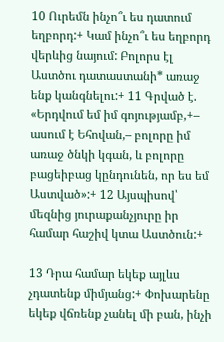10 Ուրեմն ինչո՞ւ ես դատում եղբորդ:+ Կամ ինչո՞ւ ես եղբորդ վերևից նայում: Բոլորս էլ Աստծու դատաստանի* առաջ ենք կանգնելու:+ 11 Գրված է. «Երդվում եմ իմ գոյությամբ,+– ասում է Եհովան,– բոլորը իմ առաջ ծնկի կգան, և բոլորը բացեիբաց կընդունեն, որ ես եմ Աստված»:+ 12 Այսպիսով՝ մեզնից յուրաքանչյուրը իր համար հաշիվ կտա Աստծուն:+

13 Դրա համար եկեք այլևս չդատենք միմյանց:+ Փոխարենը եկեք վճռենք չանել մի բան, ինչի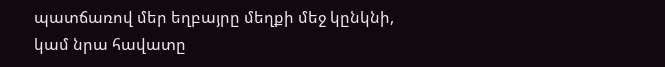պատճառով մեր եղբայրը մեղքի մեջ կընկնի, կամ նրա հավատը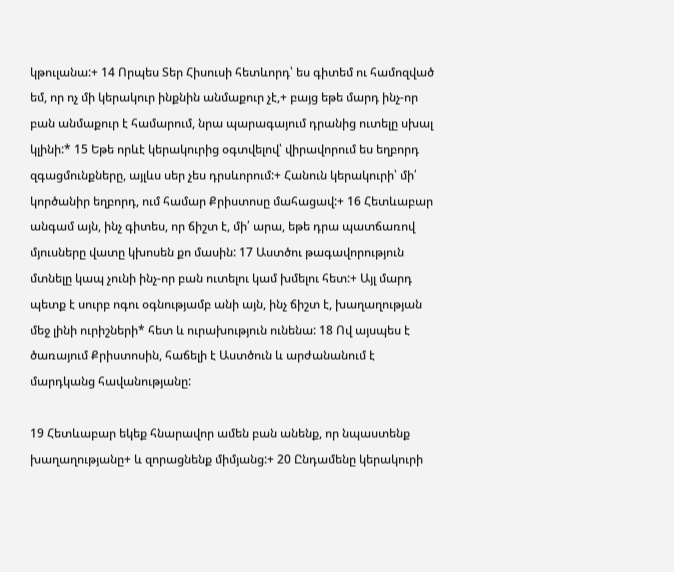կթուլանա:+ 14 Որպես Տեր Հիսուսի հետևորդ՝ ես գիտեմ ու համոզված եմ, որ ոչ մի կերակուր ինքնին անմաքուր չէ,+ բայց եթե մարդ ինչ-որ բան անմաքուր է համարում, նրա պարագայում դրանից ուտելը սխալ կլինի:* 15 Եթե որևէ կերակուրից օգտվելով՝ վիրավորում ես եղբորդ զգացմունքները, այլևս սեր չես դրսևորում:+ Հանուն կերակուրի՝ մի՛ կործանիր եղբորդ, ում համար Քրիստոսը մահացավ:+ 16 Հետևաբար անգամ այն, ինչ գիտես, որ ճիշտ է, մի՛ արա, եթե դրա պատճառով մյուսները վատը կխոսեն քո մասին: 17 Աստծու թագավորություն մտնելը կապ չունի ինչ-որ բան ուտելու կամ խմելու հետ:+ Այլ մարդ պետք է սուրբ ոգու օգնությամբ անի այն, ինչ ճիշտ է, խաղաղության մեջ լինի ուրիշների* հետ և ուրախություն ունենա: 18 Ով այսպես է ծառայում Քրիստոսին, հաճելի է Աստծուն և արժանանում է մարդկանց հավանությանը:

19 Հետևաբար եկեք հնարավոր ամեն բան անենք, որ նպաստենք խաղաղությանը+ և զորացնենք միմյանց:+ 20 Ընդամենը կերակուրի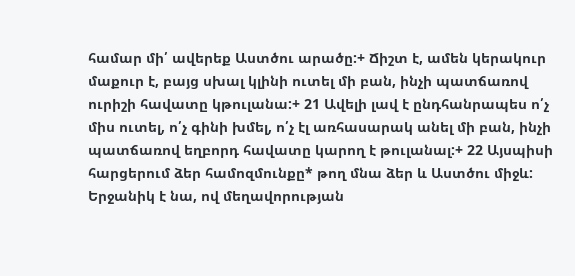համար մի՛ ավերեք Աստծու արածը:+ Ճիշտ է, ամեն կերակուր մաքուր է, բայց սխալ կլինի ուտել մի բան, ինչի պատճառով ուրիշի հավատը կթուլանա:+ 21 Ավելի լավ է ընդհանրապես ո՛չ միս ուտել, ո՛չ գինի խմել, ո՛չ էլ առհասարակ անել մի բան, ինչի պատճառով եղբորդ հավատը կարող է թուլանալ:+ 22 Այսպիսի հարցերում ձեր համոզմունքը* թող մնա ձեր և Աստծու միջև: Երջանիկ է նա, ով մեղավորության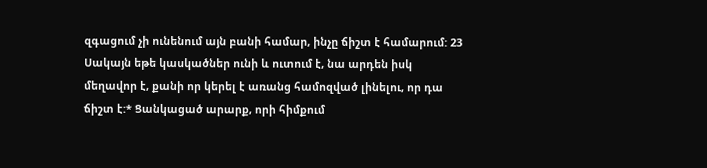զգացում չի ունենում այն բանի համար, ինչը ճիշտ է համարում: 23 Սակայն եթե կասկածներ ունի և ուտում է, նա արդեն իսկ մեղավոր է, քանի որ կերել է առանց համոզված լինելու, որ դա ճիշտ է:* Ցանկացած արարք, որի հիմքում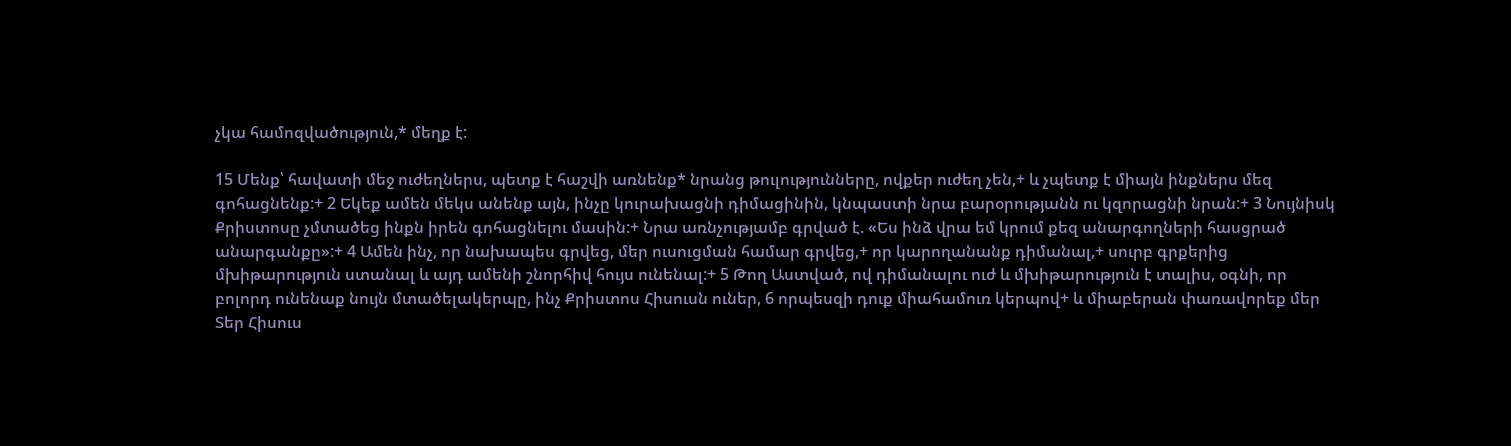չկա համոզվածություն,* մեղք է:

15 Մենք՝ հավատի մեջ ուժեղներս, պետք է հաշվի առնենք* նրանց թուլությունները, ովքեր ուժեղ չեն,+ և չպետք է միայն ինքներս մեզ գոհացնենք:+ 2 Եկեք ամեն մեկս անենք այն, ինչը կուրախացնի դիմացինին, կնպաստի նրա բարօրությանն ու կզորացնի նրան:+ 3 Նույնիսկ Քրիստոսը չմտածեց ինքն իրեն գոհացնելու մասին:+ Նրա առնչությամբ գրված է. «Ես ինձ վրա եմ կրում քեզ անարգողների հասցրած անարգանքը»:+ 4 Ամեն ինչ, որ նախապես գրվեց, մեր ուսուցման համար գրվեց,+ որ կարողանանք դիմանալ,+ սուրբ գրքերից մխիթարություն ստանալ և այդ ամենի շնորհիվ հույս ունենալ:+ 5 Թող Աստված, ով դիմանալու ուժ և մխիթարություն է տալիս, օգնի, որ բոլորդ ունենաք նույն մտածելակերպը, ինչ Քրիստոս Հիսուսն ուներ, 6 որպեսզի դուք միահամուռ կերպով+ և միաբերան փառավորեք մեր Տեր Հիսուս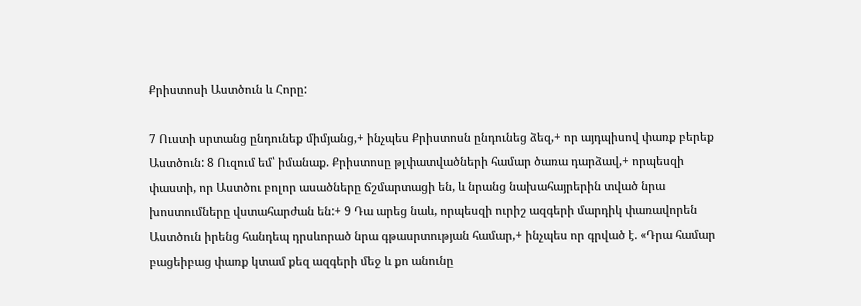Քրիստոսի Աստծուն և Հորը:

7 Ուստի սրտանց ընդունեք միմյանց,+ ինչպես Քրիստոսն ընդունեց ձեզ,+ որ այդպիսով փառք բերեք Աստծուն: 8 Ուզում եմ՝ իմանաք. Քրիստոսը թլփատվածների համար ծառա դարձավ,+ որպեսզի փաստի, որ Աստծու բոլոր ասածները ճշմարտացի են, և նրանց նախահայրերին տված նրա խոստումները վստահարժան են:+ 9 Դա արեց նաև, որպեսզի ուրիշ ազգերի մարդիկ փառավորեն Աստծուն իրենց հանդեպ դրսևորած նրա գթասրտության համար,+ ինչպես որ գրված է. «Դրա համար բացեիբաց փառք կտամ քեզ ազգերի մեջ և քո անունը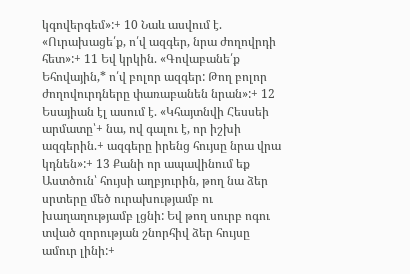կգովերգեմ»:+ 10 Նաև ասվում է. «Ուրախացե՛ք, ո՛վ ազգեր, նրա ժողովրդի հետ»:+ 11 Եվ կրկին. «Գովաբանե՛ք Եհովային,* ո՛վ բոլոր ազգեր: Թող բոլոր ժողովուրդները փառաբանեն նրան»:+ 12 Եսայիան էլ ասում է. «Կհայտնվի Հեսսեի արմատը՝+ նա, ով գալու է, որ իշխի ազգերին.+ ազգերը իրենց հույսը նրա վրա կդնեն»:+ 13 Քանի որ ապավինում եք Աստծուն՝ հույսի աղբյուրին, թող նա ձեր սրտերը մեծ ուրախությամբ ու խաղաղությամբ լցնի: Եվ թող սուրբ ոգու տված զորության շնորհիվ ձեր հույսը ամուր լինի:+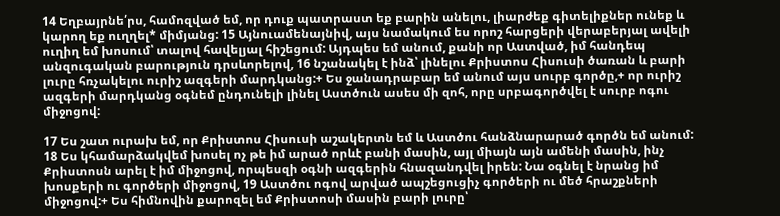14 Եղբայրնե՛րս, համոզված եմ, որ դուք պատրաստ եք բարին անելու, լիարժեք գիտելիքներ ունեք և կարող եք ուղղել* միմյանց: 15 Այնուամենայնիվ, այս նամակում ես որոշ հարցերի վերաբերյալ ավելի ուղիղ եմ խոսում՝ տալով հավելյալ հիշեցում: Այդպես եմ անում, քանի որ Աստված, իմ հանդեպ անզուգական բարություն դրսևորելով, 16 նշանակել է ինձ՝ լինելու Քրիստոս Հիսուսի ծառան և բարի լուրը հռչակելու ուրիշ ազգերի մարդկանց:+ Ես ջանադրաբար եմ անում այս սուրբ գործը,+ որ ուրիշ ազգերի մարդկանց օգնեմ ընդունելի լինել Աստծուն ասես մի զոհ, որը սրբագործվել է սուրբ ոգու միջոցով:

17 Ես շատ ուրախ եմ, որ Քրիստոս Հիսուսի աշակերտն եմ և Աստծու հանձնարարած գործն եմ անում: 18 Ես կհամարձակվեմ խոսել ոչ թե իմ արած որևէ բանի մասին, այլ միայն այն ամենի մասին, ինչ Քրիստոսն արել է իմ միջոցով, որպեսզի օգնի ազգերին հնազանդվել իրեն: Նա օգնել է նրանց իմ խոսքերի ու գործերի միջոցով, 19 Աստծու ոգով արված ապշեցուցիչ գործերի ու մեծ հրաշքների միջոցով:+ Ես հիմնովին քարոզել եմ Քրիստոսի մասին բարի լուրը՝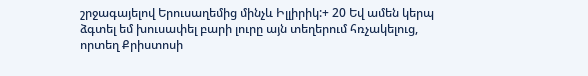շրջագայելով Երուսաղեմից մինչև Իլլիրիկ:+ 20 Եվ ամեն կերպ ձգտել եմ խուսափել բարի լուրը այն տեղերում հռչակելուց, որտեղ Քրիստոսի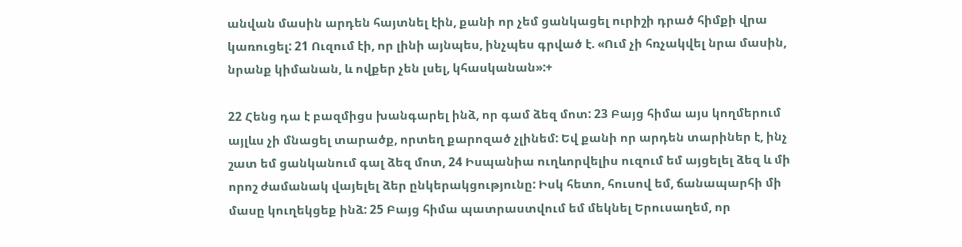անվան մասին արդեն հայտնել էին, քանի որ չեմ ցանկացել ուրիշի դրած հիմքի վրա կառուցել: 21 Ուզում էի, որ լինի այնպես, ինչպես գրված է. «Ում չի հռչակվել նրա մասին, նրանք կիմանան, և ովքեր չեն լսել, կհասկանան»:+

22 Հենց դա է բազմիցս խանգարել ինձ, որ գամ ձեզ մոտ: 23 Բայց հիմա այս կողմերում այլևս չի մնացել տարածք, որտեղ քարոզած չլինեմ: Եվ քանի որ արդեն տարիներ է, ինչ շատ եմ ցանկանում գալ ձեզ մոտ, 24 Իսպանիա ուղևորվելիս ուզում եմ այցելել ձեզ և մի որոշ ժամանակ վայելել ձեր ընկերակցությունը: Իսկ հետո, հուսով եմ, ճանապարհի մի մասը կուղեկցեք ինձ: 25 Բայց հիմա պատրաստվում եմ մեկնել Երուսաղեմ, որ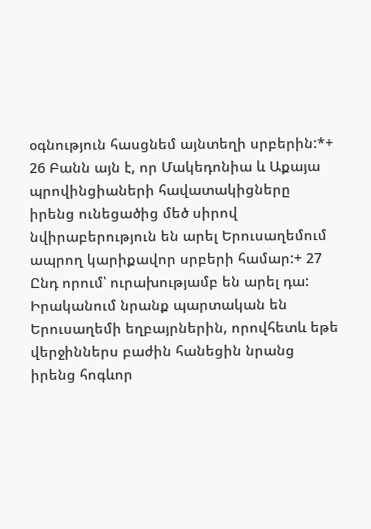օգնություն հասցնեմ այնտեղի սրբերին:*+ 26 Բանն այն է, որ Մակեդոնիա և Աքայա պրովինցիաների հավատակիցները իրենց ունեցածից մեծ սիրով նվիրաբերություն են արել Երուսաղեմում ապրող կարիքավոր սրբերի համար:+ 27 Ընդ որում՝ ուրախությամբ են արել դա: Իրականում նրանք պարտական են Երուսաղեմի եղբայրներին, որովհետև եթե վերջիններս բաժին հանեցին նրանց իրենց հոգևոր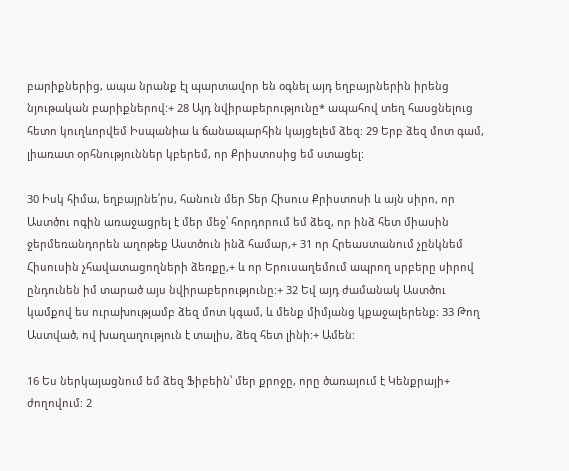բարիքներից, ապա նրանք էլ պարտավոր են օգնել այդ եղբայրներին իրենց նյութական բարիքներով:+ 28 Այդ նվիրաբերությունը* ապահով տեղ հասցնելուց հետո կուղևորվեմ Իսպանիա և ճանապարհին կայցելեմ ձեզ: 29 Երբ ձեզ մոտ գամ, լիառատ օրհնություններ կբերեմ, որ Քրիստոսից եմ ստացել:

30 Իսկ հիմա, եղբայրնե՛րս, հանուն մեր Տեր Հիսուս Քրիստոսի և այն սիրո, որ Աստծու ոգին առաջացրել է մեր մեջ՝ հորդորում եմ ձեզ, որ ինձ հետ միասին ջերմեռանդորեն աղոթեք Աստծուն ինձ համար,+ 31 որ Հրեաստանում չընկնեմ Հիսուսին չհավատացողների ձեռքը,+ և որ Երուսաղեմում ապրող սրբերը սիրով ընդունեն իմ տարած այս նվիրաբերությունը:+ 32 Եվ այդ ժամանակ Աստծու կամքով ես ուրախությամբ ձեզ մոտ կգամ, և մենք միմյանց կքաջալերենք: 33 Թող Աստված, ով խաղաղություն է տալիս, ձեզ հետ լինի:+ Ամեն:

16 Ես ներկայացնում եմ ձեզ Ֆիբեին՝ մեր քրոջը, որը ծառայում է Կենքրայի+ ժողովում: 2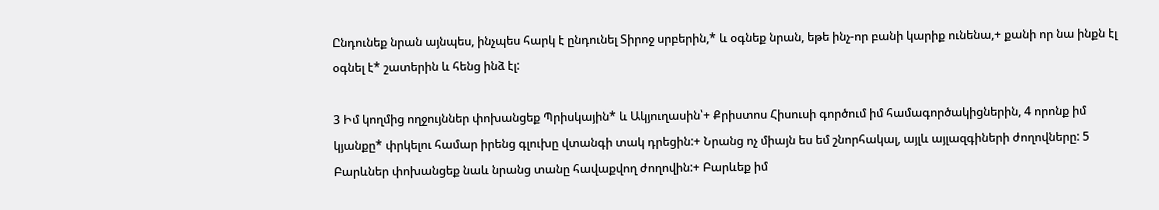Ընդունեք նրան այնպես, ինչպես հարկ է ընդունել Տիրոջ սրբերին,* և օգնեք նրան, եթե ինչ-որ բանի կարիք ունենա,+ քանի որ նա ինքն էլ օգնել է* շատերին և հենց ինձ էլ:

3 Իմ կողմից ողջույններ փոխանցեք Պրիսկային* և Ակյուղասին՝+ Քրիստոս Հիսուսի գործում իմ համագործակիցներին, 4 որոնք իմ կյանքը* փրկելու համար իրենց գլուխը վտանգի տակ դրեցին:+ Նրանց ոչ միայն ես եմ շնորհակալ, այլև այլազգիների ժողովները: 5 Բարևներ փոխանցեք նաև նրանց տանը հավաքվող ժողովին:+ Բարևեք իմ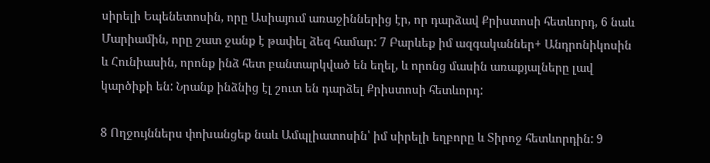սիրելի Եպենետոսին, որը Ասիայում առաջիններից էր, որ դարձավ Քրիստոսի հետևորդ, 6 նաև Մարիամին, որը շատ ջանք է թափել ձեզ համար: 7 Բարևեք իմ ազգականներ+ Անդրոնիկոսին և Հունիասին, որոնք ինձ հետ բանտարկված են եղել, և որոնց մասին առաքյալները լավ կարծիքի են: Նրանք ինձնից էլ շուտ են դարձել Քրիստոսի հետևորդ:

8 Ողջույններս փոխանցեք նաև Ամպլիատոսին՝ իմ սիրելի եղբորը և Տիրոջ հետևորդին: 9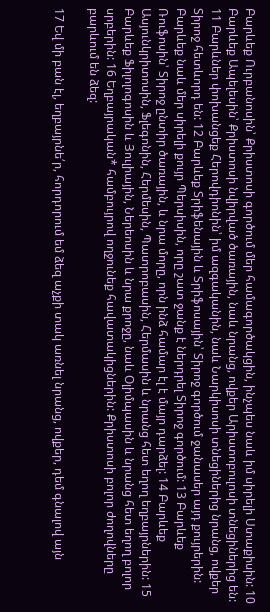Բարևեք Ուրբանոսին՝ Քրիստոսի գործում մեր համագործակցին, ինչպես նաև իմ սիրելի Ստաքիսին: 10 Բարևեք Ապելեսին՝ Քրիստոսի նվիրված ծառային, նաև նրանց, ովքեր Արիստոբուլոսի տնեցիներից են: 11 Բարևներ փոխանցեք Հերովդիոնին՝ իմ ազգականին, նաև Նարկիսոսի տնեցիներից նրանց, ովքեր Տիրոջ հետևորդ են: 12 Բարևեք Տրիֆենային և Տրիֆոսային՝ Տիրոջ գործում ջանասեր այդ քույրերին: Բարևեք նաև մեր սիրելի քույր Պերսիսին, որը շատ ջանք է ներդրել Տիրոջ գործում: 13 Բարևեք Ռուֆոսին՝ Տիրոջ ընտիր ծառային, և նրա մորը, որն ինձ համար էլ է մայր դարձել: 14 Բարևեք Ասյունկրիտոսին, Ֆլեգոնին, Հերմեսին, Պատրոբասին, Հերմասին և նրանց հետ եղող եղբայրներին: 15 Բարևեք Ֆիլոլոգոսին և Յուլիային, Ներեոսին և նրա քրոջը, նաև Օլիմպասին և նրանց հետ եղող բոլոր սրբերին: 16 Եղբայրական* համբույրով ողջունեք հավատակիցներին: Քրիստոսի բոլոր ժողովները բարևում են ձեզ:

17 Եվ մի բան էլ, եղբայրնե՛ր, հորդորում եմ ձեզ աչքի տակ առնել նրանց, ովքեր, դեմ գնալով այն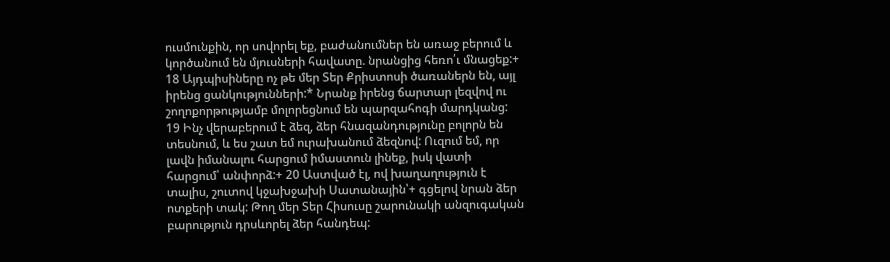ուսմունքին, որ սովորել եք, բաժանումներ են առաջ բերում և կործանում են մյուսների հավատը. նրանցից հեռո՛ւ մնացեք:+ 18 Այդպիսիները ոչ թե մեր Տեր Քրիստոսի ծառաներն են, այլ իրենց ցանկությունների:* Նրանք իրենց ճարտար լեզվով ու շողոքորթությամբ մոլորեցնում են պարզահոգի մարդկանց: 19 Ինչ վերաբերում է ձեզ, ձեր հնազանդությունը բոլորն են տեսնում, և ես շատ եմ ուրախանում ձեզնով: Ուզում եմ, որ լավն իմանալու հարցում իմաստուն լինեք, իսկ վատի հարցում՝ անփորձ:+ 20 Աստված էլ, ով խաղաղություն է տալիս, շուտով կջախջախի Սատանային՝+ գցելով նրան ձեր ոտքերի տակ: Թող մեր Տեր Հիսուսը շարունակի անզուգական բարություն դրսևորել ձեր հանդեպ: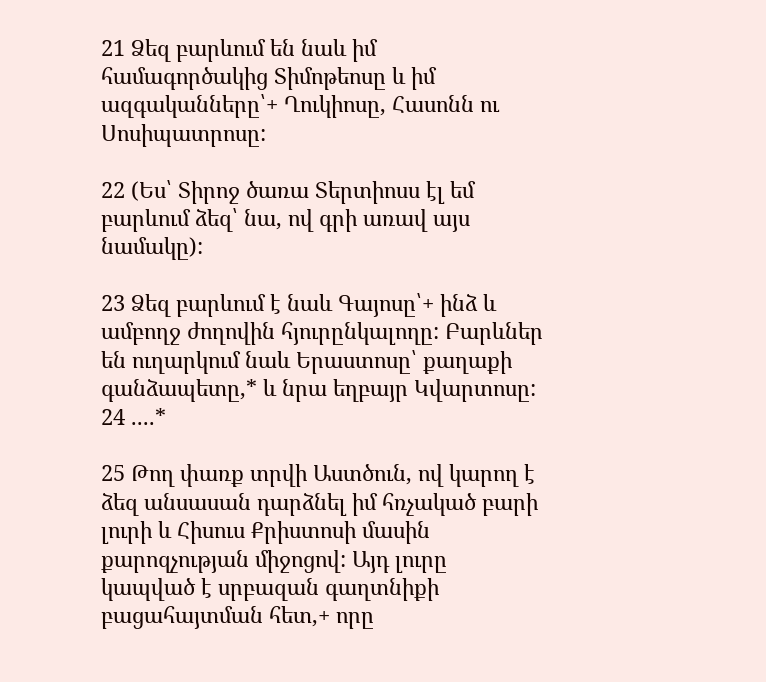21 Ձեզ բարևում են նաև իմ համագործակից Տիմոթեոսը և իմ ազգականները՝+ Ղուկիոսը, Հասոնն ու Սոսիպատրոսը:

22 (Ես՝ Տիրոջ ծառա Տերտիոսս էլ եմ բարևում ձեզ՝ նա, ով գրի առավ այս նամակը):

23 Ձեզ բարևում է նաև Գայոսը՝+ ինձ և ամբողջ ժողովին հյուրընկալողը: Բարևներ են ուղարկում նաև Երաստոսը՝ քաղաքի գանձապետը,* և նրա եղբայր Կվարտոսը: 24 ....*

25 Թող փառք տրվի Աստծուն, ով կարող է ձեզ անսասան դարձնել իմ հռչակած բարի լուրի և Հիսուս Քրիստոսի մասին քարոզչության միջոցով: Այդ լուրը կապված է սրբազան գաղտնիքի բացահայտման հետ,+ որը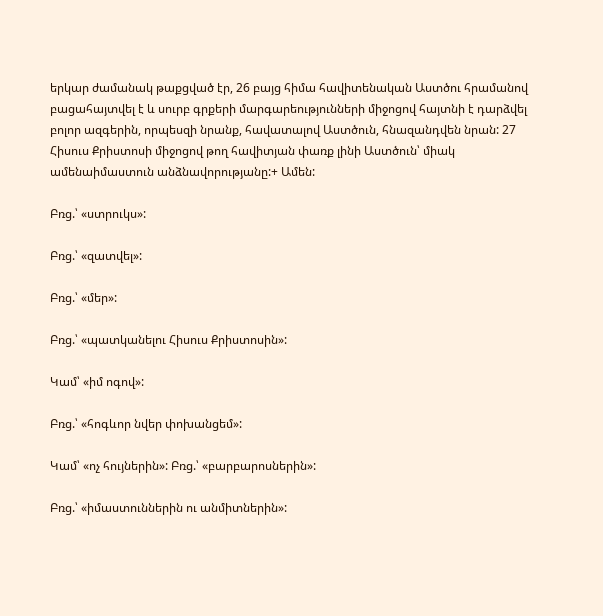երկար ժամանակ թաքցված էր, 26 բայց հիմա հավիտենական Աստծու հրամանով բացահայտվել է և սուրբ գրքերի մարգարեությունների միջոցով հայտնի է դարձվել բոլոր ազգերին, որպեսզի նրանք, հավատալով Աստծուն, հնազանդվեն նրան: 27 Հիսուս Քրիստոսի միջոցով թող հավիտյան փառք լինի Աստծուն՝ միակ ամենաիմաստուն անձնավորությանը:+ Ամեն:

Բռց.՝ «ստրուկս»:

Բռց.՝ «զատվել»:

Բռց.՝ «մեր»:

Բռց.՝ «պատկանելու Հիսուս Քրիստոսին»:

Կամ՝ «իմ ոգով»:

Բռց.՝ «հոգևոր նվեր փոխանցեմ»:

Կամ՝ «ոչ հույներին»: Բռց.՝ «բարբարոսներին»:

Բռց.՝ «իմաստուններին ու անմիտներին»: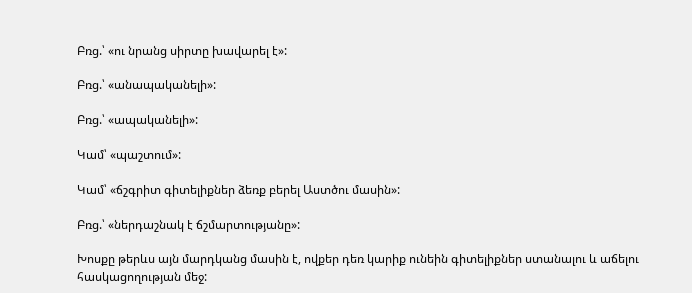Բռց.՝ «ու նրանց սիրտը խավարել է»:

Բռց.՝ «անապականելի»:

Բռց.՝ «ապականելի»:

Կամ՝ «պաշտում»:

Կամ՝ «ճշգրիտ գիտելիքներ ձեռք բերել Աստծու մասին»:

Բռց.՝ «ներդաշնակ է ճշմարտությանը»:

Խոսքը թերևս այն մարդկանց մասին է, ովքեր դեռ կարիք ունեին գիտելիքներ ստանալու և աճելու հասկացողության մեջ: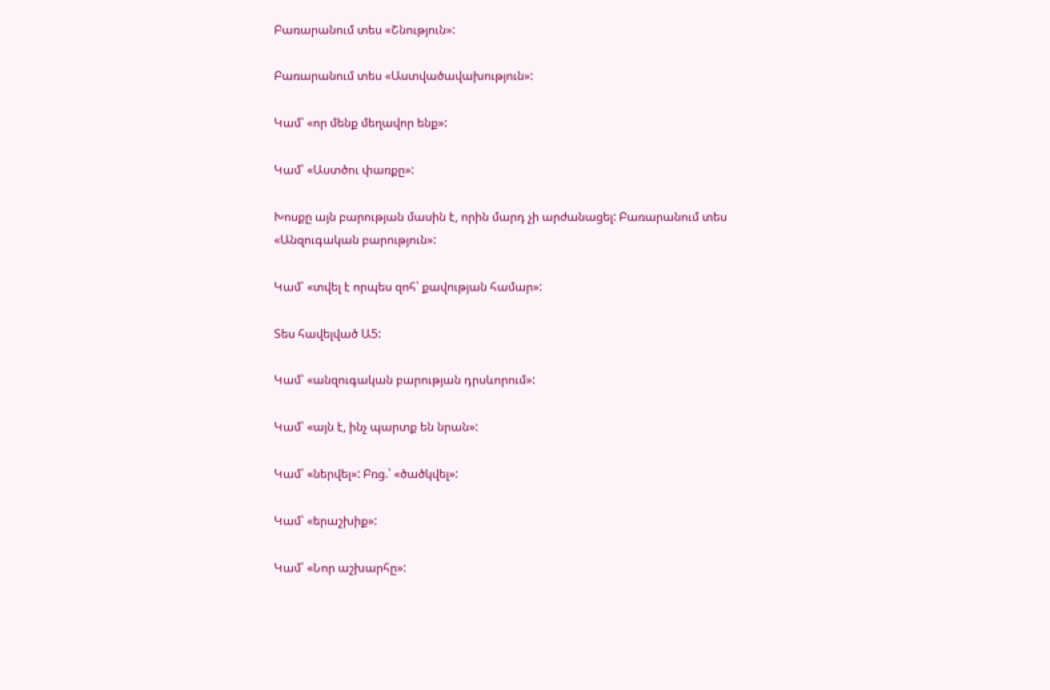Բառարանում տես «Շնություն»:

Բառարանում տես «Աստվածավախություն»:

Կամ՝ «որ մենք մեղավոր ենք»:

Կամ՝ «Աստծու փառքը»:

Խոսքը այն բարության մասին է, որին մարդ չի արժանացել: Բառարանում տես «Անզուգական բարություն»:

Կամ՝ «տվել է որպես զոհ՝ քավության համար»:

Տես հավելված Ա5:

Կամ՝ «անզուգական բարության դրսևորում»:

Կամ՝ «այն է, ինչ պարտք են նրան»:

Կամ՝ «ներվել»: Բռց.՝ «ծածկվել»:

Կամ՝ «երաշխիք»:

Կամ՝ «Նոր աշխարհը»: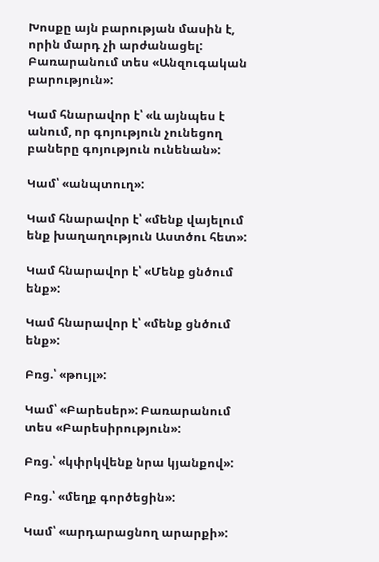Խոսքը այն բարության մասին է, որին մարդ չի արժանացել: Բառարանում տես «Անզուգական բարություն»:

Կամ հնարավոր է՝ «և այնպես է անում, որ գոյություն չունեցող բաները գոյություն ունենան»:

Կամ՝ «անպտուղ»:

Կամ հնարավոր է՝ «մենք վայելում ենք խաղաղություն Աստծու հետ»:

Կամ հնարավոր է՝ «Մենք ցնծում ենք»:

Կամ հնարավոր է՝ «մենք ցնծում ենք»:

Բռց.՝ «թույլ»:

Կամ՝ «Բարեսեր»: Բառարանում տես «Բարեսիրություն»:

Բռց.՝ «կփրկվենք նրա կյանքով»:

Բռց.՝ «մեղք գործեցին»:

Կամ՝ «արդարացնող արարքի»: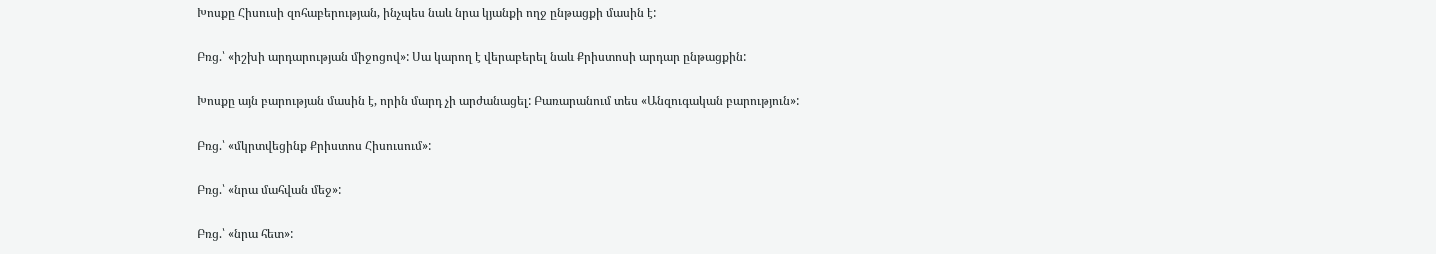Խոսքը Հիսուսի զոհաբերության, ինչպես նաև նրա կյանքի ողջ ընթացքի մասին է:

Բռց.՝ «իշխի արդարության միջոցով»: Սա կարող է վերաբերել նաև Քրիստոսի արդար ընթացքին:

Խոսքը այն բարության մասին է, որին մարդ չի արժանացել: Բառարանում տես «Անզուգական բարություն»:

Բռց.՝ «մկրտվեցինք Քրիստոս Հիսուսում»:

Բռց.՝ «նրա մահվան մեջ»:

Բռց.՝ «նրա հետ»: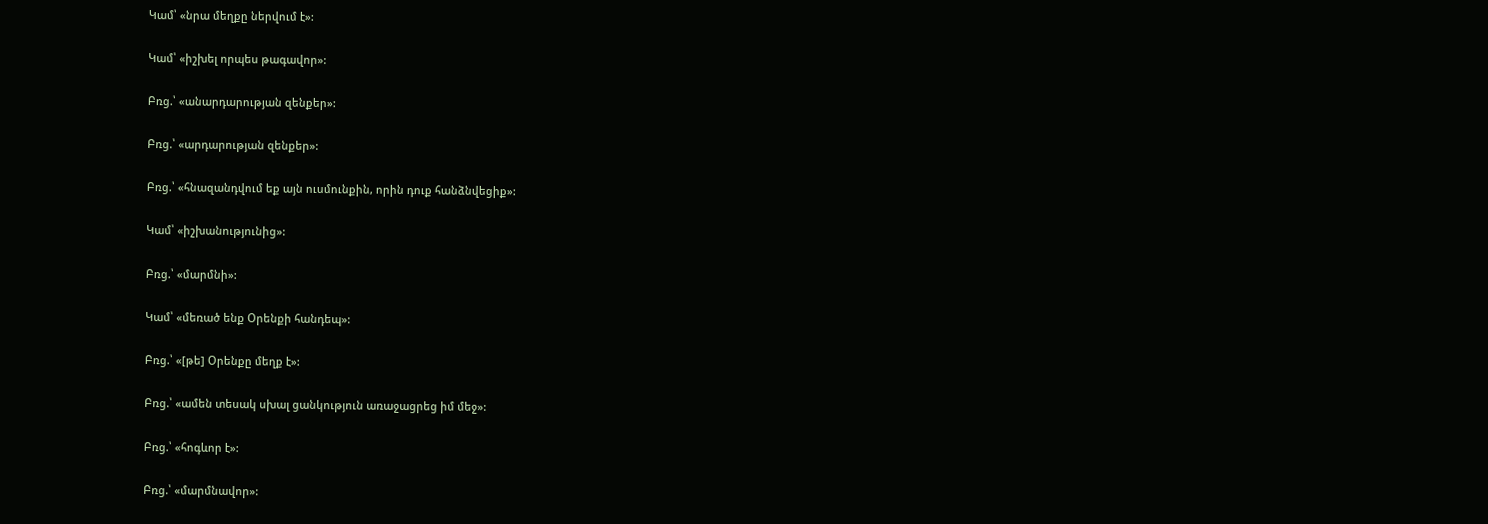Կամ՝ «նրա մեղքը ներվում է»:

Կամ՝ «իշխել որպես թագավոր»:

Բռց.՝ «անարդարության զենքեր»:

Բռց.՝ «արդարության զենքեր»:

Բռց.՝ «հնազանդվում եք այն ուսմունքին, որին դուք հանձնվեցիք»:

Կամ՝ «իշխանությունից»:

Բռց.՝ «մարմնի»:

Կամ՝ «մեռած ենք Օրենքի հանդեպ»:

Բռց.՝ «[թե] Օրենքը մեղք է»:

Բռց.՝ «ամեն տեսակ սխալ ցանկություն առաջացրեց իմ մեջ»:

Բռց.՝ «հոգևոր է»:

Բռց.՝ «մարմնավոր»: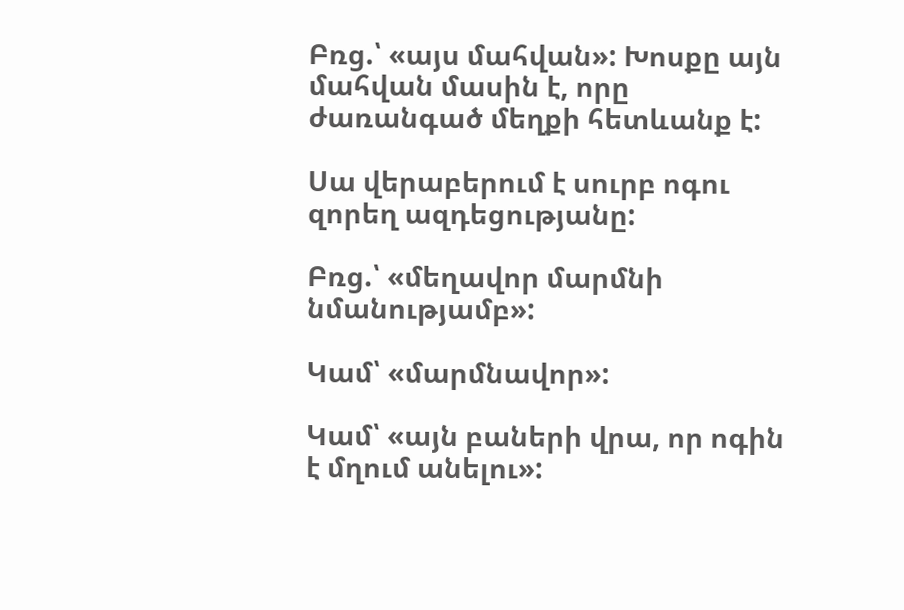Բռց.՝ «այս մահվան»: Խոսքը այն մահվան մասին է, որը ժառանգած մեղքի հետևանք է:

Սա վերաբերում է սուրբ ոգու զորեղ ազդեցությանը:

Բռց.՝ «մեղավոր մարմնի նմանությամբ»:

Կամ՝ «մարմնավոր»:

Կամ՝ «այն բաների վրա, որ ոգին է մղում անելու»: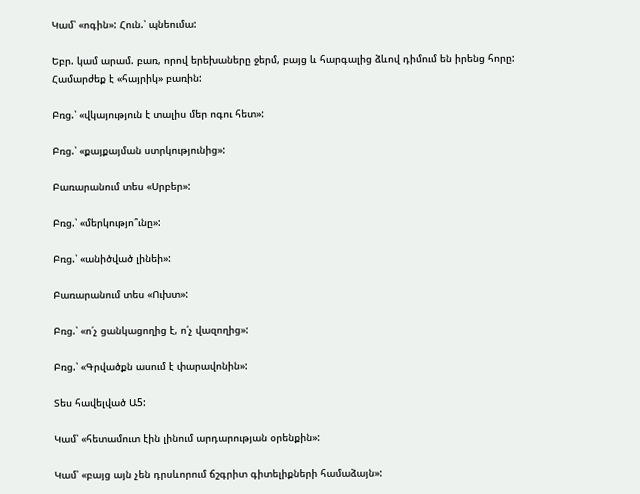Կամ՝ «ոգին»: Հուն.՝ պնեումա:

Եբր. կամ արամ. բառ, որով երեխաները ջերմ, բայց և հարգալից ձևով դիմում են իրենց հորը: Համարժեք է «հայրիկ» բառին:

Բռց.՝ «վկայություն է տալիս մեր ոգու հետ»:

Բռց.՝ «քայքայման ստրկությունից»:

Բառարանում տես «Սրբեր»:

Բռց.՝ «մերկությո՞ւնը»:

Բռց.՝ «անիծված լինեի»:

Բառարանում տես «Ուխտ»:

Բռց.՝ «ո՛չ ցանկացողից է, ո՛չ վազողից»:

Բռց.՝ «Գրվածքն ասում է փարավոնին»:

Տես հավելված Ա5:

Կամ՝ «հետամուտ էին լինում արդարության օրենքին»:

Կամ՝ «բայց այն չեն դրսևորում ճշգրիտ գիտելիքների համաձայն»: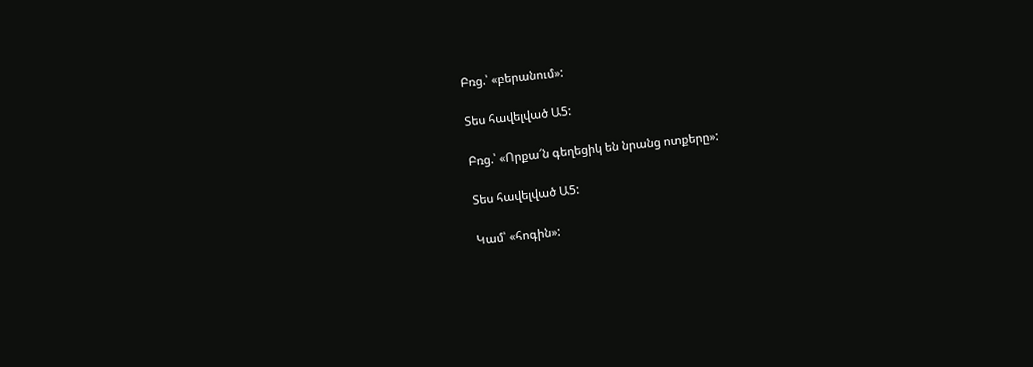Բռց.՝ «բերանում»:

Տես հավելված Ա5:

Բռց.՝ «Որքա՜ն գեղեցիկ են նրանց ոտքերը»:

Տես հավելված Ա5:

Կամ՝ «հոգին»: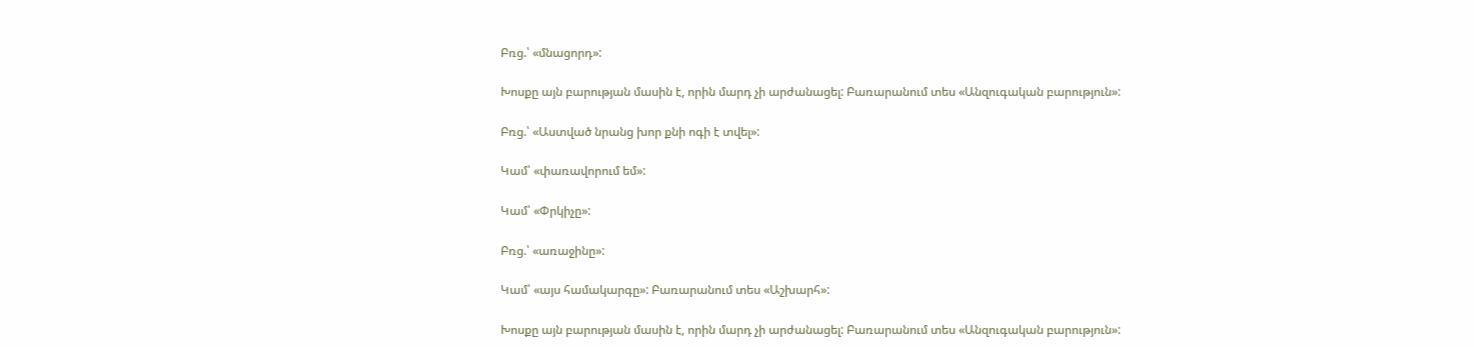Բռց.՝ «մնացորդ»:

Խոսքը այն բարության մասին է, որին մարդ չի արժանացել: Բառարանում տես «Անզուգական բարություն»:

Բռց.՝ «Աստված նրանց խոր քնի ոգի է տվել»:

Կամ՝ «փառավորում եմ»:

Կամ՝ «Փրկիչը»:

Բռց.՝ «առաջինը»:

Կամ՝ «այս համակարգը»: Բառարանում տես «Աշխարհ»:

Խոսքը այն բարության մասին է, որին մարդ չի արժանացել: Բառարանում տես «Անզուգական բարություն»: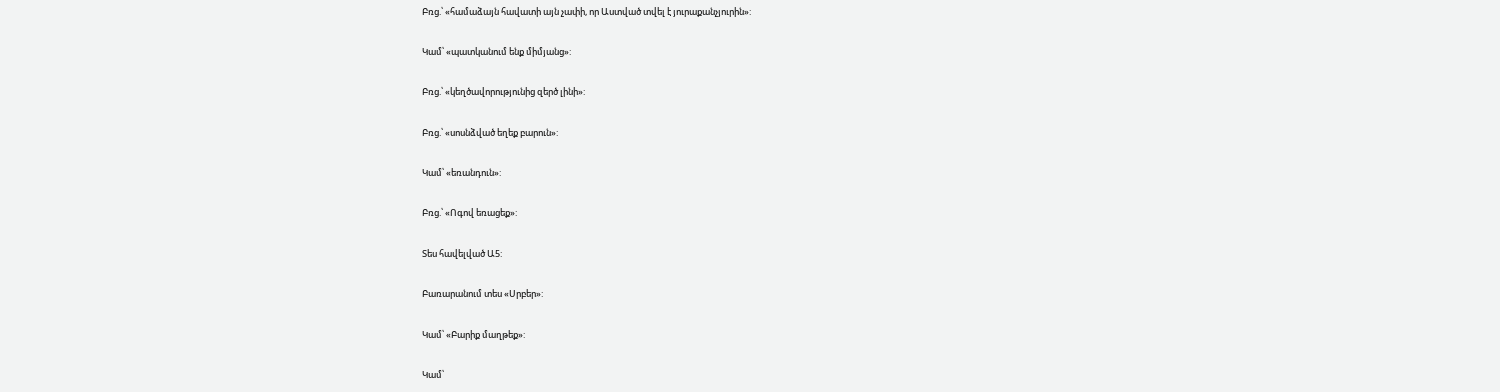Բռց.՝ «համաձայն հավատի այն չափի, որ Աստված տվել է յուրաքանչյուրին»:

Կամ՝ «պատկանում ենք միմյանց»:

Բռց.՝ «կեղծավորությունից զերծ լինի»:

Բռց.՝ «սոսնձված եղեք բարուն»:

Կամ՝ «եռանդուն»:

Բռց.՝ «Ոգով եռացեք»:

Տես հավելված Ա5:

Բառարանում տես «Սրբեր»:

Կամ՝ «Բարիք մաղթեք»:

Կամ՝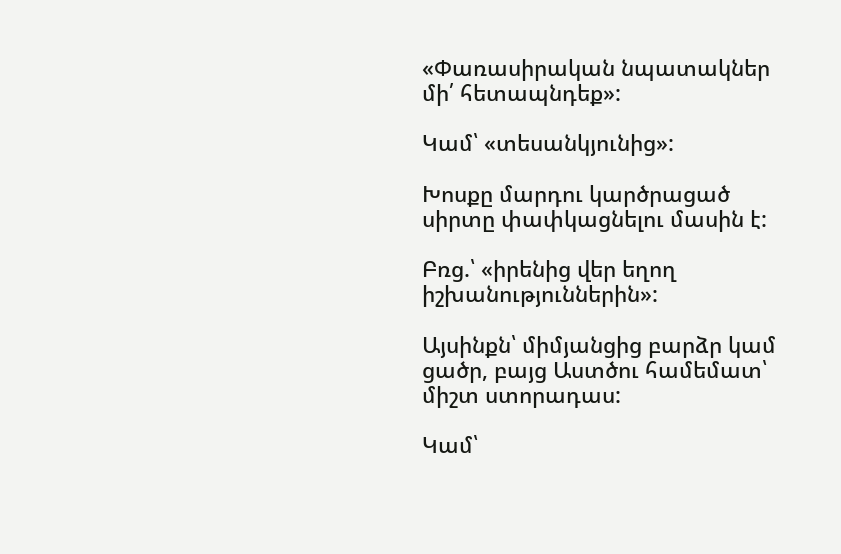«Փառասիրական նպատակներ մի՛ հետապնդեք»:

Կամ՝ «տեսանկյունից»:

Խոսքը մարդու կարծրացած սիրտը փափկացնելու մասին է:

Բռց.՝ «իրենից վեր եղող իշխանություններին»:

Այսինքն՝ միմյանցից բարձր կամ ցածր, բայց Աստծու համեմատ՝ միշտ ստորադաս:

Կամ՝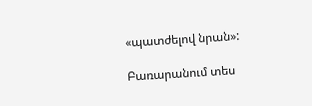«պատժելով նրան»:

Բառարանում տես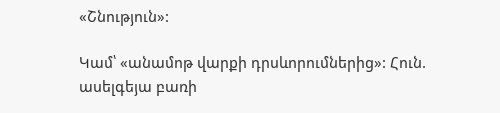«Շնություն»:

Կամ՝ «անամոթ վարքի դրսևորումներից»: Հուն. ասելգեյա բառի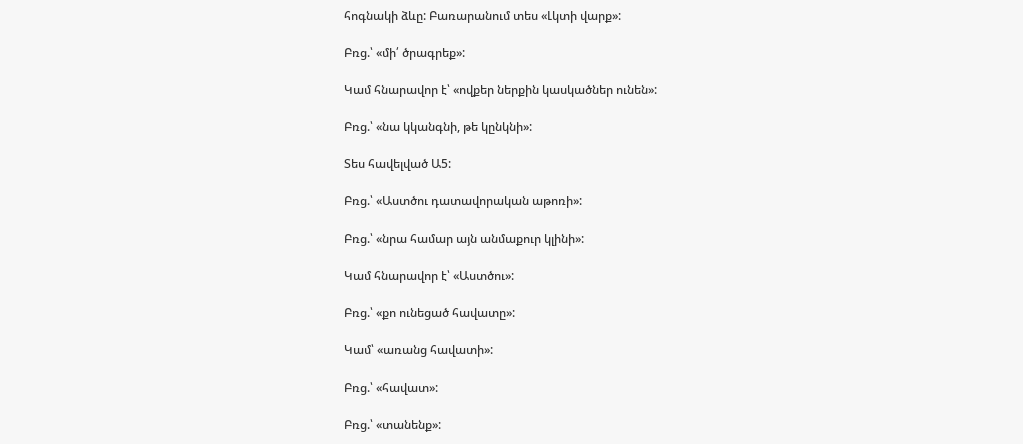հոգնակի ձևը: Բառարանում տես «Լկտի վարք»:

Բռց.՝ «մի՛ ծրագրեք»:

Կամ հնարավոր է՝ «ովքեր ներքին կասկածներ ունեն»:

Բռց.՝ «նա կկանգնի, թե կընկնի»:

Տես հավելված Ա5:

Բռց.՝ «Աստծու դատավորական աթոռի»:

Բռց.՝ «նրա համար այն անմաքուր կլինի»:

Կամ հնարավոր է՝ «Աստծու»:

Բռց.՝ «քո ունեցած հավատը»:

Կամ՝ «առանց հավատի»:

Բռց.՝ «հավատ»:

Բռց.՝ «տանենք»: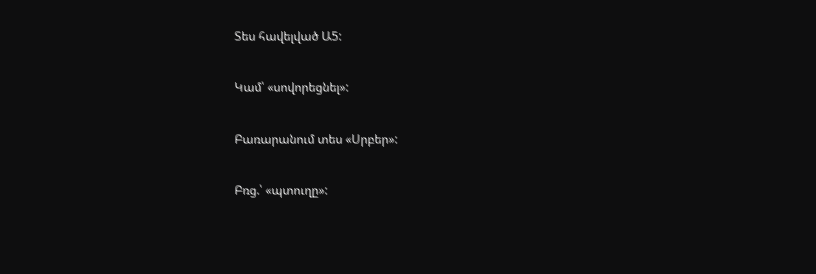Տես հավելված Ա5:

Կամ՝ «սովորեցնել»:

Բառարանում տես «Սրբեր»:

Բռց.՝ «պտուղը»: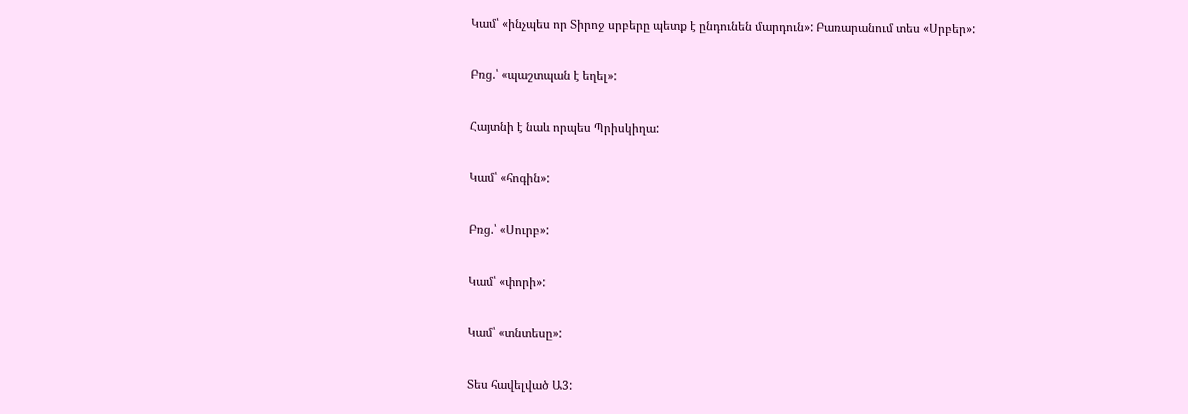Կամ՝ «ինչպես որ Տիրոջ սրբերը պետք է ընդունեն մարդուն»: Բառարանում տես «Սրբեր»:

Բռց.՝ «պաշտպան է եղել»:

Հայտնի է նաև որպես Պրիսկիղա:

Կամ՝ «հոգին»:

Բռց.՝ «Սուրբ»:

Կամ՝ «փորի»:

Կամ՝ «տնտեսը»:

Տես հավելված Ա3: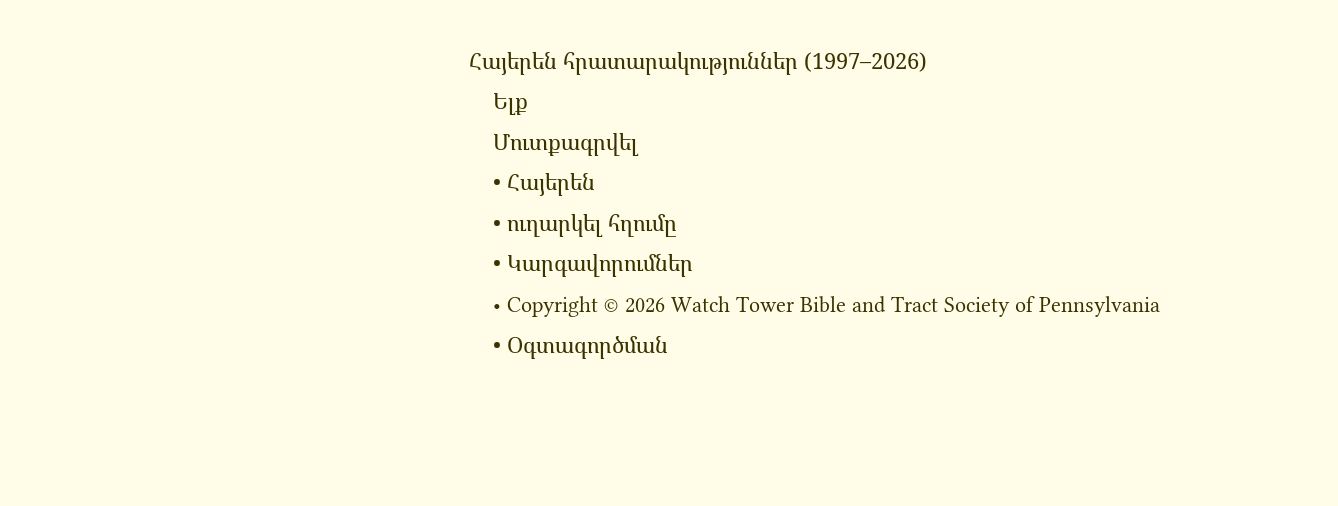Հայերեն հրատարակություններ (1997–2026)
    Ելք
    Մուտքագրվել
    • Հայերեն
    • ուղարկել հղումը
    • Կարգավորումներ
    • Copyright © 2026 Watch Tower Bible and Tract Society of Pennsylvania
    • Օգտագործման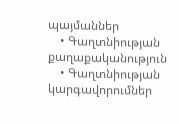պայմաններ
    • Գաղտնիության քաղաքականություն
    • Գաղտնիության կարգավորումներ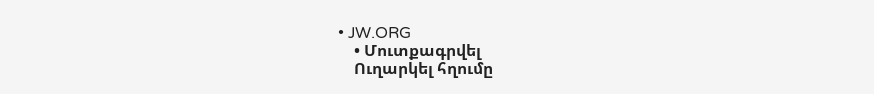• JW.ORG
    • Մուտքագրվել
    Ուղարկել հղումը